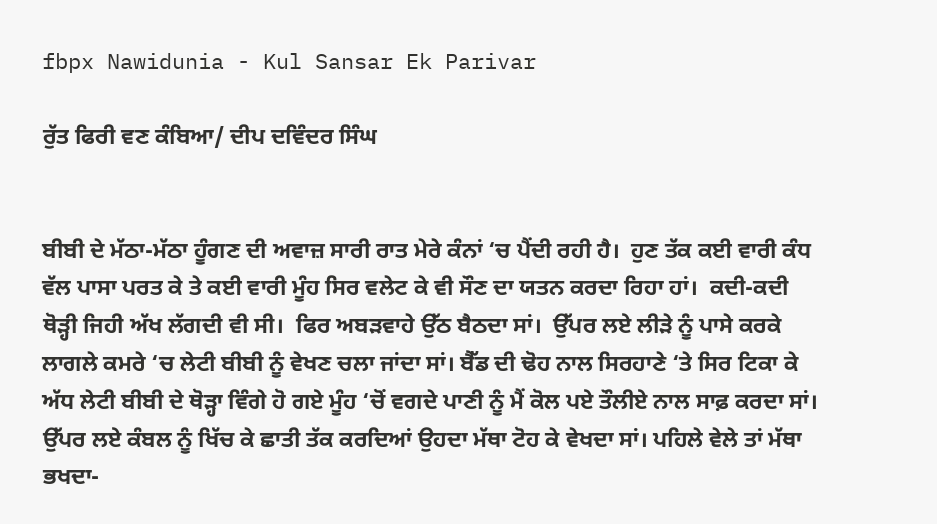fbpx Nawidunia - Kul Sansar Ek Parivar

ਰੁੱਤ ਫਿਰੀ ਵਣ ਕੰਬਿਆ/ ਦੀਪ ਦਵਿੰਦਰ ਸਿੰਘ


ਬੀਬੀ ਦੇ ਮੱਠਾ-ਮੱਠਾ ਹੂੰਗਣ ਦੀ ਅਵਾਜ਼ ਸਾਰੀ ਰਾਤ ਮੇਰੇ ਕੰਨਾਂ ‘ਚ ਪੈਂਦੀ ਰਹੀ ਹੈ।  ਹੁਣ ਤੱਕ ਕਈ ਵਾਰੀ ਕੰਧ ਵੱਲ ਪਾਸਾ ਪਰਤ ਕੇ ਤੇ ਕਈ ਵਾਰੀ ਮੂੰਹ ਸਿਰ ਵਲੇਟ ਕੇ ਵੀ ਸੌਣ ਦਾ ਯਤਨ ਕਰਦਾ ਰਿਹਾ ਹਾਂ।  ਕਦੀ-ਕਦੀ ਥੋੜ੍ਹੀ ਜਿਹੀ ਅੱਖ ਲੱਗਦੀ ਵੀ ਸੀ।  ਫਿਰ ਅਬੜਵਾਹੇ ਉੱਠ ਬੈਠਦਾ ਸਾਂ।  ਉੱਪਰ ਲਏ ਲੀੜੇ ਨੂੰ ਪਾਸੇ ਕਰਕੇ ਲਾਗਲੇ ਕਮਰੇ ‘ਚ ਲੇਟੀ ਬੀਬੀ ਨੂੰ ਵੇਖਣ ਚਲਾ ਜਾਂਦਾ ਸਾਂ। ਬੈੱਡ ਦੀ ਢੋਹ ਨਾਲ ਸਿਰਹਾਣੇ ‘ਤੇ ਸਿਰ ਟਿਕਾ ਕੇ ਅੱਧ ਲੇਟੀ ਬੀਬੀ ਦੇ ਥੋੜ੍ਹਾ ਵਿੰਗੇ ਹੋ ਗਏ ਮੂੰਹ ‘ਚੋਂ ਵਗਦੇ ਪਾਣੀ ਨੂੰ ਮੈਂ ਕੋਲ ਪਏ ਤੌਲੀਏ ਨਾਲ ਸਾਫ਼ ਕਰਦਾ ਸਾਂ। ਉੱਪਰ ਲਏ ਕੰਬਲ ਨੂੰ ਖਿੱਚ ਕੇ ਛਾਤੀ ਤੱਕ ਕਰਦਿਆਂ ਉਹਦਾ ਮੱਥਾ ਟੋਹ ਕੇ ਵੇਖਦਾ ਸਾਂ। ਪਹਿਲੇ ਵੇਲੇ ਤਾਂ ਮੱਥਾ ਭਖਦਾ-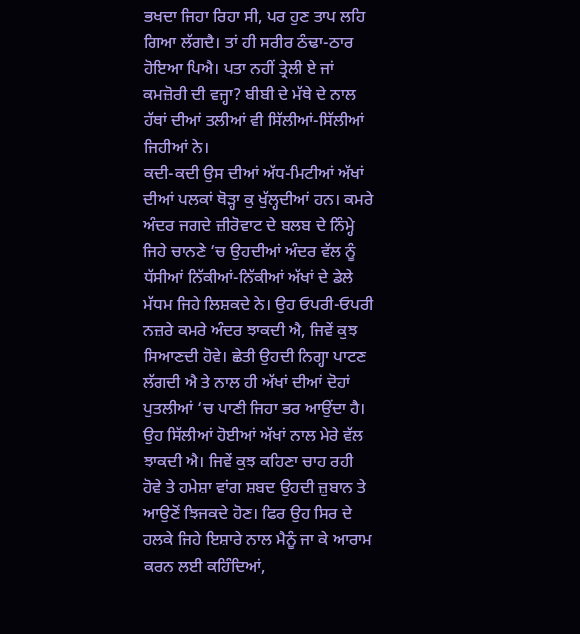ਭਖਦਾ ਜਿਹਾ ਰਿਹਾ ਸੀ, ਪਰ ਹੁਣ ਤਾਪ ਲਹਿ ਗਿਆ ਲੱਗਦੈ। ਤਾਂ ਹੀ ਸਰੀਰ ਠੰਢਾ-ਠਾਰ ਹੋਇਆ ਪਿਐ। ਪਤਾ ਨਹੀਂ ਤ੍ਰੇਲੀ ਏ ਜਾਂ ਕਮਜ਼ੋਰੀ ਦੀ ਵਜ੍ਹਾ? ਬੀਬੀ ਦੇ ਮੱਥੇ ਦੇ ਨਾਲ ਹੱਥਾਂ ਦੀਆਂ ਤਲੀਆਂ ਵੀ ਸਿੱਲੀਆਂ-ਸਿੱਲੀਆਂ ਜਿਹੀਆਂ ਨੇ।
ਕਦੀ-ਕਦੀ ਉਸ ਦੀਆਂ ਅੱਧ-ਮਿਟੀਆਂ ਅੱਖਾਂ ਦੀਆਂ ਪਲਕਾਂ ਥੋੜ੍ਹਾ ਕੁ ਖੁੱਲ੍ਹਦੀਆਂ ਹਨ। ਕਮਰੇ ਅੰਦਰ ਜਗਦੇ ਜ਼ੀਰੋਵਾਟ ਦੇ ਬਲਬ ਦੇ ਨਿੰਮ੍ਹੇ ਜਿਹੇ ਚਾਨਣੇ ‘ਚ ਉਹਦੀਆਂ ਅੰਦਰ ਵੱਲ ਨੂੰ ਧੱਸੀਆਂ ਨਿੱਕੀਆਂ-ਨਿੱਕੀਆਂ ਅੱਖਾਂ ਦੇ ਡੇਲੇ ਮੱਧਮ ਜਿਹੇ ਲਿਸ਼ਕਦੇ ਨੇ। ਉਹ ਓਪਰੀ-ਓਪਰੀ ਨਜ਼ਰੇ ਕਮਰੇ ਅੰਦਰ ਝਾਕਦੀ ਐ, ਜਿਵੇਂ ਕੁਝ ਸਿਆਣਦੀ ਹੋਵੇ। ਛੇਤੀ ਉਹਦੀ ਨਿਗ੍ਹਾ ਪਾਟਣ ਲੱਗਦੀ ਐ ਤੇ ਨਾਲ ਹੀ ਅੱਖਾਂ ਦੀਆਂ ਦੋਹਾਂ ਪੁਤਲੀਆਂ ‘ਚ ਪਾਣੀ ਜਿਹਾ ਭਰ ਆਉਂਦਾ ਹੈ। ਉਹ ਸਿੱਲੀਆਂ ਹੋਈਆਂ ਅੱਖਾਂ ਨਾਲ ਮੇਰੇ ਵੱਲ ਝਾਕਦੀ ਐ। ਜਿਵੇਂ ਕੁਝ ਕਹਿਣਾ ਚਾਹ ਰਹੀ ਹੋਵੇ ਤੇ ਹਮੇਸ਼ਾ ਵਾਂਗ ਸ਼ਬਦ ਉਹਦੀ ਜ਼ੁਬਾਨ ਤੇ ਆਉਣੋਂ ਝਿਜਕਦੇ ਹੋਣ। ਫਿਰ ਉਹ ਸਿਰ ਦੇ ਹਲਕੇ ਜਿਹੇ ਇਸ਼ਾਰੇ ਨਾਲ ਮੈਨੂੰ ਜਾ ਕੇ ਆਰਾਮ ਕਰਨ ਲਈ ਕਹਿੰਦਿਆਂ,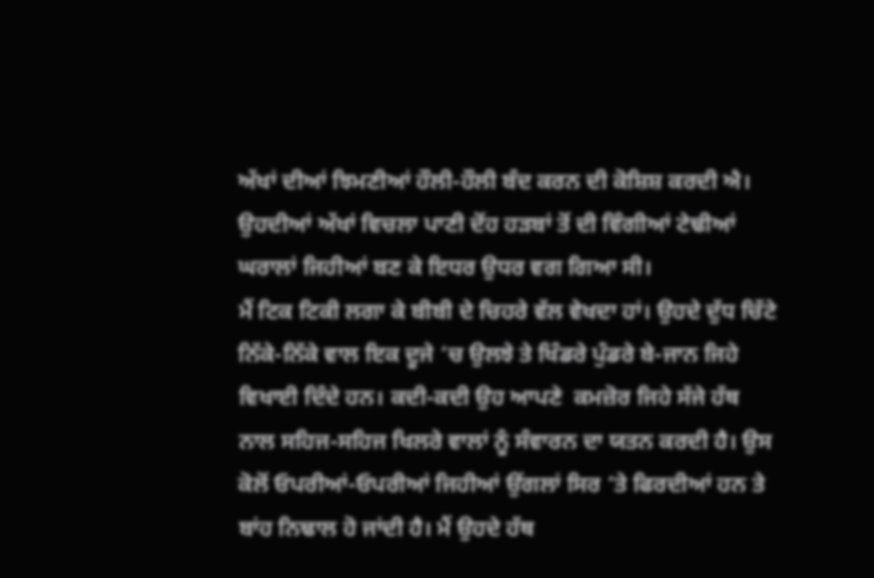ਅੱਖਾਂ ਦੀਆਂ ਝਿਮਣੀਆਂ ਹੌਲੀ-ਹੌਲੀ ਬੰਦ ਕਰਨ ਦੀ ਕੋਸ਼ਿਸ਼ ਕਰਦੀ ਐ। ਉਹਦੀਆਂ ਅੱਖਾਂ ਵਿਚਲਾ ਪਾਣੀ ਦੋਂਹ ਹੜਬਾਂ ਤੋਂ ਦੀ ਵਿੰਗੀਆਂ ਟੇਢੀਆਂ ਘਰਾਲਾਂ ਜਿਹੀਆਂ ਬਣ ਕੇ ਇਧਰ ਉਧਰ ਵਗ ਗਿਆ ਸੀ।
ਮੈਂ ਟਿਕ ਟਿਕੀ ਲਗਾ ਕੇ ਬੀਬੀ ਦੇ ਚਿਹਰੇ ਵੱਲ ਵੇਖਦਾ ਹਾਂ। ਉਹਦੇ ਦੁੱਧ ਚਿੱਟੇ ਨਿੱਕੇ-ਨਿੱਕੇ ਵਾਲ ਇਕ ਦੂਜੇ ‘ਚ ਉਲਝੇ ਤੇ ਖਿੰਡਰੇ ਪੁੰਡਰੇ ਬੇ-ਜਾਨ ਜਿਹੇ ਵਿਖਾਈ ਦਿੰਦੇ ਹਨ। ਕਦੀ-ਕਦੀ ਉਹ ਆਪਣੇ  ਕਮਜ਼ੋਰ ਜਿਹੇ ਸੱਜੇ ਹੱਥ ਨਾਲ ਸਹਿਜ-ਸਹਿਜ ਖਿਲਰੇ ਵਾਲਾਂ ਨੂੰ ਸੰਵਾਰਨ ਦਾ ਯਤਨ ਕਰਦੀ ਹੈ। ਉਸ ਕੋਲੋਂ ਓਪਰੀਆਂ-ਓਪਰੀਆਂ ਜਿਹੀਆਂ ਉਂਗਲਾਂ ਸਿਰ ‘ਤੇ ਫਿਰਦੀਆਂ ਹਨ ਤੇ ਬਾਂਹ ਨਿਢਾਲ ਹੋ ਜਾਂਦੀ ਹੈ। ਮੈਂ ਉਹਦੇ ਹੱਥ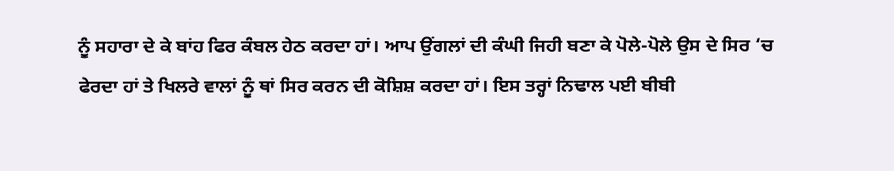ਨੂੰ ਸਹਾਰਾ ਦੇ ਕੇ ਬਾਂਹ ਫਿਰ ਕੰਬਲ ਹੇਠ ਕਰਦਾ ਹਾਂ। ਆਪ ਉਂਗਲਾਂ ਦੀ ਕੰਘੀ ਜਿਹੀ ਬਣਾ ਕੇ ਪੋਲੇ-ਪੋਲੇ ਉਸ ਦੇ ਸਿਰ ‘ਚ ਫੇਰਦਾ ਹਾਂ ਤੇ ਖਿਲਰੇ ਵਾਲਾਂ ਨੂੰ ਥਾਂ ਸਿਰ ਕਰਨ ਦੀ ਕੋਸ਼ਿਸ਼ ਕਰਦਾ ਹਾਂ। ਇਸ ਤਰ੍ਹਾਂ ਨਿਢਾਲ ਪਈ ਬੀਬੀ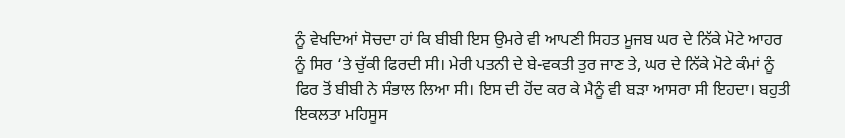ਨੂੰ ਵੇਖਦਿਆਂ ਸੋਚਦਾ ਹਾਂ ਕਿ ਬੀਬੀ ਇਸ ਉਮਰੇ ਵੀ ਆਪਣੀ ਸਿਹਤ ਮੂਜਬ ਘਰ ਦੇ ਨਿੱਕੇ ਮੋਟੇ ਆਹਰ ਨੂੰ ਸਿਰ ‘ਤੇ ਚੁੱਕੀ ਫਿਰਦੀ ਸੀ। ਮੇਰੀ ਪਤਨੀ ਦੇ ਬੇ-ਵਕਤੀ ਤੁਰ ਜਾਣ ਤੇ, ਘਰ ਦੇ ਨਿੱਕੇ ਮੋਟੇ ਕੰਮਾਂ ਨੂੰ ਫਿਰ ਤੋਂ ਬੀਬੀ ਨੇ ਸੰਭਾਲ ਲਿਆ ਸੀ। ਇਸ ਦੀ ਹੋਂਦ ਕਰ ਕੇ ਮੈਨੂੰ ਵੀ ਬੜਾ ਆਸਰਾ ਸੀ ਇਹਦਾ। ਬਹੁਤੀ ਇਕਲਤਾ ਮਹਿਸੂਸ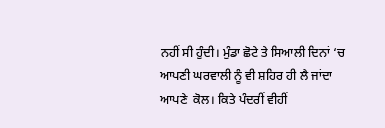ਨਹੀਂ ਸੀ ਹੁੰਦੀ। ਮੁੰਡਾ ਛੋਟੇ ਤੇ ਸਿਆਲੀ ਦਿਨਾਂ ‘ਚ ਆਪਣੀ ਘਰਵਾਲੀ ਨੂੰ ਵੀ ਸ਼ਹਿਰ ਹੀ ਲੈ ਜਾਂਦਾ ਆਪਣੇ  ਕੋਲ। ਕਿਤੇ ਪੰਦਰੀਂ ਵੀਹੀਂ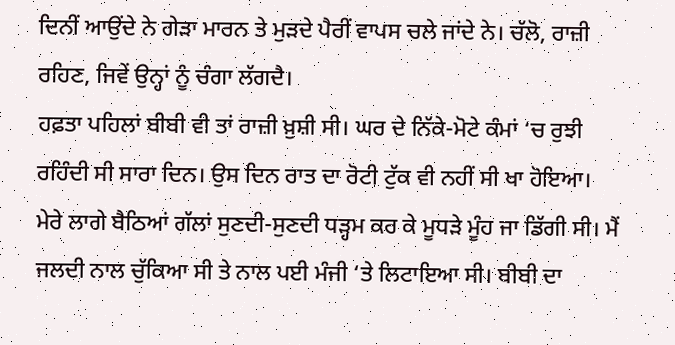ਦਿਨੀਂ ਆਉਂਦੇ ਨੇ ਗੇੜਾ ਮਾਰਨ ਤੇ ਮੁੜਦੇ ਪੈਰੀਂ ਵਾਪਸ ਚਲੇ ਜਾਂਦੇ ਨੇ। ਚੱਲੋ, ਰਾਜ਼ੀ ਰਹਿਣ, ਜਿਵੇਂ ਉਨ੍ਹਾਂ ਨੂੰ ਚੰਗਾ ਲੱਗਦੈ।
ਹਫ਼ਤਾ ਪਹਿਲਾਂ ਬੀਬੀ ਵੀ ਤਾਂ ਰਾਜ਼ੀ ਖ਼ੁਸ਼ੀ ਸੀ। ਘਰ ਦੇ ਨਿੱਕੇ-ਮੋਟੇ ਕੰਮਾਂ ‘ਚ ਰੁਝੀ ਰਹਿੰਦੀ ਸੀ ਸਾਰਾ ਦਿਨ। ਉਸ ਦਿਨ ਰਾਤ ਦਾ ਰੋਟੀ ਟੁੱਕ ਵੀ ਨਹੀਂ ਸੀ ਖਾ ਹੋਇਆ। ਮੇਰੇ ਲਾਗੇ ਬੈਠਿਆਂ ਗੱਲਾਂ ਸੁਣਦੀ-ਸੁਣਦੀ ਧੜ੍ਹਮ ਕਰ ਕੇ ਮੂਧੜੇ ਮੂੰਹ ਜਾ ਡਿੱਗੀ ਸੀ। ਮੈਂ ਜਲਦੀ ਨਾਲ ਚੁੱਕਿਆ ਸੀ ਤੇ ਨਾਲ ਪਈ ਮੰਜੀ ‘ਤੇ ਲਿਟਾਇਆ ਸੀ। ਬੀਬੀ ਦਾ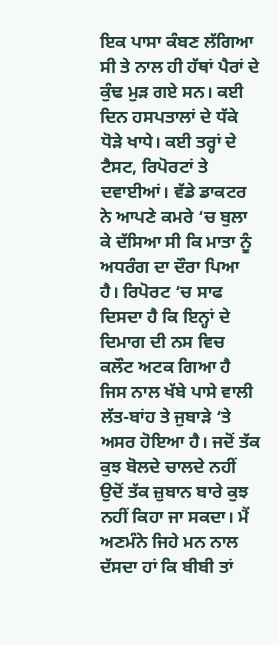ਇਕ ਪਾਸਾ ਕੰਬਣ ਲੱਗਿਆ ਸੀ ਤੇ ਨਾਲ ਹੀ ਹੱਥਾਂ ਪੈਰਾਂ ਦੇ ਕੁੰਢ ਮੁੜ ਗਏ ਸਨ। ਕਈ ਦਿਨ ਹਸਪਤਾਲਾਂ ਦੇ ਧੱਕੇ ਧੋੜੇ ਖਾਧੇ। ਕਈ ਤਰ੍ਹਾਂ ਦੇ ਟੈਸਟ, ਰਿਪੋਰਟਾਂ ਤੇ ਦਵਾਈਆਂ। ਵੱਡੇ ਡਾਕਟਰ ਨੇ ਆਪਣੇ ਕਮਰੇ ‘ਚ ਬੁਲਾ ਕੇ ਦੱਸਿਆ ਸੀ ਕਿ ਮਾਤਾ ਨੂੰ ਅਧਰੰਗ ਦਾ ਦੌਰਾ ਪਿਆ ਹੈ। ਰਿਪੋਰਟ ‘ਚ ਸਾਫ ਦਿਸਦਾ ਹੈ ਕਿ ਇਨ੍ਹਾਂ ਦੇ ਦਿਮਾਗ ਦੀ ਨਸ ਵਿਚ ਕਲੌਟ ਅਟਕ ਗਿਆ ਹੈ ਜਿਸ ਨਾਲ ਖੱਬੇ ਪਾਸੇ ਵਾਲੀ ਲੱਤ-ਬਾਂਹ ਤੇ ਜੁਬਾੜੇ ‘ਤੇ ਅਸਰ ਹੋਇਆ ਹੈ। ਜਦੋਂ ਤੱਕ ਕੁਝ ਬੋਲਦੇ ਚਾਲਦੇ ਨਹੀਂ ਉਦੋਂ ਤੱਕ ਜ਼ੁਬਾਨ ਬਾਰੇ ਕੁਝ ਨਹੀਂ ਕਿਹਾ ਜਾ ਸਕਦਾ। ਮੈਂ ਅਣਮੰਨੇ ਜਿਹੇ ਮਨ ਨਾਲ ਦੱਸਦਾ ਹਾਂ ਕਿ ਬੀਬੀ ਤਾਂ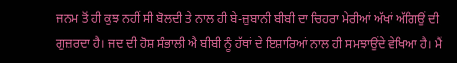ਜਨਮ ਤੋਂ ਹੀ ਕੁਝ ਨਹੀਂ ਸੀ ਬੋਲਦੀ ਤੇ ਨਾਲ ਹੀ ਬੇ-ਜ਼ੁਬਾਨੀ ਬੀਬੀ ਦਾ ਚਿਹਰਾ ਮੇਰੀਆਂ ਅੱਖਾਂ ਅੱਗਿਉਂ ਦੀ ਗੁਜ਼ਰਦਾ ਹੈ। ਜਦ ਦੀ ਹੋਸ਼ ਸੰਭਾਲੀ ਐ ਬੀਬੀ ਨੂੰ ਹੱਥਾਂ ਦੇ ਇਸ਼ਾਰਿਆਂ ਨਾਲ ਹੀ ਸਮਝਾਉਂਦੇ ਵੇਖਿਆ ਹੈ। ਮੈਂ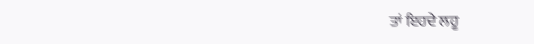ਤਾਂ ਇਹਦੇ ਲਹੂ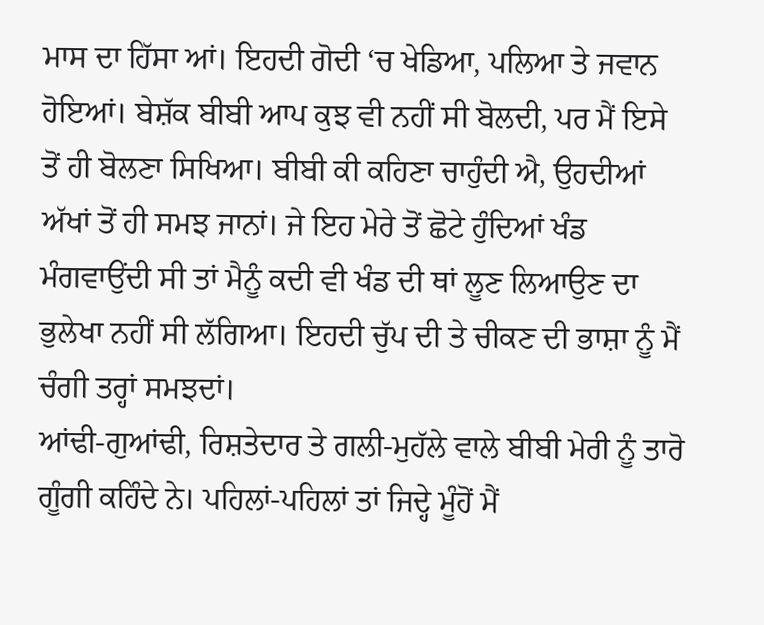ਮਾਸ ਦਾ ਹਿੱਸਾ ਆਂ। ਇਹਦੀ ਗੋਦੀ ‘ਚ ਖੇਡਿਆ, ਪਲਿਆ ਤੇ ਜਵਾਨ ਹੋਇਆਂ। ਬੇਸ਼ੱਕ ਬੀਬੀ ਆਪ ਕੁਝ ਵੀ ਨਹੀਂ ਸੀ ਬੋਲਦੀ, ਪਰ ਮੈਂ ਇਸੇ ਤੋਂ ਹੀ ਬੋਲਣਾ ਸਿਖਿਆ। ਬੀਬੀ ਕੀ ਕਹਿਣਾ ਚਾਹੁੰਦੀ ਐ, ਉਹਦੀਆਂ ਅੱਖਾਂ ਤੋਂ ਹੀ ਸਮਝ ਜਾਨਾਂ। ਜੇ ਇਹ ਮੇਰੇ ਤੋਂ ਛੋਟੇ ਹੁੰਦਿਆਂ ਖੰਡ ਮੰਗਵਾਉਂਦੀ ਸੀ ਤਾਂ ਮੈਨੂੰ ਕਦੀ ਵੀ ਖੰਡ ਦੀ ਥਾਂ ਲੂਣ ਲਿਆਉਣ ਦਾ ਭੁਲੇਖਾ ਨਹੀਂ ਸੀ ਲੱਗਿਆ। ਇਹਦੀ ਚੁੱਪ ਦੀ ਤੇ ਚੀਕਣ ਦੀ ਭਾਸ਼ਾ ਨੂੰ ਮੈਂ ਚੰਗੀ ਤਰ੍ਹਾਂ ਸਮਝਦਾਂ।
ਆਂਢੀ-ਗੁਆਂਢੀ, ਰਿਸ਼ਤੇਦਾਰ ਤੇ ਗਲੀ-ਮੁਹੱਲੇ ਵਾਲੇ ਬੀਬੀ ਮੇਰੀ ਨੂੰ ਤਾਰੋ ਗੂੰਗੀ ਕਹਿੰਦੇ ਨੇ। ਪਹਿਲਾਂ-ਪਹਿਲਾਂ ਤਾਂ ਜਿਦ੍ਹੇ ਮੂੰਹੋਂ ਮੈਂ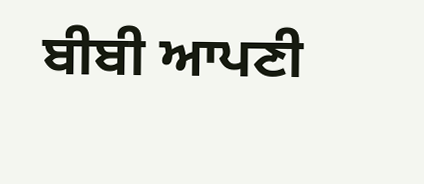ਬੀਬੀ ਆਪਣੀ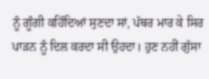ਨੂੰ ਗੂੰਗੀ ਕਹਿੰਦਿਆਂ ਸੁਣਦਾ ਸਾਂ, ਪੱਥਰ ਮਾਰ ਕੇ ਸਿਰ ਪਾੜਨ ਨੂੰ ਦਿਲ ਕਰਦਾ ਸੀ ਉਹਦਾ। ਹੁਣ ਨਹੀਂ ਗੁੱਸਾ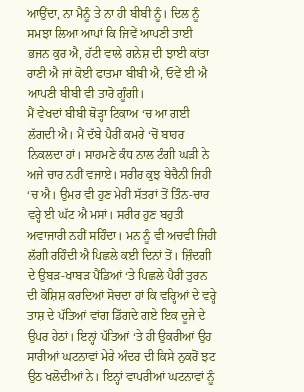ਆਉਂਦਾ, ਨਾ ਮੈਨੂੰ ਤੇ ਨਾ ਹੀ ਬੀਬੀ ਨੂੰ। ਦਿਲ ਨੂੰ ਸਮਝਾ ਲਿਆ ਆਪਾਂ ਕਿ ਜਿਵੇਂ ਆਪਣੀ ਤਾਈ ਭਜਨ ਕੁਰ ਐ, ਹੱਟੀ ਵਾਲੇ ਗਨੇਸ਼ ਦੀ ਝਾਈ ਕਾਂਤਾ ਰਾਣੀ ਐ ਜਾਂ ਕੋਈ ਫਾਤਮਾ ਬੀਬੀ ਐ, ਓਵੇਂ ਈ ਐ ਆਪਣੀ ਬੀਬੀ ਵੀ ਤਾਰੋ ਗੂੰਗੀ।
ਮੈਂ ਵੇਖਦਾਂ ਬੀਬੀ ਥੋੜ੍ਹਾ ਟਿਕਾਅ ‘ਚ ਆ ਗਈ ਲੱਗਦੀ ਐ। ਮੈਂ ਦੱਬੇ ਪੈਰੀਂ ਕਮਰੇ ‘ਚੋਂ ਬਾਹਰ ਨਿਕਲਦਾ ਹਾਂ। ਸਾਹਮਣੇ ਕੰਧ ਨਾਲ ਟੰਗੀ ਘੜੀ ਨੇ ਅਜੇ ਚਾਰ ਨਹੀਂ ਵਜਾਏ। ਸਰੀਰ ਕੁਝ ਬੇਚੈਨੀ ਜਿਹੀ ‘ਚ ਐ। ਉਮਰ ਵੀ ਹੁਣ ਮੇਰੀ ਸੱਤਰਾਂ ਤੋਂ ਤਿੰਨ-ਚਾਰ ਵਰ੍ਹੇ ਈ ਘੱਟ ਐ ਮਸਾਂ। ਸਰੀਰ ਹੁਣ ਬਹੁਤੀ ਅਵਾਜਾਰੀ ਨਹੀਂ ਸਹਿੰਦਾ। ਮਨ ਨੂੰ ਵੀ ਅਚਵੀ ਜਿਹੀ ਲੱਗੀ ਰਹਿੰਦੀ ਐ ਪਿਛਲੇ ਕਈ ਦਿਨਾਂ ਤੋਂ। ਜ਼ਿੰਦਗੀ ਦੇ ਉਬੜ-ਖਾਬੜ ਪੈਂਡਿਆਂ ‘ਤੇ ਪਿਛਲੇ ਪੈਰੀਂ ਤੁਰਨ ਦੀ ਕੋਸ਼ਿਸ਼ ਕਰਦਿਆਂ ਸੋਚਦਾ ਹਾਂ ਕਿ ਵਰ੍ਹਿਆਂ ਦੇ ਵਰ੍ਹੇ ਤਾਸ਼ ਦੇ ਪੱਤਿਆਂ ਵਾਂਗ ਡਿੱਗਦੇ ਗਏ ਇਕ ਦੂਜੇ ਦੇ ਉਪਰ ਹੇਠਾਂ। ਇਨ੍ਹਾਂ ਪੱਤਿਆਂ ‘ਤੇ ਹੀ ਉਕਰੀਆਂ ਉਹ ਸਾਰੀਆਂ ਘਟਨਾਵਾਂ ਮੇਰੇ ਅੰਦਰ ਦੀ ਕਿਸੇ ਨੁਕਰੋਂ ਝਟ ਉਠ ਖਲੋਦੀਆਂ ਨੇ। ਇਨ੍ਹਾਂ ਵਾਪਰੀਆਂ ਘਟਨਾਵਾਂ ਨੂੰ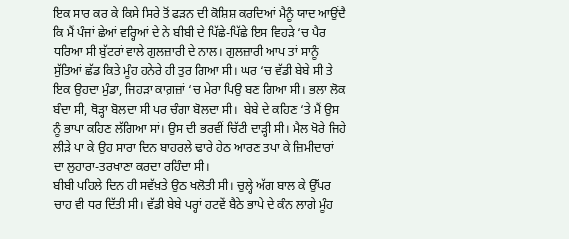ਇਕ ਸਾਰ ਕਰ ਕੇ ਕਿਸੇ ਸਿਰੇ ਤੋਂ ਫੜਨ ਦੀ ਕੋਸ਼ਿਸ਼ ਕਰਦਿਆਂ ਮੈਨੂੰ ਯਾਦ ਆਉਂਦੈ ਕਿ ਮੈਂ ਪੰਜਾਂ ਛੇਆਂ ਵਰ੍ਹਿਆਂ ਦੇ ਨੇ ਬੀਬੀ ਦੇ ਪਿੱਛੇ-ਪਿੱਛੇ ਇਸ ਵਿਹੜੇ ‘ਚ ਪੈਰ ਧਰਿਆ ਸੀ ਬੁੱਟਰਾਂ ਵਾਲੇ ਗੁਲਜ਼ਾਰੀ ਦੇ ਨਾਲ। ਗੁਲਜ਼ਾਰੀ ਆਪ ਤਾਂ ਸਾਨੂੰ ਸੁੱਤਿਆਂ ਛੱਡ ਕਿਤੇ ਮੂੰਹ ਹਨੇਰੇ ਹੀ ਤੁਰ ਗਿਆ ਸੀ। ਘਰ ‘ਚ ਵੱਡੀ ਬੇਬੇ ਸੀ ਤੇ ਇਕ ਉਹਦਾ ਮੁੰਡਾ, ਜਿਹੜਾ ਕਾਗ਼ਜ਼ਾਂ ‘ਚ ਮੇਰਾ ਪਿਉ ਬਣ ਗਿਆ ਸੀ। ਭਲਾ ਲੋਕ ਬੰਦਾ ਸੀ, ਥੋੜ੍ਹਾ ਬੋਲਦਾ ਸੀ ਪਰ ਚੰਗਾ ਬੋਲਦਾ ਸੀ।  ਬੇਬੇ ਦੇ ਕਹਿਣ ‘ਤੇ ਮੈਂ ਉਸ ਨੂੰ ਭਾਪਾ ਕਹਿਣ ਲੱਗਿਆ ਸਾਂ। ਉਸ ਦੀ ਭਰਵੀਂ ਚਿੱਟੀ ਦਾੜ੍ਹੀ ਸੀ। ਮੈਲ ਖੋਰੇ ਜਿਹੇ ਲੀੜੇ ਪਾ ਕੇ ਉਹ ਸਾਰਾ ਦਿਨ ਬਾਹਰਲੇ ਢਾਰੇ ਹੇਠ ਆਰਣ ਤਪਾ ਕੇ ਜ਼ਿਮੀਦਾਰਾਂ ਦਾ ਲੁਹਾਰਾ-ਤਰਖਾਣਾ ਕਰਦਾ ਰਹਿੰਦਾ ਸੀ।
ਬੀਬੀ ਪਹਿਲੇ ਦਿਨ ਹੀ ਸਵੱਖ਼ਤੇ ਉਠ ਖਲੋਤੀ ਸੀ। ਚੁਲ੍ਹੇ ਅੱਗ ਬਾਲ ਕੇ ਉੱਪਰ ਚਾਹ ਵੀ ਧਰ ਦਿੱਤੀ ਸੀ। ਵੱਡੀ ਬੇਬੇ ਪਰ੍ਹਾਂ ਹਟਵੇਂ ਬੈਠੇ ਭਾਪੇ ਦੇ ਕੰਨ ਲਾਗੇ ਮੂੰਹ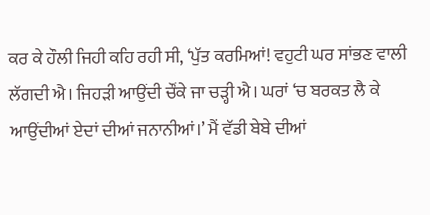ਕਰ ਕੇ ਹੌਲੀ ਜਿਹੀ ਕਹਿ ਰਹੀ ਸੀ, ‘ਪੁੱਤ ਕਰਮਿਆਂ! ਵਹੁਟੀ ਘਰ ਸਾਂਭਣ ਵਾਲੀ ਲੱਗਦੀ ਐ। ਜਿਹੜੀ ਆਉਂਦੀ ਚੌਂਕੇ ਜਾ ਚੜ੍ਹੀ ਐ। ਘਰਾਂ ‘ਚ ਬਰਕਤ ਲੈ ਕੇ ਆਉਂਦੀਆਂ ਏਦਾਂ ਦੀਆਂ ਜਨਾਨੀਆਂ।’ ਮੈਂ ਵੱਡੀ ਬੇਬੇ ਦੀਆਂ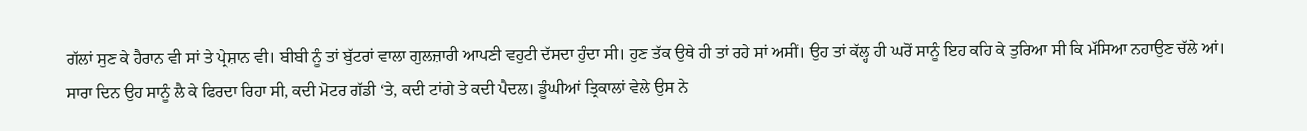ਗੱਲਾਂ ਸੁਣ ਕੇ ਹੈਰਾਨ ਵੀ ਸਾਂ ਤੇ ਪ੍ਰੇਸ਼ਾਨ ਵੀ। ਬੀਬੀ ਨੂੰ ਤਾਂ ਬੁੱਟਰਾਂ ਵਾਲਾ ਗੁਲਜ਼ਾਰੀ ਆਪਣੀ ਵਹੁਟੀ ਦੱਸਦਾ ਹੁੰਦਾ ਸੀ। ਹੁਣ ਤੱਕ ਉਥੇ ਹੀ ਤਾਂ ਰਹੇ ਸਾਂ ਅਸੀਂ। ਉਹ ਤਾਂ ਕੱਲ੍ਹ ਹੀ ਘਰੋਂ ਸਾਨੂੰ ਇਹ ਕਹਿ ਕੇ ਤੁਰਿਆ ਸੀ ਕਿ ਮੱਸਿਆ ਨਹਾਉਣ ਚੱਲੇ ਆਂ। ਸਾਰਾ ਦਿਨ ਉਹ ਸਾਨੂੰ ਲੈ ਕੇ ਫਿਰਦਾ ਰਿਹਾ ਸੀ, ਕਦੀ ਮੋਟਰ ਗੱਡੀ ‘ਤੇ, ਕਦੀ ਟਾਂਗੇ ਤੇ ਕਦੀ ਪੈਦਲ। ਡੂੰਘੀਆਂ ਤ੍ਰਿਕਾਲਾਂ ਵੇਲੇ ਉਸ ਨੇ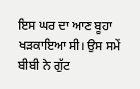ਇਸ ਘਰ ਦਾ ਆਣ ਬੂਹਾ ਖੜਕਾਇਆ ਸੀ। ਉਸ ਸਮੇਂ ਬੀਬੀ ਨੇ ਗੁੱਟ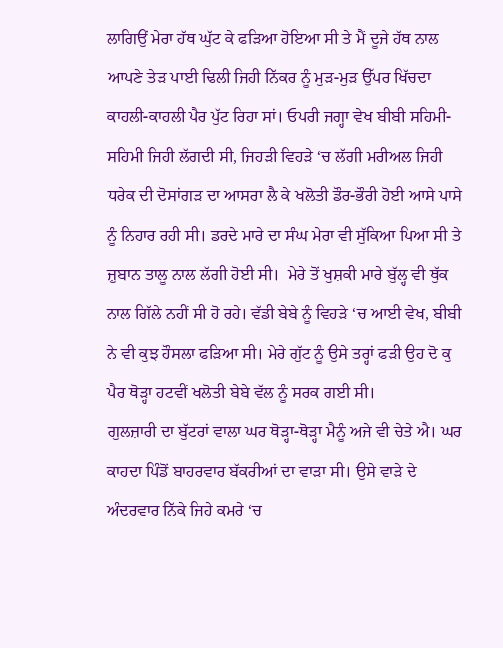ਲਾਗਿਉਂ ਮੇਰਾ ਹੱਥ ਘੁੱਟ ਕੇ ਫੜਿਆ ਹੋਇਆ ਸੀ ਤੇ ਮੈਂ ਦੂਜੇ ਹੱਥ ਨਾਲ ਆਪਣੇ ਤੇੜ ਪਾਈ ਢਿਲੀ ਜਿਹੀ ਨਿੱਕਰ ਨੂੰ ਮੁੜ-ਮੁੜ ਉੱਪਰ ਖਿੱਚਦਾ ਕਾਹਲੀ-ਕਾਹਲੀ ਪੈਰ ਪੁੱਟ ਰਿਹਾ ਸਾਂ। ਓਪਰੀ ਜਗ੍ਹਾ ਵੇਖ ਬੀਬੀ ਸਹਿਮੀ-ਸਹਿਮੀ ਜਿਹੀ ਲੱਗਦੀ ਸੀ, ਜਿਹੜੀ ਵਿਹੜੇ ‘ਚ ਲੱਗੀ ਮਰੀਅਲ ਜਿਹੀ ਧਰੇਕ ਦੀ ਦੋਸਾਂਗੜ ਦਾ ਆਸਰਾ ਲੈ ਕੇ ਖਲੋਤੀ ਡੌਰ-ਭੌਰੀ ਹੋਈ ਆਸੇ ਪਾਸੇ ਨੂੰ ਨਿਹਾਰ ਰਹੀ ਸੀ। ਡਰਦੇ ਮਾਰੇ ਦਾ ਸੰਘ ਮੇਰਾ ਵੀ ਸੁੱਕਿਆ ਪਿਆ ਸੀ ਤੇ ਜ਼ੁਬਾਨ ਤਾਲੂ ਨਾਲ ਲੱਗੀ ਹੋਈ ਸੀ।  ਮੇਰੇ ਤੋਂ ਖੁਸ਼ਕੀ ਮਾਰੇ ਬੁੱਲ੍ਹ ਵੀ ਥੁੱਕ ਨਾਲ ਗਿੱਲੇ ਨਹੀਂ ਸੀ ਹੋ ਰਹੇ। ਵੱਡੀ ਬੇਬੇ ਨੂੰ ਵਿਹੜੇ ‘ਚ ਆਈ ਵੇਖ, ਬੀਬੀ ਨੇ ਵੀ ਕੁਝ ਹੌਸਲਾ ਫੜਿਆ ਸੀ। ਮੇਰੇ ਗੁੱਟ ਨੂੰ ਉਸੇ ਤਰ੍ਹਾਂ ਫੜੀ ਉਹ ਦੋ ਕੁ ਪੈਰ ਥੋੜ੍ਹਾ ਹਟਵੀਂ ਖਲੋਤੀ ਬੇਬੇ ਵੱਲ ਨੂੰ ਸਰਕ ਗਈ ਸੀ।
ਗੁਲਜ਼ਾਰੀ ਦਾ ਬੁੱਟਰਾਂ ਵਾਲਾ ਘਰ ਥੋੜ੍ਹਾ-ਥੋੜ੍ਹਾ ਮੈਨੂੰ ਅਜੇ ਵੀ ਚੇਤੇ ਐ। ਘਰ ਕਾਹਦਾ ਪਿੰਡੋਂ ਬਾਹਰਵਾਰ ਬੱਕਰੀਆਂ ਦਾ ਵਾੜਾ ਸੀ। ਉਸੇ ਵਾੜੇ ਦੇ ਅੰਦਰਵਾਰ ਨਿੱਕੇ ਜਿਹੇ ਕਮਰੇ ‘ਚ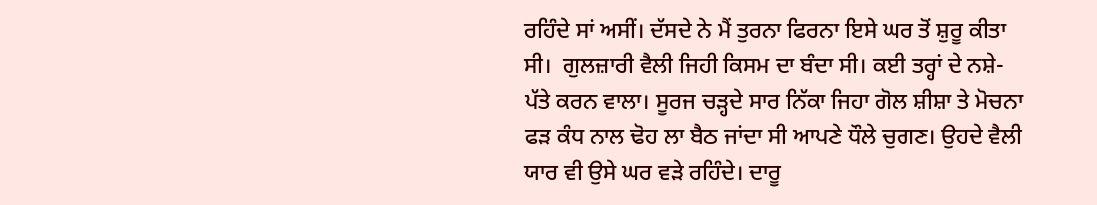ਰਹਿੰਦੇ ਸਾਂ ਅਸੀਂ। ਦੱਸਦੇ ਨੇ ਮੈਂ ਤੁਰਨਾ ਫਿਰਨਾ ਇਸੇ ਘਰ ਤੋਂ ਸ਼ੁਰੂ ਕੀਤਾ ਸੀ।  ਗੁਲਜ਼ਾਰੀ ਵੈਲੀ ਜਿਹੀ ਕਿਸਮ ਦਾ ਬੰਦਾ ਸੀ। ਕਈ ਤਰ੍ਹਾਂ ਦੇ ਨਸ਼ੇ-ਪੱਤੇ ਕਰਨ ਵਾਲਾ। ਸੂਰਜ ਚੜ੍ਹਦੇ ਸਾਰ ਨਿੱਕਾ ਜਿਹਾ ਗੋਲ ਸ਼ੀਸ਼ਾ ਤੇ ਮੋਚਨਾ ਫੜ ਕੰਧ ਨਾਲ ਢੋਹ ਲਾ ਬੈਠ ਜਾਂਦਾ ਸੀ ਆਪਣੇ ਧੌਲੇ ਚੁਗਣ। ਉਹਦੇ ਵੈਲੀ ਯਾਰ ਵੀ ਉਸੇ ਘਰ ਵੜੇ ਰਹਿੰਦੇ। ਦਾਰੂ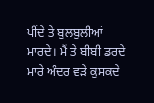ਪੀਂਦੇ ਤੇ ਬੁਲਬੁਲੀਆਂ ਮਾਰਦੇ। ਮੈਂ ਤੇ ਬੀਬੀ ਡਰਦੇ ਮਾਰੇ ਅੰਦਰ ਵੜੇ ਕੁਸਕਦੇ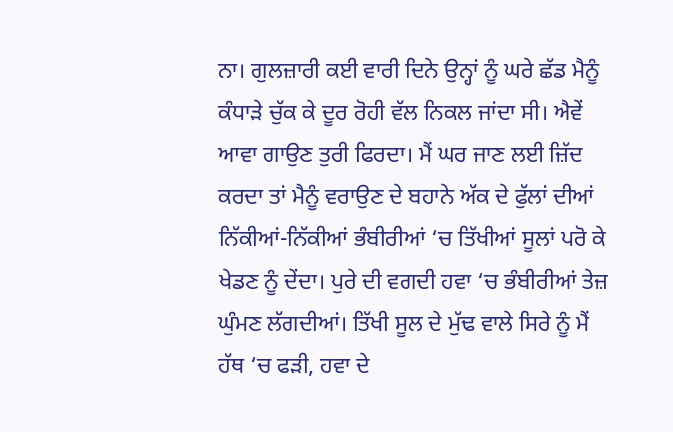ਨਾ। ਗੁਲਜ਼ਾਰੀ ਕਈ ਵਾਰੀ ਦਿਨੇ ਉਨ੍ਹਾਂ ਨੂੰ ਘਰੇ ਛੱਡ ਮੈਨੂੰ ਕੰਧਾੜੇ ਚੁੱਕ ਕੇ ਦੂਰ ਰੋਹੀ ਵੱਲ ਨਿਕਲ ਜਾਂਦਾ ਸੀ। ਐਵੇਂ ਆਵਾ ਗਾਉਣ ਤੁਰੀ ਫਿਰਦਾ। ਮੈਂ ਘਰ ਜਾਣ ਲਈ ਜ਼ਿੱਦ ਕਰਦਾ ਤਾਂ ਮੈਨੂੰ ਵਰਾਉਣ ਦੇ ਬਹਾਨੇ ਅੱਕ ਦੇ ਫੁੱਲਾਂ ਦੀਆਂ ਨਿੱਕੀਆਂ-ਨਿੱਕੀਆਂ ਭੰਬੀਰੀਆਂ ‘ਚ ਤਿੱਖੀਆਂ ਸੂਲਾਂ ਪਰੋ ਕੇ ਖੇਡਣ ਨੂੰ ਦੇਂਦਾ। ਪੁਰੇ ਦੀ ਵਗਦੀ ਹਵਾ ‘ਚ ਭੰਬੀਰੀਆਂ ਤੇਜ਼ ਘੁੰਮਣ ਲੱਗਦੀਆਂ। ਤਿੱਖੀ ਸੂਲ ਦੇ ਮੁੱਢ ਵਾਲੇ ਸਿਰੇ ਨੂੰ ਮੈਂ ਹੱਥ ‘ਚ ਫੜੀ, ਹਵਾ ਦੇ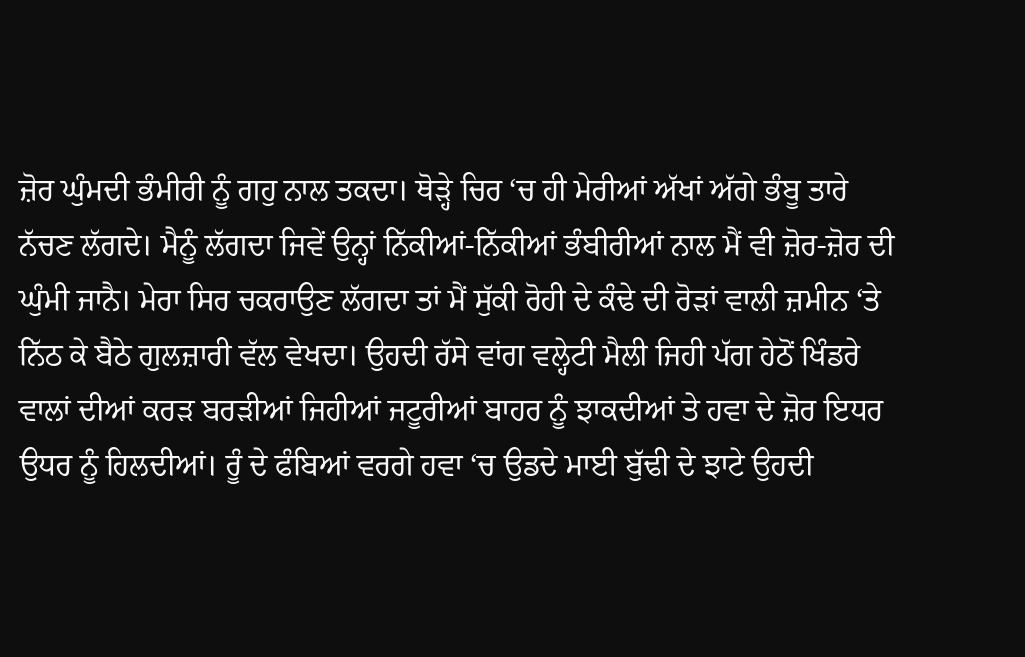ਜ਼ੋਰ ਘੁੰਮਦੀ ਭੰਮੀਰੀ ਨੂੰ ਗਹੁ ਨਾਲ ਤਕਦਾ। ਥੋੜ੍ਹੇ ਚਿਰ ‘ਚ ਹੀ ਮੇਰੀਆਂ ਅੱਖਾਂ ਅੱਗੇ ਭੰਬੂ ਤਾਰੇ ਨੱਚਣ ਲੱਗਦੇ। ਮੈਨੂੰ ਲੱਗਦਾ ਜਿਵੇਂ ਉਨ੍ਹਾਂ ਨਿੱਕੀਆਂ-ਨਿੱਕੀਆਂ ਭੰਬੀਰੀਆਂ ਨਾਲ ਮੈਂ ਵੀ ਜ਼ੋਰ-ਜ਼ੋਰ ਦੀ ਘੁੰਮੀ ਜਾਨੈ। ਮੇਰਾ ਸਿਰ ਚਕਰਾਉਣ ਲੱਗਦਾ ਤਾਂ ਮੈਂ ਸੁੱਕੀ ਰੋਹੀ ਦੇ ਕੰਢੇ ਦੀ ਰੋੜਾਂ ਵਾਲੀ ਜ਼ਮੀਨ ‘ਤੇ ਨਿੱਠ ਕੇ ਬੈਠੇ ਗੁਲਜ਼ਾਰੀ ਵੱਲ ਵੇਖਦਾ। ਉਹਦੀ ਰੱਸੇ ਵਾਂਗ ਵਲ੍ਹੇਟੀ ਮੈਲੀ ਜਿਹੀ ਪੱਗ ਹੇਠੋਂ ਖਿੰਡਰੇ ਵਾਲਾਂ ਦੀਆਂ ਕਰੜ ਬਰੜੀਆਂ ਜਿਹੀਆਂ ਜਟੂਰੀਆਂ ਬਾਹਰ ਨੂੰ ਝਾਕਦੀਆਂ ਤੇ ਹਵਾ ਦੇ ਜ਼ੋਰ ਇਧਰ ਉਧਰ ਨੂੰ ਹਿਲਦੀਆਂ। ਰੂੰ ਦੇ ਫੰਬਿਆਂ ਵਰਗੇ ਹਵਾ ‘ਚ ਉਡਦੇ ਮਾਈ ਬੁੱਢੀ ਦੇ ਝਾਟੇ ਉਹਦੀ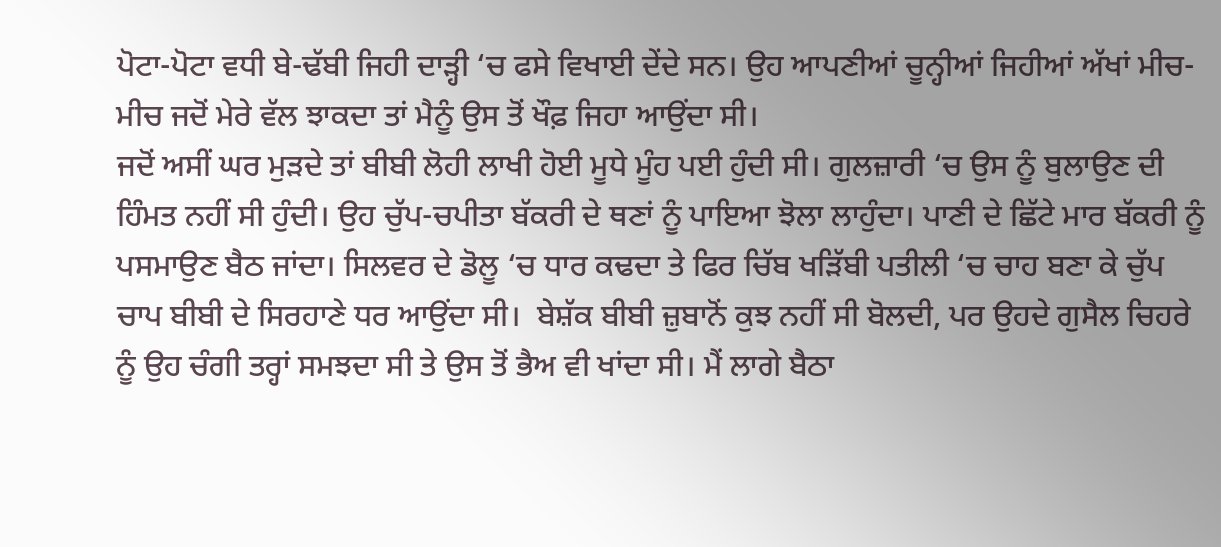ਪੋਟਾ-ਪੋਟਾ ਵਧੀ ਬੇ-ਢੱਬੀ ਜਿਹੀ ਦਾੜ੍ਹੀ ‘ਚ ਫਸੇ ਵਿਖਾਈ ਦੇਂਦੇ ਸਨ। ਉਹ ਆਪਣੀਆਂ ਚੂਨ੍ਹੀਆਂ ਜਿਹੀਆਂ ਅੱਖਾਂ ਮੀਚ-ਮੀਚ ਜਦੋਂ ਮੇਰੇ ਵੱਲ ਝਾਕਦਾ ਤਾਂ ਮੈਨੂੰ ਉਸ ਤੋਂ ਖੌਫ਼ ਜਿਹਾ ਆਉਂਦਾ ਸੀ।
ਜਦੋਂ ਅਸੀਂ ਘਰ ਮੁੜਦੇ ਤਾਂ ਬੀਬੀ ਲੋਹੀ ਲਾਖੀ ਹੋਈ ਮੂਧੇ ਮੂੰਹ ਪਈ ਹੁੰਦੀ ਸੀ। ਗੁਲਜ਼ਾਰੀ ‘ਚ ਉਸ ਨੂੰ ਬੁਲਾਉਣ ਦੀ ਹਿੰਮਤ ਨਹੀਂ ਸੀ ਹੁੰਦੀ। ਉਹ ਚੁੱਪ-ਚਪੀਤਾ ਬੱਕਰੀ ਦੇ ਥਣਾਂ ਨੂੰ ਪਾਇਆ ਝੋਲਾ ਲਾਹੁੰਦਾ। ਪਾਣੀ ਦੇ ਛਿੱਟੇ ਮਾਰ ਬੱਕਰੀ ਨੂੰ ਪਸਮਾਉਣ ਬੈਠ ਜਾਂਦਾ। ਸਿਲਵਰ ਦੇ ਡੋਲੂ ‘ਚ ਧਾਰ ਕਢਦਾ ਤੇ ਫਿਰ ਚਿੱਬ ਖੜਿੱਬੀ ਪਤੀਲੀ ‘ਚ ਚਾਹ ਬਣਾ ਕੇ ਚੁੱਪ ਚਾਪ ਬੀਬੀ ਦੇ ਸਿਰਹਾਣੇ ਧਰ ਆਉਂਦਾ ਸੀ।  ਬੇਸ਼ੱਕ ਬੀਬੀ ਜ਼ੁਬਾਨੋਂ ਕੁਝ ਨਹੀਂ ਸੀ ਬੋਲਦੀ, ਪਰ ਉਹਦੇ ਗੁਸੈਲ ਚਿਹਰੇ ਨੂੰ ਉਹ ਚੰਗੀ ਤਰ੍ਹਾਂ ਸਮਝਦਾ ਸੀ ਤੇ ਉਸ ਤੋਂ ਭੈਅ ਵੀ ਖਾਂਦਾ ਸੀ। ਮੈਂ ਲਾਗੇ ਬੈਠਾ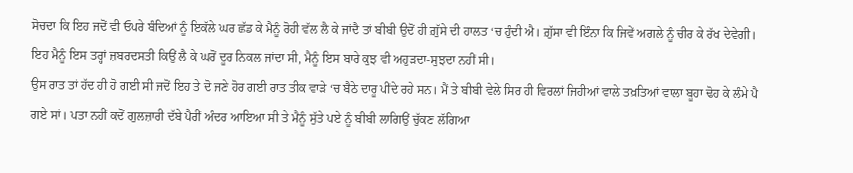ਸੋਚਦਾ ਕਿ ਇਹ ਜਦੋਂ ਵੀ ਓਪਰੇ ਬੰਦਿਆਂ ਨੂੰ ਇਕੱਲੇ ਘਰ ਛੱਡ ਕੇ ਮੈਨੂੰ ਰੋਹੀ ਵੱਲ ਲੈ ਕੇ ਜਾਂਦੈ ਤਾਂ ਬੀਬੀ ਉਦੋਂ ਹੀ ਗ਼ੁੱਸੇ ਦੀ ਹਾਲਤ ‘ਚ ਹੁੰਦੀ ਐ। ਗ਼ੁੱਸਾ ਵੀ ਇੰਨਾ ਕਿ ਜਿਵੇਂ ਅਗਲੇ ਨੂੰ ਚੀਰ ਕੇ ਰੱਖ ਦੇਵੇਗੀ। ਇਹ ਮੈਨੂੰ ਇਸ ਤਰ੍ਹਾਂ ਜ਼ਬਰਦਸਤੀ ਕਿਉਂ ਲੈ ਕੇ ਘਰੋਂ ਦੂਰ ਨਿਕਲ ਜਾਂਦਾ ਸੀ, ਮੈਨੂੰ ਇਸ ਬਾਰੇ ਕੁਝ ਵੀ ਅਹੁੜਦਾ-ਸੁਝਦਾ ਨਹੀਂ ਸੀ।
ਉਸ ਰਾਤ ਤਾਂ ਹੱਦ ਹੀ ਹੋ ਗਈ ਸੀ ਜਦੋਂ ਇਹ ਤੇ ਦੋ ਜਣੇ ਹੋਰ ਗਈ ਰਾਤ ਤੀਕ ਵਾੜੇ ‘ਚ ਬੈਠੇ ਦਾਰੂ ਪੀਂਦੇ ਰਹੇ ਸਨ। ਮੈਂ ਤੇ ਬੀਬੀ ਵੇਲੇ ਸਿਰ ਹੀ ਵਿਰਲਾਂ ਜਿਹੀਆਂ ਵਾਲੇ ਤਖ਼ਤਿਆਂ ਵਾਲਾ ਬੂਹਾ ਢੋਹ ਕੇ ਲੰਮੇ ਪੈ ਗਏ ਸਾਂ। ਪਤਾ ਨਹੀਂ ਕਦੋਂ ਗੁਲਜ਼ਾਰੀ ਦੱਬੇ ਪੈਰੀਂ ਅੰਦਰ ਆਇਆ ਸੀ ਤੇ ਮੈਨੂੰ ਸੁੱਤੇ ਪਏ ਨੂੰ ਬੀਬੀ ਲਾਗਿਉਂ ਚੁੱਕਣ ਲੱਗਿਆ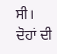ਸੀ। ਦੋਹਾਂ ਦੀ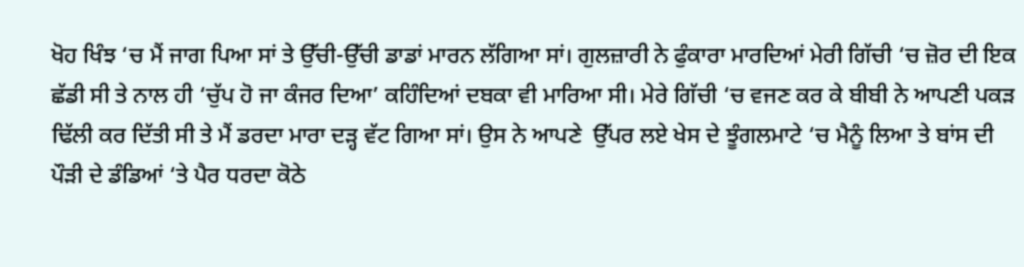ਖੋਹ ਖਿੰਝ ‘ਚ ਮੈਂ ਜਾਗ ਪਿਆ ਸਾਂ ਤੇ ਉੱਚੀ-ਉੱਚੀ ਡਾਡਾਂ ਮਾਰਨ ਲੱਗਿਆ ਸਾਂ। ਗੁਲਜ਼ਾਰੀ ਨੇ ਫੁੰਕਾਰਾ ਮਾਰਦਿਆਂ ਮੇਰੀ ਗਿੱਚੀ ‘ਚ ਜ਼ੋਰ ਦੀ ਇਕ ਛੱਡੀ ਸੀ ਤੇ ਨਾਲ ਹੀ ‘ਚੁੱਪ ਹੋ ਜਾ ਕੰਜਰ ਦਿਆ’ ਕਹਿੰਦਿਆਂ ਦਬਕਾ ਵੀ ਮਾਰਿਆ ਸੀ। ਮੇਰੇ ਗਿੱਚੀ ‘ਚ ਵਜਣ ਕਰ ਕੇ ਬੀਬੀ ਨੇ ਆਪਣੀ ਪਕੜ ਢਿੱਲੀ ਕਰ ਦਿੱਤੀ ਸੀ ਤੇ ਮੈਂ ਡਰਦਾ ਮਾਰਾ ਦੜ੍ਹ ਵੱਟ ਗਿਆ ਸਾਂ। ਉਸ ਨੇ ਆਪਣੇ  ਉੱਪਰ ਲਏ ਖੇਸ ਦੇ ਝੂੰਗਲਮਾਟੇ ‘ਚ ਮੈਨੂੰ ਲਿਆ ਤੇ ਬਾਂਸ ਦੀ ਪੌੜੀ ਦੇ ਡੰਡਿਆਂ ‘ਤੇ ਪੈਰ ਧਰਦਾ ਕੋਠੇ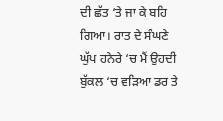ਦੀ ਛੱਤ ‘ਤੇ ਜਾ ਕੇ ਬਹਿ ਗਿਆ। ਰਾਤ ਦੇ ਸੰਘਣੇ ਘੁੱਪ ਹਨੇਰੇ ‘ਚ ਮੈਂ ਉਹਦੀ ਬੁੱਕਲ ‘ਚ ਵੜਿਆ ਡਰ ਤੇ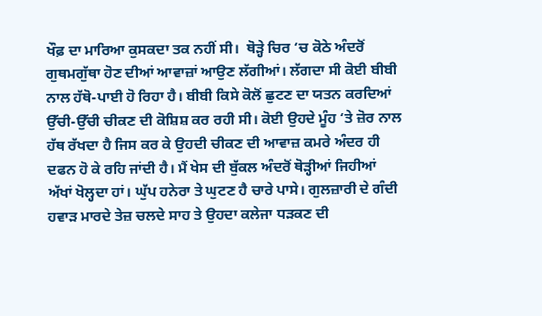ਖੌਫ਼ ਦਾ ਮਾਰਿਆ ਕੁਸਕਦਾ ਤਕ ਨਹੀਂ ਸੀ।  ਥੋੜ੍ਹੇ ਚਿਰ ‘ਚ ਕੋਠੇ ਅੰਦਰੋਂ ਗੁਥਮਗੁੱਥਾ ਹੋਣ ਦੀਆਂ ਆਵਾਜ਼ਾਂ ਆਉਣ ਲੱਗੀਆਂ। ਲੱਗਦਾ ਸੀ ਕੋਈ ਬੀਬੀ ਨਾਲ ਹੱਥੋ-ਪਾਈ ਹੋ ਰਿਹਾ ਹੈ। ਬੀਬੀ ਕਿਸੇ ਕੋਲੋਂ ਛੁਟਣ ਦਾ ਯਤਨ ਕਰਦਿਆਂ ਉੱਚੀ-ਉੱਚੀ ਚੀਕਣ ਦੀ ਕੋਸ਼ਿਸ਼ ਕਰ ਰਹੀ ਸੀ। ਕੋਈ ਉਹਦੇ ਮੂੰਹ ‘ਤੇ ਜ਼ੋਰ ਨਾਲ ਹੱਥ ਰੱਖਦਾ ਹੈ ਜਿਸ ਕਰ ਕੇ ਉਹਦੀ ਚੀਕਣ ਦੀ ਆਵਾਜ਼ ਕਮਰੇ ਅੰਦਰ ਹੀ ਦਫਨ ਹੋ ਕੇ ਰਹਿ ਜਾਂਦੀ ਹੈ। ਮੈਂ ਖੇਸ ਦੀ ਬੁੱਕਲ ਅੰਦਰੋਂ ਥੋੜ੍ਹੀਆਂ ਜਿਹੀਆਂ ਅੱਖਾਂ ਖੋਲ੍ਹਦਾ ਹਾਂ। ਘੁੱਪ ਹਨੇਰਾ ਤੇ ਘੁਟਣ ਹੈ ਚਾਰੇ ਪਾਸੇ। ਗੁਲਜ਼ਾਰੀ ਦੇ ਗੰਦੀ ਹਵਾੜ ਮਾਰਦੇ ਤੇਜ਼ ਚਲਦੇ ਸਾਹ ਤੇ ਉਹਦਾ ਕਲੇਜਾ ਧੜਕਣ ਦੀ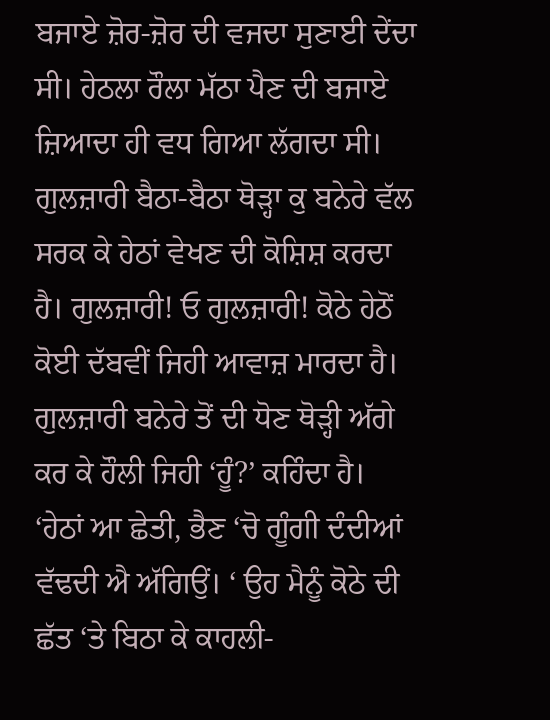ਬਜਾਏ ਜ਼ੋਰ-ਜ਼ੋਰ ਦੀ ਵਜਦਾ ਸੁਣਾਈ ਦੇਂਦਾ ਸੀ। ਹੇਠਲਾ ਰੌਲਾ ਮੱਠਾ ਪੈਣ ਦੀ ਬਜਾਏ ਜ਼ਿਆਦਾ ਹੀ ਵਧ ਗਿਆ ਲੱਗਦਾ ਸੀ।
ਗੁਲਜ਼ਾਰੀ ਬੈਠਾ-ਬੈਠਾ ਥੋੜ੍ਹਾ ਕੁ ਬਨੇਰੇ ਵੱਲ ਸਰਕ ਕੇ ਹੇਠਾਂ ਵੇਖਣ ਦੀ ਕੋਸ਼ਿਸ਼ ਕਰਦਾ ਹੈ। ਗੁਲਜ਼ਾਰੀ! ਓ ਗੁਲਜ਼ਾਰੀ! ਕੋਠੇ ਹੇਠੋਂ ਕੋਈ ਦੱਬਵੀਂ ਜਿਹੀ ਆਵਾਜ਼ ਮਾਰਦਾ ਹੈ। ਗੁਲਜ਼ਾਰੀ ਬਨੇਰੇ ਤੋਂ ਦੀ ਧੋਣ ਥੋੜ੍ਹੀ ਅੱਗੇ ਕਰ ਕੇ ਹੌਲੀ ਜਿਹੀ ‘ਹੂੰ?’ ਕਹਿੰਦਾ ਹੈ।  ‘ਹੇਠਾਂ ਆ ਛੇਤੀ, ਭੈਣ ‘ਚੋ ਗੂੰਗੀ ਦੰਦੀਆਂ ਵੱਢਦੀ ਐ ਅੱਗਿਉਂ। ‘ ਉਹ ਮੈਨੂੰ ਕੋਠੇ ਦੀ ਛੱਤ ‘ਤੇ ਬਿਠਾ ਕੇ ਕਾਹਲੀ-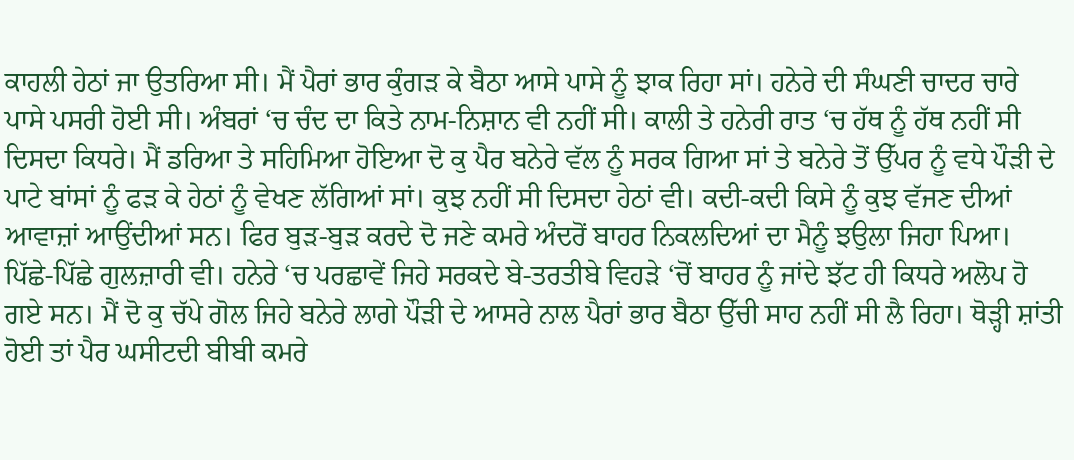ਕਾਹਲੀ ਹੇਠਾਂ ਜਾ ਉਤਰਿਆ ਸੀ। ਮੈਂ ਪੈਰਾਂ ਭਾਰ ਕੁੰਗੜ ਕੇ ਬੈਠਾ ਆਸੇ ਪਾਸੇ ਨੂੰ ਝਾਕ ਰਿਹਾ ਸਾਂ। ਹਨੇਰੇ ਦੀ ਸੰਘਣੀ ਚਾਦਰ ਚਾਰੇ ਪਾਸੇ ਪਸਰੀ ਹੋਈ ਸੀ। ਅੰਬਰਾਂ ‘ਚ ਚੰਦ ਦਾ ਕਿਤੇ ਨਾਮ-ਨਿਸ਼ਾਨ ਵੀ ਨਹੀਂ ਸੀ। ਕਾਲੀ ਤੇ ਹਨੇਰੀ ਰਾਤ ‘ਚ ਹੱਥ ਨੂੰ ਹੱਥ ਨਹੀਂ ਸੀ ਦਿਸਦਾ ਕਿਧਰੇ। ਮੈਂ ਡਰਿਆ ਤੇ ਸਹਿਮਿਆ ਹੋਇਆ ਦੋ ਕੁ ਪੈਰ ਬਨੇਰੇ ਵੱਲ ਨੂੰ ਸਰਕ ਗਿਆ ਸਾਂ ਤੇ ਬਨੇਰੇ ਤੋਂ ਉੱਪਰ ਨੂੰ ਵਧੇ ਪੌੜੀ ਦੇ ਪਾਟੇ ਬਾਂਸਾਂ ਨੂੰ ਫੜ ਕੇ ਹੇਠਾਂ ਨੂੰ ਵੇਖਣ ਲੱਗਿਆਂ ਸਾਂ। ਕੁਝ ਨਹੀਂ ਸੀ ਦਿਸਦਾ ਹੇਠਾਂ ਵੀ। ਕਦੀ-ਕਦੀ ਕਿਸੇ ਨੂੰ ਕੁਝ ਵੱਜਣ ਦੀਆਂ ਆਵਾਜ਼ਾਂ ਆਉਂਦੀਆਂ ਸਨ। ਫਿਰ ਬੁੜ-ਬੁੜ ਕਰਦੇ ਦੋ ਜਣੇ ਕਮਰੇ ਅੰਦਰੋਂ ਬਾਹਰ ਨਿਕਲਦਿਆਂ ਦਾ ਮੈਨੂੰ ਝਉਲਾ ਜਿਹਾ ਪਿਆ। ਪਿੱਛੇ-ਪਿੱਛੇ ਗੁਲਜ਼ਾਰੀ ਵੀ। ਹਨੇਰੇ ‘ਚ ਪਰਛਾਵੇਂ ਜਿਹੇ ਸਰਕਦੇ ਬੇ-ਤਰਤੀਬੇ ਵਿਹੜੇ ‘ਚੋਂ ਬਾਹਰ ਨੂੰ ਜਾਂਦੇ ਝੱਟ ਹੀ ਕਿਧਰੇ ਅਲੋਪ ਹੋ ਗਏ ਸਨ। ਮੈਂ ਦੋ ਕੁ ਚੱਪੇ ਗੋਲ ਜਿਹੇ ਬਨੇਰੇ ਲਾਗੇ ਪੌੜੀ ਦੇ ਆਸਰੇ ਨਾਲ ਪੈਰਾਂ ਭਾਰ ਬੈਠਾ ਉੱਚੀ ਸਾਹ ਨਹੀਂ ਸੀ ਲੈ ਰਿਹਾ। ਥੋੜ੍ਹੀ ਸ਼ਾਂਤੀ ਹੋਈ ਤਾਂ ਪੈਰ ਘਸੀਟਦੀ ਬੀਬੀ ਕਮਰੇ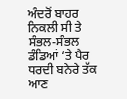ਅੰਦਰੋਂ ਬਾਹਰ ਨਿਕਲੀ ਸੀ ਤੇ ਸੰਭਲ-ਸੰਭਲ ਡੰਡਿਆਂ ‘ਤੇ ਪੈਰ ਧਰਦੀ ਬਨੇਰੇ ਤੱਕ ਆਣ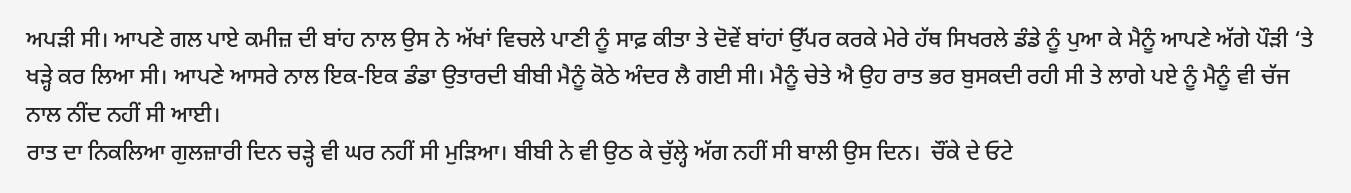ਅਪੜੀ ਸੀ। ਆਪਣੇ ਗਲ ਪਾਏ ਕਮੀਜ਼ ਦੀ ਬਾਂਹ ਨਾਲ ਉਸ ਨੇ ਅੱਖਾਂ ਵਿਚਲੇ ਪਾਣੀ ਨੂੰ ਸਾਫ਼ ਕੀਤਾ ਤੇ ਦੋਵੇਂ ਬਾਂਹਾਂ ਉੱਪਰ ਕਰਕੇ ਮੇਰੇ ਹੱਥ ਸਿਖਰਲੇ ਡੰਡੇ ਨੂੰ ਪੁਆ ਕੇ ਮੈਨੂੰ ਆਪਣੇ ਅੱਗੇ ਪੌੜੀ ‘ਤੇ ਖੜ੍ਹੇ ਕਰ ਲਿਆ ਸੀ। ਆਪਣੇ ਆਸਰੇ ਨਾਲ ਇਕ-ਇਕ ਡੰਡਾ ਉਤਾਰਦੀ ਬੀਬੀ ਮੈਨੂੰ ਕੋਠੇ ਅੰਦਰ ਲੈ ਗਈ ਸੀ। ਮੈਨੂੰ ਚੇਤੇ ਐ ਉਹ ਰਾਤ ਭਰ ਬੁਸਕਦੀ ਰਹੀ ਸੀ ਤੇ ਲਾਗੇ ਪਏ ਨੂੰ ਮੈਨੂੰ ਵੀ ਚੱਜ ਨਾਲ ਨੀਂਦ ਨਹੀਂ ਸੀ ਆਈ।
ਰਾਤ ਦਾ ਨਿਕਲਿਆ ਗੁਲਜ਼ਾਰੀ ਦਿਨ ਚੜ੍ਹੇ ਵੀ ਘਰ ਨਹੀਂ ਸੀ ਮੁੜਿਆ। ਬੀਬੀ ਨੇ ਵੀ ਉਠ ਕੇ ਚੁੱਲ੍ਹੇ ਅੱਗ ਨਹੀਂ ਸੀ ਬਾਲੀ ਉਸ ਦਿਨ।  ਚੌਂਕੇ ਦੇ ਓਟੇ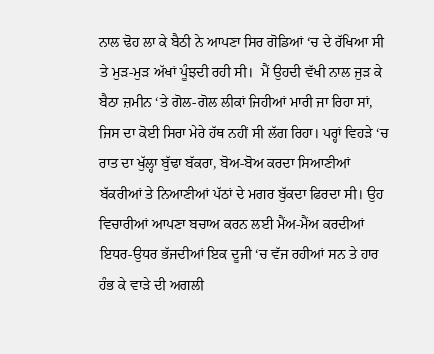ਨਾਲ ਢੋਹ ਲਾ ਕੇ ਬੈਠੀ ਨੇ ਆਪਣਾ ਸਿਰ ਗੋਡਿਆਂ ‘ਚ ਦੇ ਰੱਖਿਆ ਸੀ ਤੇ ਮੁੜ-ਮੁੜ ਅੱਖਾਂ ਪੂੰਝਦੀ ਰਹੀ ਸੀ।  ਮੈਂ ਉਹਦੀ ਵੱਖੀ ਨਾਲ ਜੁੜ ਕੇ ਬੈਠਾ ਜ਼ਮੀਨ ‘ਤੇ ਗੋਲ-ਗੋਲ ਲੀਕਾਂ ਜਿਹੀਆਂ ਮਾਰੀ ਜਾ ਰਿਹਾ ਸਾਂ, ਜਿਸ ਦਾ ਕੋਈ ਸਿਰਾ ਮੇਰੇ ਹੱਥ ਨਹੀਂ ਸੀ ਲੱਗ ਰਿਹਾ। ਪਰ੍ਹਾਂ ਵਿਹੜੇ ‘ਚ ਰਾਤ ਦਾ ਖੁੱਲ੍ਹਾ ਬੁੱਢਾ ਬੱਕਰਾ, ਬੋਅ-ਬੋਅ ਕਰਦਾ ਸਿਆਣੀਆਂ ਬੱਕਰੀਆਂ ਤੇ ਨਿਆਣੀਆਂ ਪੱਠਾਂ ਦੇ ਮਗਰ ਬੁੱਕਦਾ ਫਿਰਦਾ ਸੀ। ਉਹ ਵਿਚਾਰੀਆਂ ਆਪਣਾ ਬਚਾਅ ਕਰਨ ਲਈ ਮੈਂਅ-ਮੈਂਅ ਕਰਦੀਆਂ ਇਧਰ-ਉਧਰ ਭੱਜਦੀਆਂ ਇਕ ਦੂਜੀ ‘ਚ ਵੱਜ ਰਹੀਆਂ ਸਨ ਤੇ ਹਾਰ ਹੰਭ ਕੇ ਵਾੜੇ ਦੀ ਅਗਲੀ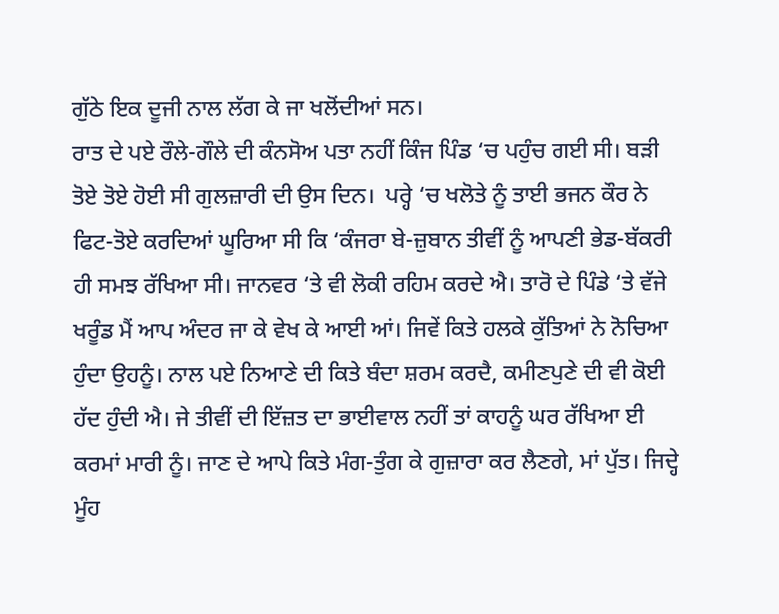ਗੁੱਠੇ ਇਕ ਦੂਜੀ ਨਾਲ ਲੱਗ ਕੇ ਜਾ ਖਲੋਂਦੀਆਂ ਸਨ।
ਰਾਤ ਦੇ ਪਏ ਰੌਲੇ-ਗੌਲੇ ਦੀ ਕੰਨਸੋਅ ਪਤਾ ਨਹੀਂ ਕਿੰਜ ਪਿੰਡ ‘ਚ ਪਹੁੰਚ ਗਈ ਸੀ। ਬੜੀ ਤੋਏ ਤੋਏ ਹੋਈ ਸੀ ਗੁਲਜ਼ਾਰੀ ਦੀ ਉਸ ਦਿਨ।  ਪਰ੍ਹੇ ‘ਚ ਖਲੋਤੇ ਨੂੰ ਤਾਈ ਭਜਨ ਕੌਰ ਨੇ ਫਿਟ-ਤੋਏ ਕਰਦਿਆਂ ਘੂਰਿਆ ਸੀ ਕਿ ‘ਕੰਜਰਾ ਬੇ-ਜ਼ੁਬਾਨ ਤੀਵੀਂ ਨੂੰ ਆਪਣੀ ਭੇਡ-ਬੱਕਰੀ ਹੀ ਸਮਝ ਰੱਖਿਆ ਸੀ। ਜਾਨਵਰ ‘ਤੇ ਵੀ ਲੋਕੀ ਰਹਿਮ ਕਰਦੇ ਐ। ਤਾਰੋ ਦੇ ਪਿੰਡੇ ‘ਤੇ ਵੱਜੇ ਖਰੂੰਡ ਮੈਂ ਆਪ ਅੰਦਰ ਜਾ ਕੇ ਵੇਖ ਕੇ ਆਈ ਆਂ। ਜਿਵੇਂ ਕਿਤੇ ਹਲਕੇ ਕੁੱਤਿਆਂ ਨੇ ਨੋਚਿਆ ਹੁੰਦਾ ਉਹਨੂੰ। ਨਾਲ ਪਏ ਨਿਆਣੇ ਦੀ ਕਿਤੇ ਬੰਦਾ ਸ਼ਰਮ ਕਰਦੈ, ਕਮੀਣਪੁਣੇ ਦੀ ਵੀ ਕੋਈ ਹੱਦ ਹੁੰਦੀ ਐ। ਜੇ ਤੀਵੀਂ ਦੀ ਇੱਜ਼ਤ ਦਾ ਭਾਈਵਾਲ ਨਹੀਂ ਤਾਂ ਕਾਹਨੂੰ ਘਰ ਰੱਖਿਆ ਈ ਕਰਮਾਂ ਮਾਰੀ ਨੂੰ। ਜਾਣ ਦੇ ਆਪੇ ਕਿਤੇ ਮੰਗ-ਤੁੰਗ ਕੇ ਗੁਜ਼ਾਰਾ ਕਰ ਲੈਣਗੇ, ਮਾਂ ਪੁੱਤ। ਜਿਦ੍ਹੇ ਮੂੰਹ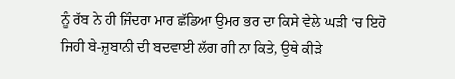ਨੂੰ ਰੱਬ ਨੇ ਹੀ ਜਿੰਦਰਾ ਮਾਰ ਛੱਡਿਆ ਉਮਰ ਭਰ ਦਾ ਕਿਸੇ ਵੇਲੇ ਘੜੀ ‘ਚ ਇਹੋ ਜਿਹੀ ਬੇ-ਜ਼ੁਬਾਨੀ ਦੀ ਬਦਵਾਈ ਲੱਗ ਗੀ ਨਾ ਕਿਤੇ, ਉਥੇ ਕੀੜੇ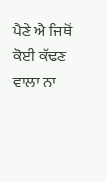ਪੈਣੇ ਐ ਜਿਥੋਂ ਕੋਈ ਕੱਢਣ ਵਾਲਾ ਨਾ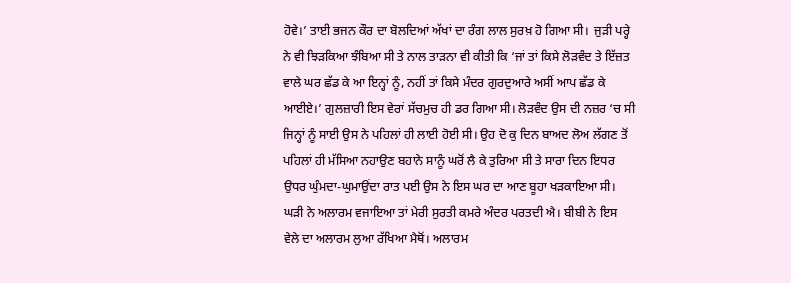ਹੋਵੇ।’ ਤਾਈ ਭਜਨ ਕੌਰ ਦਾ ਬੋਲਦਿਆਂ ਅੱਖਾਂ ਦਾ ਰੰਗ ਲਾਲ ਸੁਰਖ਼ ਹੋ ਗਿਆ ਸੀ।  ਜੁੜੀ ਪਰ੍ਹੇ ਨੇ ਵੀ ਝਿੜਕਿਆ ਝੰਬਿਆ ਸੀ ਤੇ ਨਾਲ ਤਾੜਨਾ ਵੀ ਕੀਤੀ ਕਿ ‘ਜਾਂ ਤਾਂ ਕਿਸੇ ਲੋੜਵੰਦ ਤੇ ਇੱਜ਼ਤ ਵਾਲੇ ਘਰ ਛੱਡ ਕੇ ਆ ਇਨ੍ਹਾਂ ਨੂੰ, ਨਹੀਂ ਤਾਂ ਕਿਸੇ ਮੰਦਰ ਗੁਰਦੁਆਰੇ ਅਸੀਂ ਆਪ ਛੱਡ ਕੇ ਆਈਏ।’ ਗੁਲਜ਼ਾਰੀ ਇਸ ਵੇਰਾਂ ਸੱਚਮੁਚ ਹੀ ਡਰ ਗਿਆ ਸੀ। ਲੋੜਵੰਦ ਉਸ ਦੀ ਨਜ਼ਰ ‘ਚ ਸੀ ਜਿਨ੍ਹਾਂ ਨੂੰ ਸਾਈ ਉਸ ਨੇ ਪਹਿਲਾਂ ਹੀ ਲਾਈ ਹੋਈ ਸੀ। ਉਹ ਦੋ ਕੁ ਦਿਨ ਬਾਅਦ ਲੋਅ ਲੱਗਣ ਤੋਂ ਪਹਿਲਾਂ ਹੀ ਮੱਸਿਆ ਨਹਾਉਣ ਬਹਾਨੇ ਸਾਨੂੰ ਘਰੋਂ ਲੈ ਕੇ ਤੁਰਿਆ ਸੀ ਤੇ ਸਾਰਾ ਦਿਨ ਇਧਰ ਉਧਰ ਘੁੰਮਦਾ-ਘੁਮਾਉਂਦਾ ਰਾਤ ਪਈ ਉਸ ਨੇ ਇਸ ਘਰ ਦਾ ਆਣ ਬੂਹਾ ਖੜਕਾਇਆ ਸੀ।
ਘੜੀ ਨੇ ਅਲਾਰਮ ਵਜਾਇਆ ਤਾਂ ਮੇਰੀ ਸੁਰਤੀ ਕਮਰੇ ਅੰਦਰ ਪਰਤਦੀ ਐ। ਬੀਬੀ ਨੇ ਇਸ ਵੇਲੇ ਦਾ ਅਲਾਰਮ ਲੁਆ ਰੱਖਿਆ ਮੈਥੋਂ। ਅਲਾਰਮ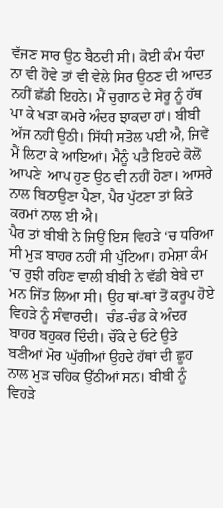ਵੱਜਣ ਸਾਰ ਉਠ ਬੈਠਦੀ ਸੀ। ਕੋਈ ਕੰਮ ਧੰਦਾ ਨਾ ਵੀ ਹੋਵੇ ਤਾਂ ਵੀ ਵੇਲੇ ਸਿਰ ਉਠਣ ਦੀ ਆਦਤ ਨਹੀਂ ਛੱਡੀ ਇਹਨੇ। ਮੈਂ ਚੁਗਾਠ ਦੇ ਸੇਰੂ ਨੂੰ ਹੱਥ ਪਾ ਕੇ ਖੜਾ ਕਮਰੇ ਅੰਦਰ ਝਾਕਦਾ ਹਾਂ। ਬੀਬੀ ਅੱਜ ਨਹੀਂ ਉਠੀ। ਸਿੱਧੀ ਸਤੋਲ ਪਈ ਐ, ਜਿਵੇਂ ਮੈਂ ਲਿਟਾ ਕੇ ਆਇਆਂ। ਮੈਨੂੰ ਪਤੈ ਇਹਦੇ ਕੋਲੋਂ ਆਪਣੇ  ਆਪ ਹੁਣ ਉਠ ਵੀ ਨਹੀਂ ਹੋਣਾ। ਆਸਰੇ ਨਾਲ ਬਿਠਾਉਣਾ ਪੈਣਾ, ਪੈਰ ਪੁੱਟਣਾ ਤਾਂ ਕਿਤੇ ਕਰਮਾਂ ਨਾਲ ਈ ਐ।
ਪੈਰ ਤਾਂ ਬੀਬੀ ਨੇ ਜਿਉਂ ਇਸ ਵਿਹੜੇ ‘ਚ ਧਰਿਆ ਸੀ ਮੁੜ ਬਾਹਰ ਨਹੀਂ ਸੀ ਪੁੱਟਿਆ। ਹਮੇਸ਼ਾ ਕੰਮ ‘ਚ ਰੁਝੀ ਰਹਿਣ ਵਾਲੀ ਬੀਬੀ ਨੇ ਵੱਡੀ ਬੇਬੇ ਦਾ ਮਨ ਜਿੱਤ ਲਿਆ ਸੀ। ਉਹ ਥਾਂ-ਥਾਂ ਤੋਂ ਕਰੂਪ ਹੋਏ ਵਿਹੜੇ ਨੂੰ ਸੰਵਾਰਦੀ।  ਚੰਡ-ਚੰਡ ਕੇ ਅੰਦਰ ਬਾਹਰ ਬਹੁਕਰ ਦਿੰਦੀ। ਚੌਂਕੇ ਦੇ ਓਟੇ ਉਤੇ ਬਣੀਆਂ ਮੋਰ ਘੁੱਗੀਆਂ ਉਹਦੇ ਹੱਥਾਂ ਦੀ ਛੂਹ ਨਾਲ ਮੁੜ ਚਹਿਕ ਉੱਠੀਆਂ ਸਨ। ਬੀਬੀ ਨੂੰ ਵਿਹੜੇ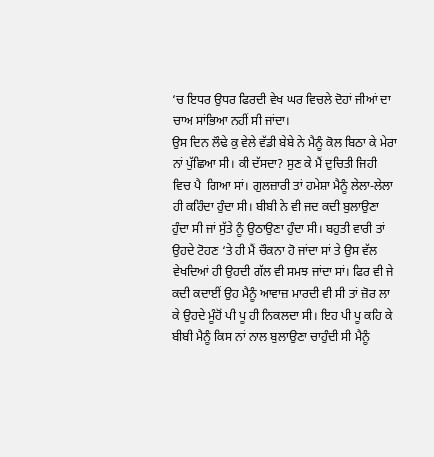‘ਚ ਇਧਰ ਉਧਰ ਫਿਰਦੀ ਵੇਖ ਘਰ ਵਿਚਲੇ ਦੋਹਾਂ ਜੀਆਂ ਦਾ ਚਾਅ ਸਾਂਭਿਆ ਨਹੀਂ ਸੀ ਜਾਂਦਾ।
ਉਸ ਦਿਨ ਲੌਢੇ ਕੁ ਵੇਲੇ ਵੱਡੀ ਬੇਬੇ ਨੇ ਮੈਨੂੰ ਕੋਲ ਬਿਠਾ ਕੇ ਮੇਰਾ ਨਾਂ ਪੁੱਛਿਆ ਸੀ। ਕੀ ਦੱਸਦਾ? ਸੁਣ ਕੇ ਮੈਂ ਦੁਚਿਤੀ ਜਿਹੀ ਵਿਚ ਪੈ  ਗਿਆ ਸਾਂ। ਗੁਲਜ਼ਾਰੀ ਤਾਂ ਹਮੇਸ਼ਾ ਮੈਨੂੰ ਲੇਲਾ-ਲੇਲਾ ਹੀ ਕਹਿੰਦਾ ਹੁੰਦਾ ਸੀ। ਬੀਬੀ ਨੇ ਵੀ ਜਦ ਕਦੀ ਬੁਲਾਉਣਾ ਹੁੰਦਾ ਸੀ ਜਾਂ ਸੁੱਤੇ ਨੂੰ ਉਠਾਉਣਾ ਹੁੰਦਾ ਸੀ। ਬਹੁਤੀ ਵਾਰੀ ਤਾਂ ਉਹਦੇ ਟੋਹਣ ‘ਤੇ ਹੀ ਮੈਂ ਚੌਕਨਾ ਹੋ ਜਾਂਦਾ ਸਾਂ ਤੇ ਉਸ ਵੱਲ ਵੇਖਦਿਆਂ ਹੀ ਉਹਦੀ ਗੱਲ ਵੀ ਸਮਝ ਜਾਂਦਾ ਸਾਂ। ਫਿਰ ਵੀ ਜੇ ਕਦੀ ਕਦਾਈਂ ਉਹ ਮੈਨੂੰ ਆਵਾਜ਼ ਮਾਰਦੀ ਵੀ ਸੀ ਤਾਂ ਜ਼ੋਰ ਲਾ ਕੇ ਉਹਦੇ ਮੂੰਹੋਂ ਪੀ ਪੂ ਹੀ ਨਿਕਲਦਾ ਸੀ। ਇਹ ਪੀ ਪੂ ਕਹਿ ਕੇ ਬੀਬੀ ਮੈਨੂੰ ਕਿਸ ਨਾਂ ਨਾਲ ਬੁਲਾਉਣਾ ਚਾਹੁੰਦੀ ਸੀ ਮੈਨੂੰ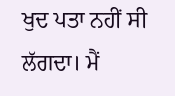ਖੁਦ ਪਤਾ ਨਹੀਂ ਸੀ ਲੱਗਦਾ। ਮੈਂ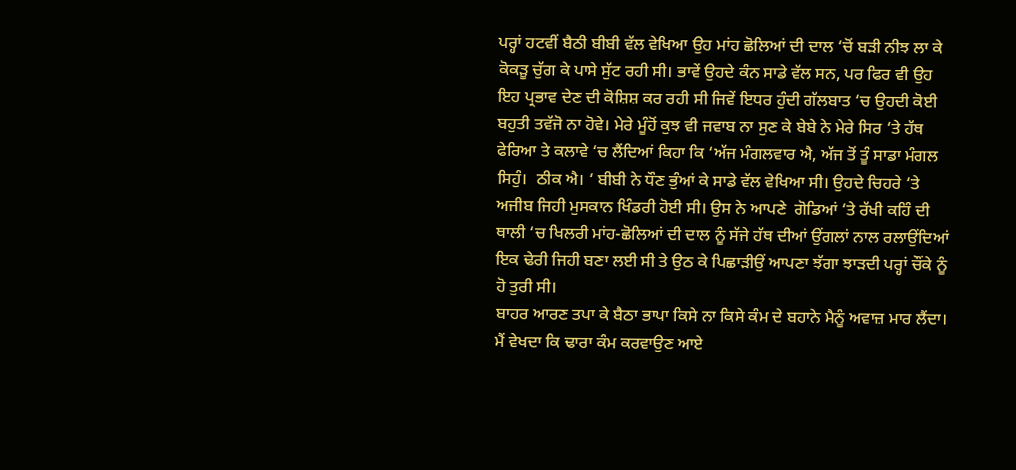ਪਰ੍ਹਾਂ ਹਟਵੀਂ ਬੈਠੀ ਬੀਬੀ ਵੱਲ ਵੇਖਿਆ ਉਹ ਮਾਂਹ ਛੋਲਿਆਂ ਦੀ ਦਾਲ ‘ਚੋਂ ਬੜੀ ਨੀਝ ਲਾ ਕੇ ਕੋਕੜੂ ਚੁੱਗ ਕੇ ਪਾਸੇ ਸੁੱਟ ਰਹੀ ਸੀ। ਭਾਵੇਂ ਉਹਦੇ ਕੰਨ ਸਾਡੇ ਵੱਲ ਸਨ, ਪਰ ਫਿਰ ਵੀ ਉਹ ਇਹ ਪ੍ਰਭਾਵ ਦੇਣ ਦੀ ਕੋਸ਼ਿਸ਼ ਕਰ ਰਹੀ ਸੀ ਜਿਵੇਂ ਇਧਰ ਹੁੰਦੀ ਗੱਲਬਾਤ ‘ਚ ਉਹਦੀ ਕੋਈ ਬਹੁਤੀ ਤਵੱਜੋ ਨਾ ਹੋਵੇ। ਮੇਰੇ ਮੂੰਹੋਂ ਕੁਝ ਵੀ ਜਵਾਬ ਨਾ ਸੁਣ ਕੇ ਬੇਬੇ ਨੇ ਮੇਰੇ ਸਿਰ ‘ਤੇ ਹੱਥ ਫੇਰਿਆ ਤੇ ਕਲਾਵੇ ‘ਚ ਲੈਂਦਿਆਂ ਕਿਹਾ ਕਿ ‘ਅੱਜ ਮੰਗਲਵਾਰ ਐ, ਅੱਜ ਤੋਂ ਤੂੰ ਸਾਡਾ ਮੰਗਲ ਸਿਹੁੰ।  ਠੀਕ ਐ। ‘ ਬੀਬੀ ਨੇ ਧੌਣ ਭੁੰਆਂ ਕੇ ਸਾਡੇ ਵੱਲ ਵੇਖਿਆ ਸੀ। ਉਹਦੇ ਚਿਹਰੇ ‘ਤੇ ਅਜੀਬ ਜਿਹੀ ਮੁਸਕਾਨ ਖਿੰਡਰੀ ਹੋਈ ਸੀ। ਉਸ ਨੇ ਆਪਣੇ  ਗੋਡਿਆਂ ‘ਤੇ ਰੱਖੀ ਕਹਿੰ ਦੀ ਥਾਲੀ ‘ਚ ਖਿਲਰੀ ਮਾਂਹ-ਛੋਲਿਆਂ ਦੀ ਦਾਲ ਨੂੰ ਸੱਜੇ ਹੱਥ ਦੀਆਂ ਉਂਗਲਾਂ ਨਾਲ ਰਲਾਉਂਦਿਆਂ ਇਕ ਢੇਰੀ ਜਿਹੀ ਬਣਾ ਲਈ ਸੀ ਤੇ ਉਠ ਕੇ ਪਿਛਾੜੀਉਂ ਆਪਣਾ ਝੱਗਾ ਝਾੜਦੀ ਪਰ੍ਹਾਂ ਚੌਂਕੇ ਨੂੰ ਹੋ ਤੁਰੀ ਸੀ।
ਬਾਹਰ ਆਰਣ ਤਪਾ ਕੇ ਬੈਠਾ ਭਾਪਾ ਕਿਸੇ ਨਾ ਕਿਸੇ ਕੰਮ ਦੇ ਬਹਾਨੇ ਮੈਨੂੰ ਅਵਾਜ਼ ਮਾਰ ਲੈਂਦਾ। ਮੈਂ ਵੇਖਦਾ ਕਿ ਢਾਰਾ ਕੰਮ ਕਰਵਾਉਣ ਆਏ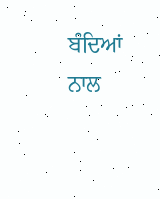ਬੰਦਿਆਂ ਨਾਲ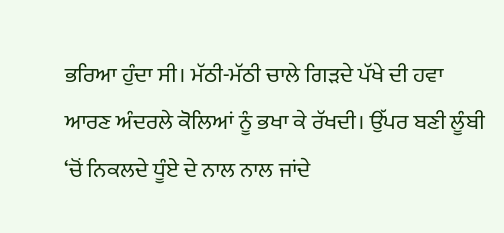ਭਰਿਆ ਹੁੰਦਾ ਸੀ। ਮੱਠੀ-ਮੱਠੀ ਚਾਲੇ ਗਿੜਦੇ ਪੱਖੇ ਦੀ ਹਵਾ ਆਰਣ ਅੰਦਰਲੇ ਕੋਲਿਆਂ ਨੂੰ ਭਖਾ ਕੇ ਰੱਖਦੀ। ਉੱਪਰ ਬਣੀ ਲੂੰਬੀ ‘ਚੋਂ ਨਿਕਲਦੇ ਧੂੰਏ ਦੇ ਨਾਲ ਨਾਲ ਜਾਂਦੇ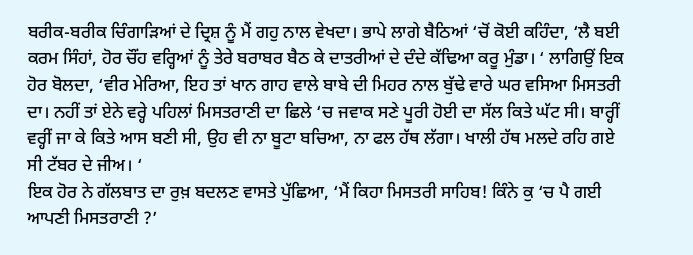ਬਰੀਕ-ਬਰੀਕ ਚਿੰਗਾੜਿਆਂ ਦੇ ਦ੍ਰਿਸ਼ ਨੂੰ ਮੈਂ ਗਹੁ ਨਾਲ ਵੇਖਦਾ। ਭਾਪੇ ਲਾਗੇ ਬੈਠਿਆਂ ‘ਚੋਂ ਕੋਈ ਕਹਿੰਦਾ, ‘ਲੈ ਬਈ ਕਰਮ ਸਿੰਹਾਂ, ਹੋਰ ਚੌਂਹ ਵਰ੍ਹਿਆਂ ਨੂੰ ਤੇਰੇ ਬਰਾਬਰ ਬੈਠ ਕੇ ਦਾਤਰੀਆਂ ਦੇ ਦੰਦੇ ਕੱਢਿਆ ਕਰੂ ਮੁੰਡਾ। ‘ ਲਾਗਿਉਂ ਇਕ ਹੋਰ ਬੋਲਦਾ, ‘ਵੀਰ ਮੇਰਿਆ, ਇਹ ਤਾਂ ਖਾਨ ਗਾਹ ਵਾਲੇ ਬਾਬੇ ਦੀ ਮਿਹਰ ਨਾਲ ਬੁੱਢੇ ਵਾਰੇ ਘਰ ਵਸਿਆ ਮਿਸਤਰੀ ਦਾ। ਨਹੀਂ ਤਾਂ ਏਨੇ ਵਰ੍ਹੇ ਪਹਿਲਾਂ ਮਿਸਤਰਾਣੀ ਦਾ ਛਿਲੇ ‘ਚ ਜਵਾਕ ਸਣੇ ਪੂਰੀ ਹੋਈ ਦਾ ਸੱਲ ਕਿਤੇ ਘੱਟ ਸੀ। ਬਾਰ੍ਹੀਂ ਵਰ੍ਹੀਂ ਜਾ ਕੇ ਕਿਤੇ ਆਸ ਬਣੀ ਸੀ, ਉਹ ਵੀ ਨਾ ਬੂਟਾ ਬਚਿਆ, ਨਾ ਫਲ ਹੱਥ ਲੱਗਾ। ਖਾਲੀ ਹੱਥ ਮਲਦੇ ਰਹਿ ਗਏ ਸੀ ਟੱਬਰ ਦੇ ਜੀਅ। ‘
ਇਕ ਹੋਰ ਨੇ ਗੱਲਬਾਤ ਦਾ ਰੁਖ਼ ਬਦਲਣ ਵਾਸਤੇ ਪੁੱਛਿਆ, ‘ਮੈਂ ਕਿਹਾ ਮਿਸਤਰੀ ਸਾਹਿਬ! ਕਿੰਨੇ ਕੁ ‘ਚ ਪੈ ਗਈ ਆਪਣੀ ਮਿਸਤਰਾਣੀ ?’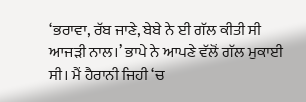‘ਭਰਾਵਾ, ਰੱਬ ਜਾਣੇ, ਬੇਬੇ ਨੇ ਈ ਗੱਲ ਕੀਤੀ ਸੀ ਆਜੜੀ ਨਾਲ।’ ਭਾਪੇ ਨੇ ਆਪਣੇ ਵੱਲੋਂ ਗੱਲ ਮੁਕਾਈ ਸੀ। ਮੈਂ ਹੈਰਾਨੀ ਜਿਹੀ ‘ਚ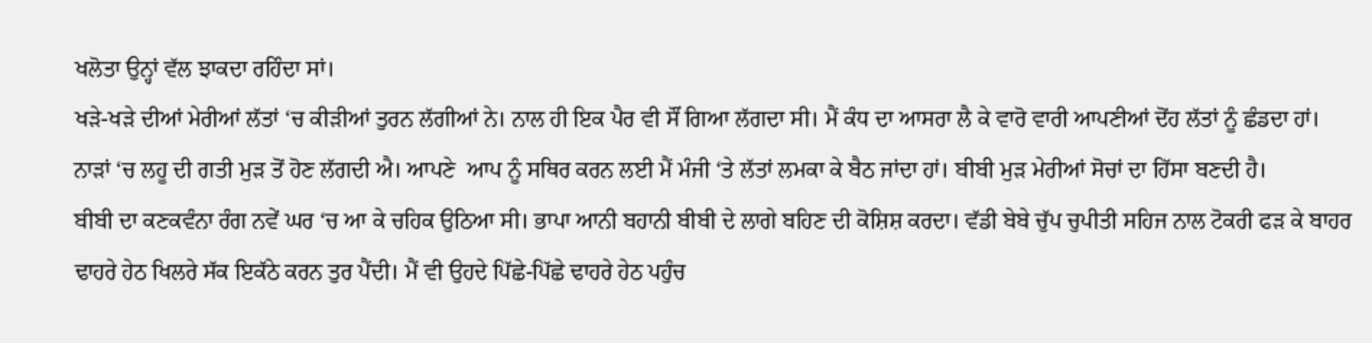ਖਲੋਤਾ ਉਨ੍ਹਾਂ ਵੱਲ ਝਾਕਦਾ ਰਹਿੰਦਾ ਸਾਂ।
ਖੜੇ-ਖੜੇ ਦੀਆਂ ਮੇਰੀਆਂ ਲੱਤਾਂ ‘ਚ ਕੀੜੀਆਂ ਤੁਰਨ ਲੱਗੀਆਂ ਨੇ। ਨਾਲ ਹੀ ਇਕ ਪੈਰ ਵੀ ਸੌਂ ਗਿਆ ਲੱਗਦਾ ਸੀ। ਮੈਂ ਕੰਧ ਦਾ ਆਸਰਾ ਲੈ ਕੇ ਵਾਰੋ ਵਾਰੀ ਆਪਣੀਆਂ ਦੋਂਹ ਲੱਤਾਂ ਨੂੰ ਛੰਡਦਾ ਹਾਂ। ਨਾੜਾਂ ‘ਚ ਲਹੂ ਦੀ ਗਤੀ ਮੁੜ ਤੋਂ ਹੋਣ ਲੱਗਦੀ ਐ। ਆਪਣੇ  ਆਪ ਨੂੰ ਸਥਿਰ ਕਰਨ ਲਈ ਮੈਂ ਮੰਜੀ ‘ਤੇ ਲੱਤਾਂ ਲਮਕਾ ਕੇ ਬੈਠ ਜਾਂਦਾ ਹਾਂ। ਬੀਬੀ ਮੁੜ ਮੇਰੀਆਂ ਸੋਚਾਂ ਦਾ ਹਿੱਸਾ ਬਣਦੀ ਹੈ।
ਬੀਬੀ ਦਾ ਕਣਕਵੰਨਾ ਰੰਗ ਨਵੇਂ ਘਰ ‘ਚ ਆ ਕੇ ਚਹਿਕ ਉਠਿਆ ਸੀ। ਭਾਪਾ ਆਨੀ ਬਹਾਨੀ ਬੀਬੀ ਦੇ ਲਾਗੇ ਬਹਿਣ ਦੀ ਕੋਸ਼ਿਸ਼ ਕਰਦਾ। ਵੱਡੀ ਬੇਬੇ ਚੁੱਪ ਚੁਪੀਤੀ ਸਹਿਜ ਨਾਲ ਟੋਕਰੀ ਫੜ ਕੇ ਬਾਹਰ ਢਾਹਰੇ ਹੇਠ ਖਿਲਰੇ ਸੱਕ ਇਕੱਠੇ ਕਰਨ ਤੁਰ ਪੈਂਦੀ। ਮੈਂ ਵੀ ਉਹਦੇ ਪਿੱਛੇ-ਪਿੱਛੇ ਢਾਹਰੇ ਹੇਠ ਪਹੁੰਚ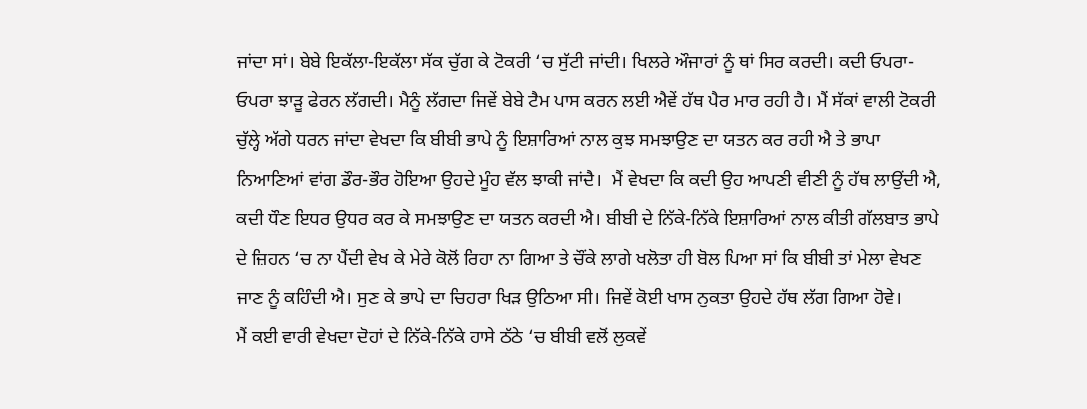ਜਾਂਦਾ ਸਾਂ। ਬੇਬੇ ਇਕੱਲਾ-ਇਕੱਲਾ ਸੱਕ ਚੁੱਗ ਕੇ ਟੋਕਰੀ ‘ਚ ਸੁੱਟੀ ਜਾਂਦੀ। ਖਿਲਰੇ ਔਜਾਰਾਂ ਨੂੰ ਥਾਂ ਸਿਰ ਕਰਦੀ। ਕਦੀ ਓਪਰਾ-ਓਪਰਾ ਝਾੜੂ ਫੇਰਨ ਲੱਗਦੀ। ਮੈਨੂੰ ਲੱਗਦਾ ਜਿਵੇਂ ਬੇਬੇ ਟੈਮ ਪਾਸ ਕਰਨ ਲਈ ਐਵੇਂ ਹੱਥ ਪੈਰ ਮਾਰ ਰਹੀ ਹੈ। ਮੈਂ ਸੱਕਾਂ ਵਾਲੀ ਟੋਕਰੀ ਚੁੱਲ੍ਹੇ ਅੱਗੇ ਧਰਨ ਜਾਂਦਾ ਵੇਖਦਾ ਕਿ ਬੀਬੀ ਭਾਪੇ ਨੂੰ ਇਸ਼ਾਰਿਆਂ ਨਾਲ ਕੁਝ ਸਮਝਾਉਣ ਦਾ ਯਤਨ ਕਰ ਰਹੀ ਐ ਤੇ ਭਾਪਾ ਨਿਆਣਿਆਂ ਵਾਂਗ ਡੌਰ-ਭੌਰ ਹੋਇਆ ਉਹਦੇ ਮੂੰਹ ਵੱਲ ਝਾਕੀ ਜਾਂਦੈ।  ਮੈਂ ਵੇਖਦਾ ਕਿ ਕਦੀ ਉਹ ਆਪਣੀ ਵੀਣੀ ਨੂੰ ਹੱਥ ਲਾਉਂਦੀ ਐ, ਕਦੀ ਧੌਣ ਇਧਰ ਉਧਰ ਕਰ ਕੇ ਸਮਝਾਉਣ ਦਾ ਯਤਨ ਕਰਦੀ ਐ। ਬੀਬੀ ਦੇ ਨਿੱਕੇ-ਨਿੱਕੇ ਇਸ਼ਾਰਿਆਂ ਨਾਲ ਕੀਤੀ ਗੱਲਬਾਤ ਭਾਪੇ ਦੇ ਜ਼ਿਹਨ ‘ਚ ਨਾ ਪੈਂਦੀ ਵੇਖ ਕੇ ਮੇਰੇ ਕੋਲੋਂ ਰਿਹਾ ਨਾ ਗਿਆ ਤੇ ਚੌਂਕੇ ਲਾਗੇ ਖਲੋਤਾ ਹੀ ਬੋਲ ਪਿਆ ਸਾਂ ਕਿ ਬੀਬੀ ਤਾਂ ਮੇਲਾ ਵੇਖਣ ਜਾਣ ਨੂੰ ਕਹਿੰਦੀ ਐ। ਸੁਣ ਕੇ ਭਾਪੇ ਦਾ ਚਿਹਰਾ ਖਿੜ ਉਠਿਆ ਸੀ। ਜਿਵੇਂ ਕੋਈ ਖਾਸ ਨੁਕਤਾ ਉਹਦੇ ਹੱਥ ਲੱਗ ਗਿਆ ਹੋਵੇ।
ਮੈਂ ਕਈ ਵਾਰੀ ਵੇਖਦਾ ਦੋਹਾਂ ਦੇ ਨਿੱਕੇ-ਨਿੱਕੇ ਹਾਸੇ ਠੱਠੇ ‘ਚ ਬੀਬੀ ਵਲੋਂ ਲੁਕਵੇਂ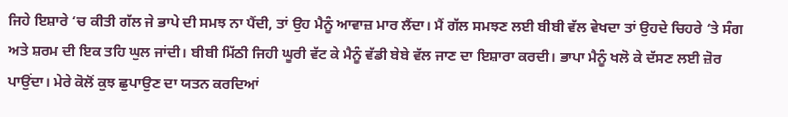ਜਿਹੇ ਇਸ਼ਾਰੇ ‘ਚ ਕੀਤੀ ਗੱਲ ਜੇ ਭਾਪੇ ਦੀ ਸਮਝ ਨਾ ਪੈਂਦੀ, ਤਾਂ ਉਹ ਮੈਨੂੰ ਆਵਾਜ਼ ਮਾਰ ਲੈਂਦਾ। ਮੈਂ ਗੱਲ ਸਮਝਣ ਲਈ ਬੀਬੀ ਵੱਲ ਵੇਖਦਾ ਤਾਂ ਉਹਦੇ ਚਿਹਰੇ ‘ਤੇ ਸੰਗ ਅਤੇ ਸ਼ਰਮ ਦੀ ਇਕ ਤਹਿ ਘੁਲ ਜਾਂਦੀ। ਬੀਬੀ ਮਿੱਠੀ ਜਿਹੀ ਘੂਰੀ ਵੱਟ ਕੇ ਮੈਨੂੰ ਵੱਡੀ ਬੇਬੇ ਵੱਲ ਜਾਣ ਦਾ ਇਸ਼ਾਰਾ ਕਰਦੀ। ਭਾਪਾ ਮੈਨੂੰ ਖਲੋ ਕੇ ਦੱਸਣ ਲਈ ਜ਼ੋਰ ਪਾਉਂਦਾ। ਮੇਰੇ ਕੋਲੋਂ ਕੁਝ ਛੁਪਾਉਣ ਦਾ ਯਤਨ ਕਰਦਿਆਂ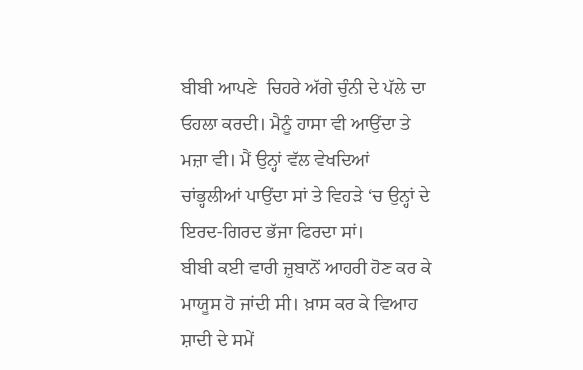ਬੀਬੀ ਆਪਣੇ  ਚਿਹਰੇ ਅੱਗੇ ਚੁੰਨੀ ਦੇ ਪੱਲੇ ਦਾ ਓਹਲਾ ਕਰਦੀ। ਮੈਨੂੰ ਹਾਸਾ ਵੀ ਆਉਂਦਾ ਤੇ ਮਜ਼ਾ ਵੀ। ਮੈਂ ਉਨ੍ਹਾਂ ਵੱਲ ਵੇਖਦਿਆਂ ਚਾਂਭ੍ਹਲੀਆਂ ਪਾਉਂਦਾ ਸਾਂ ਤੇ ਵਿਹੜੇ ‘ਚ ਉਨ੍ਹਾਂ ਦੇ ਇਰਦ-ਗਿਰਦ ਭੱਜਾ ਫਿਰਦਾ ਸਾਂ।
ਬੀਬੀ ਕਈ ਵਾਰੀ ਜ਼ੁਬਾਨੋਂ ਆਹਰੀ ਹੋਣ ਕਰ ਕੇ ਮਾਯੂਸ ਹੋ ਜਾਂਦੀ ਸੀ। ਖ਼ਾਸ ਕਰ ਕੇ ਵਿਆਹ ਸ਼ਾਦੀ ਦੇ ਸਮੇਂ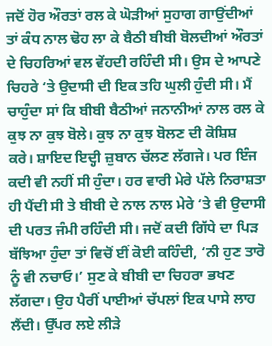ਜਦੋਂ ਹੋਰ ਔਰਤਾਂ ਰਲ ਕੇ ਘੋੜੀਆਂ ਸੁਹਾਗ ਗਾਉਂਦੀਆਂ ਤਾਂ ਕੰਧ ਨਾਲ ਢੋਹ ਲਾ ਕੇ ਬੈਠੀ ਬੀਬੀ ਬੋਲਦੀਆਂ ਔਰਤਾਂ ਦੇ ਚਿਹਰਿਆਂ ਵਲ ਵੇਂਹਦੀ ਰਹਿੰਦੀ ਸੀ। ਉਸ ਦੇ ਆਪਣੇ  ਚਿਹਰੇ ‘ਤੇ ਉਦਾਸੀ ਦੀ ਇਕ ਤਹਿ ਘੁਲੀ ਹੁੰਦੀ ਸੀ। ਮੈਂ ਚਾਹੁੰਦਾ ਸਾਂ ਕਿ ਬੀਬੀ ਬੈਠੀਆਂ ਜਨਾਨੀਆਂ ਨਾਲ ਰਲ ਕੇ ਕੁਝ ਨਾ ਕੁਝ ਬੋਲੇ। ਕੁਝ ਨਾ ਕੁਝ ਬੋਲਣ ਦੀ ਕੋਸ਼ਿਸ਼ ਕਰੇ। ਸ਼ਾਇਦ ਇਦ੍ਹੀ ਜ਼ੁਬਾਨ ਚੱਲਣ ਲੱਗਜੇ। ਪਰ ਇੰਜ ਕਦੀ ਵੀ ਨਹੀਂ ਸੀ ਹੁੰਦਾ। ਹਰ ਵਾਰੀ ਮੇਰੇ ਪੱਲੇ ਨਿਰਾਸ਼ਤਾ ਹੀ ਪੈਂਦੀ ਸੀ ਤੇ ਬੀਬੀ ਦੇ ਨਾਲ ਨਾਲ ਮੇਰੇ ‘ਤੇ ਵੀ ਉਦਾਸੀ ਦੀ ਪਰਤ ਜੰਮੀ ਰਹਿੰਦੀ ਸੀ। ਜਦੋਂ ਕਦੀ ਗਿੱਧੇ ਦਾ ਪਿੜ ਬੱਝਿਆ ਹੁੰਦਾ ਤਾਂ ਵਿਚੋਂ ਈਂ ਕੋਈ ਕਹਿੰਦੀ, ‘ਨੀ ਹੁਣ ਤਾਰੋ ਨੂੰ ਵੀ ਨਚਾਓ।’ ਸੁਣ ਕੇ ਬੀਬੀ ਦਾ ਚਿਹਰਾ ਭਖਣ ਲੱਗਦਾ। ਉਹ ਪੈਰੀਂ ਪਾਈਆਂ ਚੱਪਲਾਂ ਇਕ ਪਾਸੇ ਲਾਹ ਲੈਂਦੀ। ਉੱਪਰ ਲਏ ਲੀੜੇ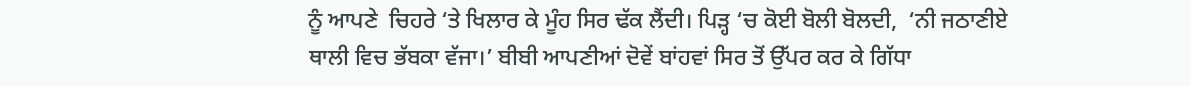ਨੂੰ ਆਪਣੇ  ਚਿਹਰੇ ‘ਤੇ ਖਿਲਾਰ ਕੇ ਮੂੰਹ ਸਿਰ ਢੱਕ ਲੈਂਦੀ। ਪਿੜ੍ਹ ‘ਚ ਕੋਈ ਬੋਲੀ ਬੋਲਦੀ,  ‘ਨੀ ਜਠਾਣੀਏ ਥਾਲੀ ਵਿਚ ਭੱਬਕਾ ਵੱਜਾ।’ ਬੀਬੀ ਆਪਣੀਆਂ ਦੋਵੇਂ ਬਾਂਹਵਾਂ ਸਿਰ ਤੋਂ ਉੱਪਰ ਕਰ ਕੇ ਗਿੱਧਾ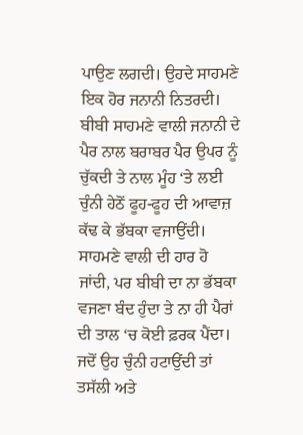ਪਾਉਣ ਲਗਦੀ। ਉਹਦੇ ਸਾਹਮਣੇ ਇਕ ਹੋਰ ਜਨਾਨੀ ਨਿਤਰਦੀ। ਬੀਬੀ ਸਾਹਮਣੇ ਵਾਲੀ ਜਨਾਨੀ ਦੇ ਪੈਰ ਨਾਲ ਬਰਾਬਰ ਪੈਰ ਉਪਰ ਨੂੰ ਚੁੱਕਦੀ ਤੇ ਨਾਲ ਮੂੰਹ ‘ਤੇ ਲਈ ਚੁੰਨੀ ਹੇਠੋਂ ਫੂਹ-ਫੂਹ ਦੀ ਆਵਾਜ਼ ਕੱਢ ਕੇ ਭੱਬਕਾ ਵਜਾਉਂਦੀ। ਸਾਹਮਣੇ ਵਾਲੀ ਦੀ ਹਾਰ ਹੋ ਜਾਂਦੀ, ਪਰ ਬੀਬੀ ਦਾ ਨਾ ਭੱਬਕਾ ਵਜਣਾ ਬੰਦ ਹੁੰਦਾ ਤੇ ਨਾ ਹੀ ਪੈਰਾਂ ਦੀ ਤਾਲ ‘ਚ ਕੋਈ ਫ਼ਰਕ ਪੈਂਦਾ। ਜਦੋਂ ਉਹ ਚੁੰਨੀ ਹਟਾਉਂਦੀ ਤਾਂ ਤਸੱਲੀ ਅਤੇ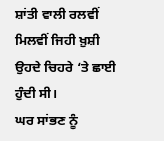ਸ਼ਾਂਤੀ ਵਾਲੀ ਰਲਵੀਂ ਮਿਲਵੀਂ ਜਿਹੀ ਖ਼ੁਸ਼ੀ ਉਹਦੇ ਚਿਹਰੇ ‘ਤੇ ਛਾਈ ਹੁੰਦੀ ਸੀ।
ਘਰ ਸਾਂਭਣ ਨੂੰ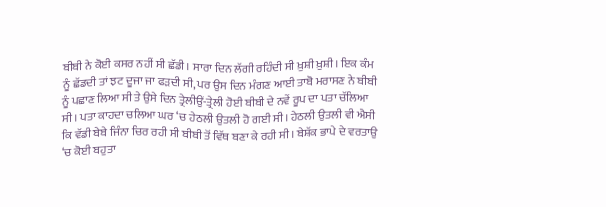ਬੀਬੀ ਨੇ ਕੋਈ ਕਸਰ ਨਹੀਂ ਸੀ ਛੱਡੀ। ਸਾਰਾ ਦਿਨ ਲੱਗੀ ਰਹਿੰਦੀ ਸੀ ਖ਼ੁਸ਼ੀ ਖ਼ੁਸ਼ੀ। ਇਕ ਕੰਮ ਨੂੰ ਛੱਡਦੀ ਤਾਂ ਝਟ ਦੂਜਾ ਜਾ ਫੜਦੀ ਸੀ, ਪਰ ਉਸ ਦਿਨ ਮੰਗਣ ਆਈ ਤਾਬੋ ਮਰਾਸਣ ਨੇ ਬੀਬੀ ਨੂੰ ਪਛਾਣ ਲਿਆ ਸੀ ਤੇ ਉਸੇ ਦਿਨ ਤ੍ਰੇਲੀਉਂ-ਤ੍ਰੇਲੀ ਹੋਈ ਬੀਬੀ ਦੇ ਨਵੇਂ ਰੂਪ ਦਾ ਪਤਾ ਚੱਲਿਆ ਸੀ। ਪਤਾ ਕਾਹਦਾ ਚਲਿਆ ਘਰ ‘ਚ ਹੇਠਲੀ ਉਤਲੀ ਹੋ ਗਈ ਸੀ। ਹੇਠਲੀ ਉਤਲੀ ਵੀ ਐਸੀ ਕਿ ਵੱਡੀ ਬੇਬੇ ਜਿੰਨਾ ਚਿਰ ਰਹੀ ਸੀ ਬੀਬੀ ਤੋਂ ਵਿੱਥ ਬਣਾ ਕੇ ਰਹੀ ਸੀ। ਬੇਸ਼ੱਕ ਭਾਪੇ ਦੇ ਵਰਤਾਉ ‘ਚ ਕੋਈ ਬਹੁਤਾ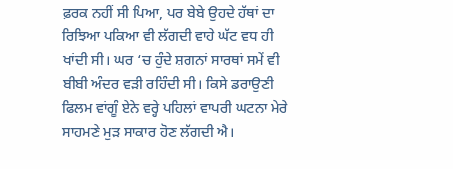ਫ਼ਰਕ ਨਹੀਂ ਸੀ ਪਿਆ, ਪਰ ਬੇਬੇ ਉਹਦੇ ਹੱਥਾਂ ਦਾ ਰਿਝਿਆ ਪਕਿਆ ਵੀ ਲੱਗਦੀ ਵਾਹੇ ਘੱਟ ਵਧ ਹੀ ਖਾਂਦੀ ਸੀ। ਘਰ ‘ਚ ਹੁੰਦੇ ਸ਼ਗਨਾਂ ਸਾਰਥਾਂ ਸਮੇਂ ਵੀ ਬੀਬੀ ਅੰਦਰ ਵੜੀ ਰਹਿੰਦੀ ਸੀ। ਕਿਸੇ ਡਰਾਉਣੀ ਫਿਲਮ ਵਾਂਗੂੰ ਏਨੇ ਵਰ੍ਹੇ ਪਹਿਲਾਂ ਵਾਪਰੀ ਘਟਨਾ ਮੇਰੇ ਸਾਹਮਣੇ ਮੁੜ ਸਾਕਾਰ ਹੋਣ ਲੱਗਦੀ ਐ।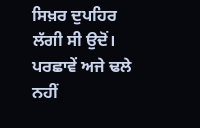ਸਿਖ਼ਰ ਦੁਪਹਿਰ ਲੱਗੀ ਸੀ ਉਦੋਂ। ਪਰਛਾਵੇਂ ਅਜੇ ਢਲੇ ਨਹੀਂ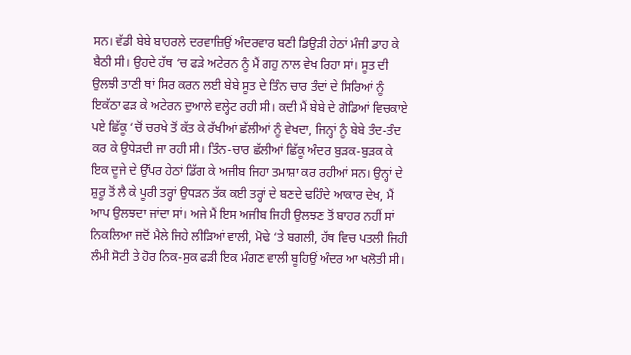ਸਨ। ਵੱਡੀ ਬੇਬੇ ਬਾਹਰਲੇ ਦਰਵਾਜ਼ਿਉਂ ਅੰਦਰਵਾਰ ਬਣੀ ਡਿਉੜੀ ਹੇਠਾਂ ਮੰਜੀ ਡਾਹ ਕੇ ਬੈਠੀ ਸੀ। ਉਹਦੇ ਹੱਥ ‘ਚ ਫੜੇ ਅਟੇਰਨ ਨੂੰ ਮੈਂ ਗਹੁ ਨਾਲ ਵੇਖ ਰਿਹਾ ਸਾਂ। ਸੂਤ ਦੀ ਉਲਝੀ ਤਾਣੀ ਥਾਂ ਸਿਰ ਕਰਨ ਲਈ ਬੇਬੇ ਸੂਤ ਦੇ ਤਿੰਨ ਚਾਰ ਤੰਦਾਂ ਦੇ ਸਿਰਿਆਂ ਨੂੰ ਇਕੱਠਾ ਫੜ ਕੇ ਅਟੇਰਨ ਦੁਆਲੇ ਵਲ੍ਹੇਟ ਰਹੀ ਸੀ। ਕਦੀ ਮੈਂ ਬੇਬੇ ਦੇ ਗੋਡਿਆਂ ਵਿਚਕਾਏ ਪਏ ਛਿੱਕੂ ‘ਚੋਂ ਚਰਖੇ ਤੋਂ ਕੱਤ ਕੇ ਰੱਖੀਆਂ ਛੱਲੀਆਂ ਨੂੰ ਵੇਖਦਾ, ਜਿਨ੍ਹਾਂ ਨੂੰ ਬੇਬੇ ਤੰਦ-ਤੰਦ ਕਰ ਕੇ ਉਧੇੜਦੀ ਜਾ ਰਹੀ ਸੀ। ਤਿੰਨ-ਚਾਰ ਛੱਲੀਆਂ ਛਿੱਕੂ ਅੰਦਰ ਬੁੜਕ-ਬੁੜਕ ਕੇ ਇਕ ਦੂਜੇ ਦੇ ਉੱਪਰ ਹੇਠਾਂ ਡਿੱਗ ਕੇ ਅਜੀਬ ਜਿਹਾ ਤਮਾਸ਼ਾ ਕਰ ਰਹੀਆਂ ਸਨ। ਉਨ੍ਹਾਂ ਦੇ ਸ਼ੁਰੂ ਤੋਂ ਲੈ ਕੇ ਪੂਰੀ ਤਰ੍ਹਾਂ ਉਧੜਨ ਤੱਕ ਕਈ ਤਰ੍ਹਾਂ ਦੇ ਬਣਦੇ ਢਹਿੰਦੇ ਆਕਾਰ ਦੇਖ, ਮੈਂ ਆਪ ਉਲਝਦਾ ਜਾਂਦਾ ਸਾਂ। ਅਜੇ ਮੈਂ ਇਸ ਅਜੀਬ ਜਿਹੀ ਉਲਝਣ ਤੋਂ ਬਾਹਰ ਨਹੀਂ ਸਾਂ ਨਿਕਲਿਆ ਜਦੋਂ ਮੈਲੇ ਜਿਹੇ ਲੀੜਿਆਂ ਵਾਲੀ, ਮੋਢੇ ‘ਤੇ ਬਗਲੀ, ਹੱਥ ਵਿਚ ਪਤਲੀ ਜਿਹੀ ਲੰਮੀ ਸੋਟੀ ਤੇ ਹੋਰ ਨਿਕ-ਸੁਕ ਫੜੀ ਇਕ ਮੰਗਣ ਵਾਲੀ ਬੂਹਿਉਂ ਅੰਦਰ ਆ ਖਲੋਤੀ ਸੀ।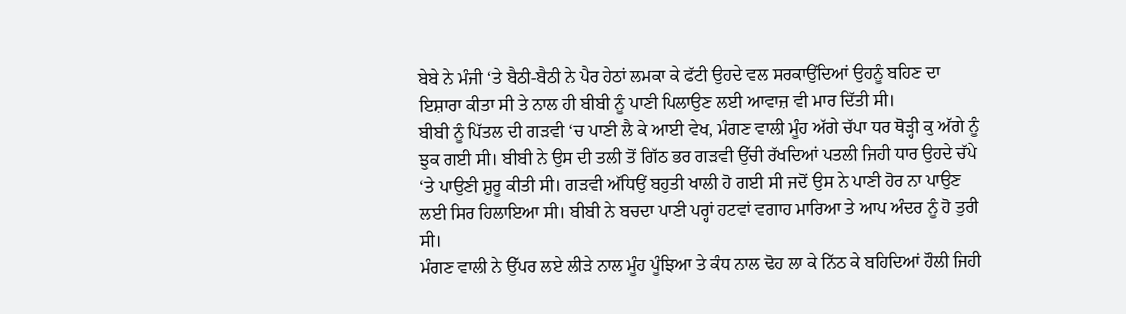ਬੇਬੇ ਨੇ ਮੰਜੀ ‘ਤੇ ਬੈਠੀ-ਬੈਠੀ ਨੇ ਪੈਰ ਹੇਠਾਂ ਲਮਕਾ ਕੇ ਫੱਟੀ ਉਹਦੇ ਵਲ ਸਰਕਾਉਂਦਿਆਂ ਉਹਨੂੰ ਬਹਿਣ ਦਾ ਇਸ਼ਾਰਾ ਕੀਤਾ ਸੀ ਤੇ ਨਾਲ ਹੀ ਬੀਬੀ ਨੂੰ ਪਾਣੀ ਪਿਲਾਉਣ ਲਈ ਆਵਾਜ਼ ਵੀ ਮਾਰ ਦਿੱਤੀ ਸੀ।
ਬੀਬੀ ਨੂੰ ਪਿੱਤਲ ਦੀ ਗੜਵੀ ‘ਚ ਪਾਣੀ ਲੈ ਕੇ ਆਈ ਵੇਖ, ਮੰਗਣ ਵਾਲੀ ਮੂੰਹ ਅੱਗੇ ਚੱਪਾ ਧਰ ਥੋੜ੍ਹੀ ਕੁ ਅੱਗੇ ਨੂੰ ਝੁਕ ਗਈ ਸੀ। ਬੀਬੀ ਨੇ ਉਸ ਦੀ ਤਲੀ ਤੋਂ ਗਿੱਠ ਭਰ ਗੜਵੀ ਉੱਚੀ ਰੱਖਦਿਆਂ ਪਤਲੀ ਜਿਹੀ ਧਾਰ ਉਹਦੇ ਚੱਪੇ ‘ਤੇ ਪਾਉਣੀ ਸ਼ੁਰੂ ਕੀਤੀ ਸੀ। ਗੜਵੀ ਅੱਧਿਉਂ ਬਹੁਤੀ ਖਾਲੀ ਹੋ ਗਈ ਸੀ ਜਦੋਂ ਉਸ ਨੇ ਪਾਣੀ ਹੋਰ ਨਾ ਪਾਉਣ ਲਈ ਸਿਰ ਹਿਲਾਇਆ ਸੀ। ਬੀਬੀ ਨੇ ਬਚਦਾ ਪਾਣੀ ਪਰ੍ਹਾਂ ਹਟਵਾਂ ਵਗਾਹ ਮਾਰਿਆ ਤੇ ਆਪ ਅੰਦਰ ਨੂੰ ਹੋ ਤੁਰੀ ਸੀ।
ਮੰਗਣ ਵਾਲੀ ਨੇ ਉੱਪਰ ਲਏ ਲੀੜੇ ਨਾਲ ਮੂੰਹ ਪੂੰਝਿਆ ਤੇ ਕੰਧ ਨਾਲ ਢੋਹ ਲਾ ਕੇ ਨਿੱਠ ਕੇ ਬਹਿਦਿਆਂ ਹੌਲੀ ਜਿਹੀ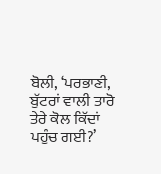ਬੋਲੀ, ‘ਪਰਭਾਣੀ, ਬੁੱਟਰਾਂ ਵਾਲੀ ਤਾਰੋ ਤੇਰੇ ਕੋਲ ਕਿੱਦਾਂ ਪਹੁੰਚ ਗਈ?’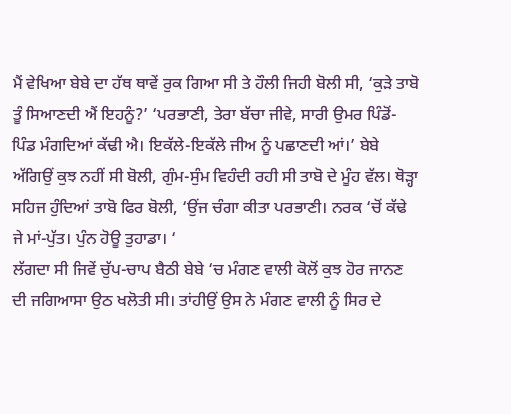ਮੈਂ ਵੇਖਿਆ ਬੇਬੇ ਦਾ ਹੱਥ ਥਾਵੇਂ ਰੁਕ ਗਿਆ ਸੀ ਤੇ ਹੌਲੀ ਜਿਹੀ ਬੋਲੀ ਸੀ, ‘ਕੁੜੇ ਤਾਬੋ ਤੂੰ ਸਿਆਣਦੀ ਐਂ ਇਹਨੂੰ?’ ‘ਪਰਭਾਣੀ, ਤੇਰਾ ਬੱਚਾ ਜੀਵੇ, ਸਾਰੀ ਉਮਰ ਪਿੰਡੋਂ-ਪਿੰਡ ਮੰਗਦਿਆਂ ਕੱਢੀ ਐ। ਇਕੱਲੇ-ਇਕੱਲੇ ਜੀਅ ਨੂੰ ਪਛਾਣਦੀ ਆਂ।’ ਬੇਬੇ ਅੱਗਿਉਂ ਕੁਝ ਨਹੀਂ ਸੀ ਬੋਲੀ, ਗੁੰਮ-ਸੁੰਮ ਵਿਹੰਦੀ ਰਹੀ ਸੀ ਤਾਬੋ ਦੇ ਮੂੰਹ ਵੱਲ। ਥੋੜ੍ਹਾ ਸਹਿਜ ਹੁੰਦਿਆਂ ਤਾਬੋ ਫਿਰ ਬੋਲੀ, ‘ਉਂਜ ਚੰਗਾ ਕੀਤਾ ਪਰਭਾਣੀ। ਨਰਕ ‘ਚੋਂ ਕੱਢੇ ਜੇ ਮਾਂ-ਪੁੱਤ। ਪੁੰਨ ਹੋਊ ਤੁਹਾਡਾ। ‘
ਲੱਗਦਾ ਸੀ ਜਿਵੇਂ ਚੁੱਪ-ਚਾਪ ਬੈਠੀ ਬੇਬੇ ‘ਚ ਮੰਗਣ ਵਾਲੀ ਕੋਲੋਂ ਕੁਝ ਹੋਰ ਜਾਨਣ ਦੀ ਜਗਿਆਸਾ ਉਠ ਖਲੋਤੀ ਸੀ। ਤਾਂਹੀਉਂ ਉਸ ਨੇ ਮੰਗਣ ਵਾਲੀ ਨੂੰ ਸਿਰ ਦੇ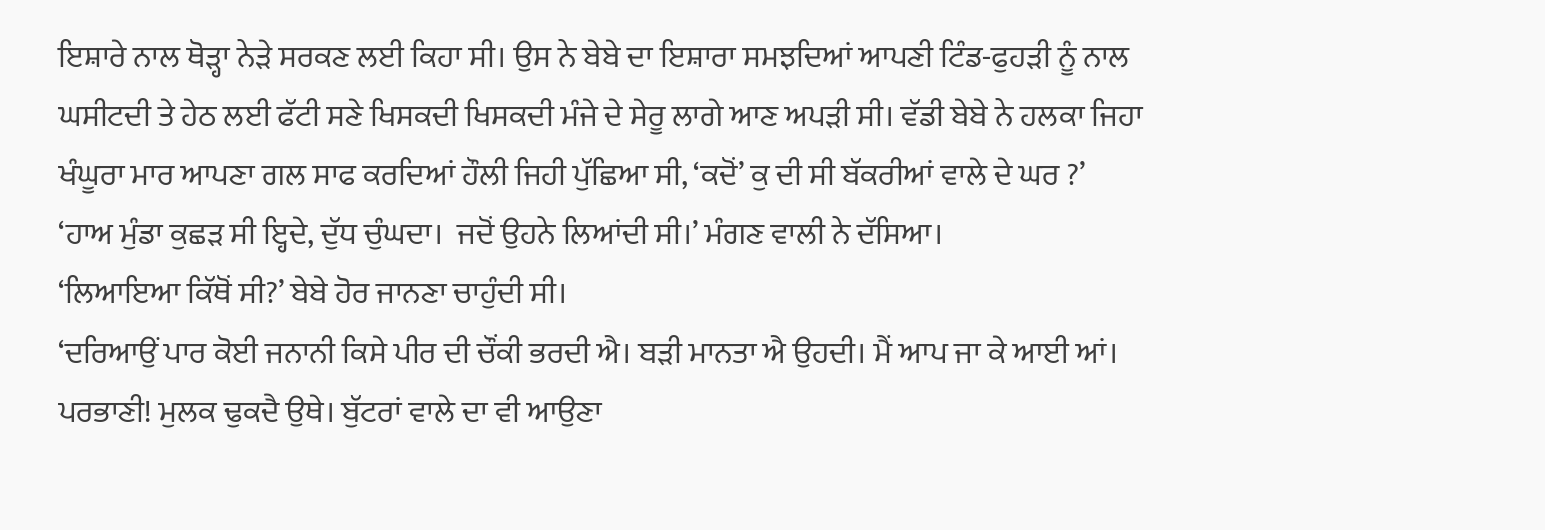ਇਸ਼ਾਰੇ ਨਾਲ ਥੋੜ੍ਹਾ ਨੇੜੇ ਸਰਕਣ ਲਈ ਕਿਹਾ ਸੀ। ਉਸ ਨੇ ਬੇਬੇ ਦਾ ਇਸ਼ਾਰਾ ਸਮਝਦਿਆਂ ਆਪਣੀ ਟਿੰਡ-ਫੁਹੜੀ ਨੂੰ ਨਾਲ ਘਸੀਟਦੀ ਤੇ ਹੇਠ ਲਈ ਫੱਟੀ ਸਣੇ ਖਿਸਕਦੀ ਖਿਸਕਦੀ ਮੰਜੇ ਦੇ ਸੇਰੂ ਲਾਗੇ ਆਣ ਅਪੜੀ ਸੀ। ਵੱਡੀ ਬੇਬੇ ਨੇ ਹਲਕਾ ਜਿਹਾ ਖੰਘੂਰਾ ਮਾਰ ਆਪਣਾ ਗਲ ਸਾਫ ਕਰਦਿਆਂ ਹੌਲੀ ਜਿਹੀ ਪੁੱਛਿਆ ਸੀ, ‘ਕਦੋਂ’ ਕੁ ਦੀ ਸੀ ਬੱਕਰੀਆਂ ਵਾਲੇ ਦੇ ਘਰ ?’
‘ਹਾਅ ਮੁੰਡਾ ਕੁਛੜ ਸੀ ਇ੍ਹਦੇ, ਦੁੱਧ ਚੁੰਘਦਾ।  ਜਦੋਂ ਉਹਨੇ ਲਿਆਂਦੀ ਸੀ।’ ਮੰਗਣ ਵਾਲੀ ਨੇ ਦੱਸਿਆ।
‘ਲਿਆਇਆ ਕਿੱਥੋਂ ਸੀ?’ ਬੇਬੇ ਹੋਰ ਜਾਨਣਾ ਚਾਹੁੰਦੀ ਸੀ।
‘ਦਰਿਆਉਂ ਪਾਰ ਕੋਈ ਜਨਾਨੀ ਕਿਸੇ ਪੀਰ ਦੀ ਚੌਂਕੀ ਭਰਦੀ ਐ। ਬੜੀ ਮਾਨਤਾ ਐ ਉਹਦੀ। ਮੈਂ ਆਪ ਜਾ ਕੇ ਆਈ ਆਂ। ਪਰਭਾਣੀ! ਮੁਲਕ ਢੁਕਦੈ ਉਥੇ। ਬੁੱਟਰਾਂ ਵਾਲੇ ਦਾ ਵੀ ਆਉਣਾ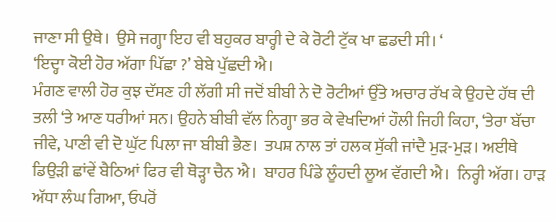ਜਾਣਾ ਸੀ ਉਥੇ।  ਉਸੇ ਜਗ੍ਹਾ ਇਹ ਵੀ ਬਹੁਕਰ ਬਾਰ੍ਹੀ ਦੇ ਕੇ ਰੋਟੀ ਟੁੱਕ ਖਾ ਛਡਦੀ ਸੀ। ‘
‘ਇਦ੍ਹਾ ਕੋਈ ਹੋਰ ਅੱਗਾ ਪਿੱਛਾ ?’ ਬੇਬੇ ਪੁੱਛਦੀ ਐ।
ਮੰਗਣ ਵਾਲੀ ਹੋਰ ਕੁਝ ਦੱਸਣ ਹੀ ਲੱਗੀ ਸੀ ਜਦੋਂ ਬੀਬੀ ਨੇ ਦੋ ਰੋਟੀਆਂ ਉੱਤੇ ਅਚਾਰ ਰੱਖ ਕੇ ਉਹਦੇ ਹੱਥ ਦੀ ਤਲੀ ‘ਤੇ ਆਣ ਧਰੀਆਂ ਸਨ। ਉਹਨੇ ਬੀਬੀ ਵੱਲ ਨਿਗ੍ਹਾ ਭਰ ਕੇ ਵੇਖਦਿਆਂ ਹੌਲੀ ਜਿਹੀ ਕਿਹਾ, ‘ਤੇਰਾ ਬੱਚਾ ਜੀਵੇ, ਪਾਣੀ ਵੀ ਦੋ ਘੁੱਟ ਪਿਲਾ ਜਾ ਬੀਬੀ ਭੈਣ।  ਤਪਸ਼ ਨਾਲ ਤਾਂ ਹਲਕ ਸੁੱਕੀ ਜਾਂਦੈ ਮੁੜ-ਮੁੜ। ਅਈਥੇ ਡਿਉੜੀ ਛਾਂਵੇਂ ਬੈਠਿਆਂ ਫਿਰ ਵੀ ਥੋੜ੍ਹਾ ਚੈਨ ਐ।  ਬਾਹਰ ਪਿੰਡੇ ਲੂੰਹਦੀ ਲੂਅ ਵੱਗਦੀ ਐ।  ਨਿਰ੍ਹੀ ਅੱਗ। ਹਾੜ ਅੱਧਾ ਲੰਘ ਗਿਆ, ਓਪਰੋਂ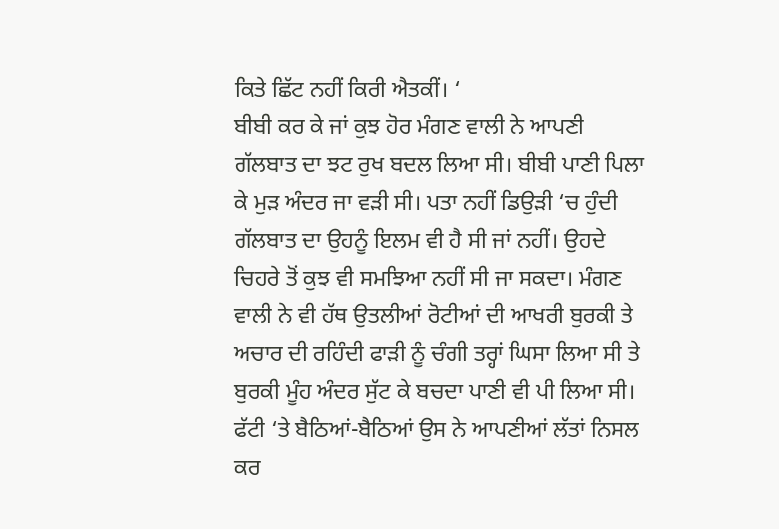ਕਿਤੇ ਛਿੱਟ ਨਹੀਂ ਕਿਰੀ ਐਤਕੀਂ। ‘
ਬੀਬੀ ਕਰ ਕੇ ਜਾਂ ਕੁਝ ਹੋਰ ਮੰਗਣ ਵਾਲੀ ਨੇ ਆਪਣੀ ਗੱਲਬਾਤ ਦਾ ਝਟ ਰੁਖ ਬਦਲ ਲਿਆ ਸੀ। ਬੀਬੀ ਪਾਣੀ ਪਿਲਾ ਕੇ ਮੁੜ ਅੰਦਰ ਜਾ ਵੜੀ ਸੀ। ਪਤਾ ਨਹੀਂ ਡਿਉੜੀ ‘ਚ ਹੁੰਦੀ ਗੱਲਬਾਤ ਦਾ ਉਹਨੂੰ ਇਲਮ ਵੀ ਹੈ ਸੀ ਜਾਂ ਨਹੀਂ। ਉਹਦੇ ਚਿਹਰੇ ਤੋਂ ਕੁਝ ਵੀ ਸਮਝਿਆ ਨਹੀਂ ਸੀ ਜਾ ਸਕਦਾ। ਮੰਗਣ ਵਾਲੀ ਨੇ ਵੀ ਹੱਥ ਉਤਲੀਆਂ ਰੋਟੀਆਂ ਦੀ ਆਖਰੀ ਬੁਰਕੀ ਤੇ ਅਚਾਰ ਦੀ ਰਹਿੰਦੀ ਫਾੜੀ ਨੂੰ ਚੰਗੀ ਤਰ੍ਹਾਂ ਘਿਸਾ ਲਿਆ ਸੀ ਤੇ ਬੁਰਕੀ ਮੂੰਹ ਅੰਦਰ ਸੁੱਟ ਕੇ ਬਚਦਾ ਪਾਣੀ ਵੀ ਪੀ ਲਿਆ ਸੀ। ਫੱਟੀ ‘ਤੇ ਬੈਠਿਆਂ-ਬੈਠਿਆਂ ਉਸ ਨੇ ਆਪਣੀਆਂ ਲੱਤਾਂ ਨਿਸਲ ਕਰ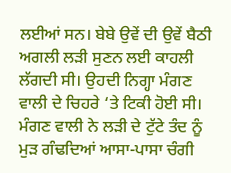ਲਈਆਂ ਸਨ। ਬੇਬੇ ਉਵੇਂ ਦੀ ਉਵੇਂ ਬੈਠੀ ਅਗਲੀ ਲੜੀ ਸੁਣਨ ਲਈ ਕਾਹਲੀ ਲੱਗਦੀ ਸੀ। ਉਹਦੀ ਨਿਗ੍ਹਾ ਮੰਗਣ ਵਾਲੀ ਦੇ ਚਿਹਰੇ ‘ਤੇ ਟਿਕੀ ਹੋਈ ਸੀ।  ਮੰਗਣ ਵਾਲੀ ਨੇ ਲੜੀ ਦੇ ਟੁੱਟੇ ਤੰਦ ਨੂੰ ਮੁੜ ਗੰਢਦਿਆਂ ਆਸਾ-ਪਾਸਾ ਚੰਗੀ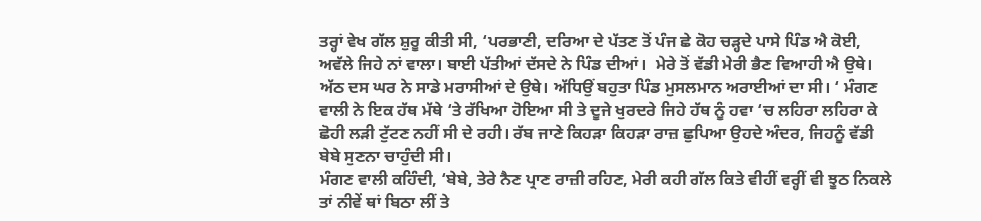ਤਰ੍ਹਾਂ ਵੇਖ ਗੱਲ ਸ਼ੁਰੂ ਕੀਤੀ ਸੀ, ‘ਪਰਭਾਣੀ, ਦਰਿਆ ਦੇ ਪੱਤਣ ਤੋਂ ਪੰਜ ਛੇ ਕੋਹ ਚੜ੍ਹਦੇ ਪਾਸੇ ਪਿੰਡ ਐ ਕੋਈ, ਅਵੱਲੇ ਜਿਹੇ ਨਾਂ ਵਾਲਾ। ਬਾਈ ਪੱਤੀਆਂ ਦੱਸਦੇ ਨੇ ਪਿੰਡ ਦੀਆਂ।  ਮੇਰੇ ਤੋਂ ਵੱਡੀ ਮੇਰੀ ਭੈਣ ਵਿਆਹੀ ਐ ਉਥੇ। ਅੱਠ ਦਸ ਘਰ ਨੇ ਸਾਡੇ ਮਰਾਸੀਆਂ ਦੇ ਉਥੇ। ਅੱਧਿਉਂ ਬਹੁਤਾ ਪਿੰਡ ਮੁਸਲਮਾਨ ਅਰਾਈਆਂ ਦਾ ਸੀ। ‘ ਮੰਗਣ ਵਾਲੀ ਨੇ ਇਕ ਹੱਥ ਮੱਥੇ ‘ਤੇ ਰੱਖਿਆ ਹੋਇਆ ਸੀ ਤੇ ਦੂਜੇ ਖੁਰਦਰੇ ਜਿਹੇ ਹੱਥ ਨੂੰ ਹਵਾ ‘ਚ ਲਹਿਰਾ ਲਹਿਰਾ ਕੇ ਛੋਹੀ ਲੜੀ ਟੁੱਟਣ ਨਹੀਂ ਸੀ ਦੇ ਰਹੀ। ਰੱਬ ਜਾਣੇ ਕਿਹੜਾ ਕਿਹੜਾ ਰਾਜ਼ ਛੁਪਿਆ ਉਹਦੇ ਅੰਦਰ, ਜਿਹਨੂੰ ਵੱਡੀ ਬੇਬੇ ਸੁਣਨਾ ਚਾਹੁੰਦੀ ਸੀ।
ਮੰਗਣ ਵਾਲੀ ਕਹਿੰਦੀ, ‘ਬੇਬੇ, ਤੇਰੇ ਨੈਣ ਪ੍ਰਾਣ ਰਾਜ਼ੀ ਰਹਿਣ, ਮੇਰੀ ਕਹੀ ਗੱਲ ਕਿਤੇ ਵੀਹੀਂ ਵਰ੍ਹੀਂ ਵੀ ਝੂਠ ਨਿਕਲੇ ਤਾਂ ਨੀਵੇਂ ਥਾਂ ਬਿਠਾ ਲੀਂ ਤੇ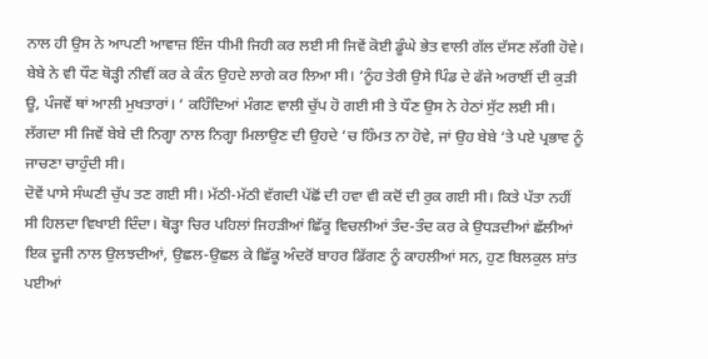ਨਾਲ ਹੀ ਉਸ ਨੇ ਆਪਣੀ ਆਵਾਜ਼ ਇੰਜ ਧੀਮੀ ਜਿਹੀ ਕਰ ਲਈ ਸੀ ਜਿਵੇਂ ਕੋਈ ਡੂੰਘੇ ਭੇਤ ਵਾਲੀ ਗੱਲ ਦੱਸਣ ਲੱਗੀ ਹੋਵੇ। ਬੇਬੇ ਨੇ ਵੀ ਧੌਣ ਥੋੜ੍ਹੀ ਨੀਵੀਂ ਕਰ ਕੇ ਕੰਨ ਉਹਦੇ ਲਾਗੇ ਕਰ ਲਿਆ ਸੀ। ‘ਨੂੰਹ ਤੇਰੀ ਉਸੇ ਪਿੰਡ ਦੇ ਫੱਜੇ ਅਰਾਈਂ ਦੀ ਕੁੜੀ ਊ, ਪੰਜਵੇਂ ਥਾਂ ਆਲੀ ਮੁਖਤਾਰਾਂ। ‘ ਕਹਿੰਦਿਆਂ ਮੰਗਣ ਵਾਲੀ ਚੁੱਪ ਹੋ ਗਈ ਸੀ ਤੇ ਧੌਣ ਉਸ ਨੇ ਹੇਠਾਂ ਸੁੱਟ ਲਈ ਸੀ। ਲੱਗਦਾ ਸੀ ਜਿਵੇਂ ਬੇਬੇ ਦੀ ਨਿਗ੍ਹਾ ਨਾਲ ਨਿਗ੍ਹਾ ਮਿਲਾਉਣ ਦੀ ਉਹਦੇ ‘ਚ ਹਿੰਮਤ ਨਾ ਹੋਵੇ, ਜਾਂ ਉਹ ਬੇਬੇ ‘ਤੇ ਪਏ ਪ੍ਰਭਾਵ ਨੂੰ ਜਾਚਣਾ ਚਾਹੁੰਦੀ ਸੀ।
ਦੋਵੇਂ ਪਾਸੇ ਸੰਘਣੀ ਚੁੱਪ ਤਣ ਗਈ ਸੀ। ਮੱਠੀ-ਮੱਠੀ ਵੱਗਦੀ ਪੱਛੋਂ ਦੀ ਹਵਾ ਵੀ ਕਦੋਂ ਦੀ ਰੁਕ ਗਈ ਸੀ। ਕਿਤੇ ਪੱਤਾ ਨਹੀਂ ਸੀ ਹਿਲਦਾ ਵਿਖਾਈ ਦਿੰਦਾ। ਥੋੜ੍ਹਾ ਚਿਰ ਪਹਿਲਾਂ ਜਿਹੜੀਆਂ ਛਿੱਕੂ ਵਿਚਲੀਆਂ ਤੰਦ-ਤੰਦ ਕਰ ਕੇ ਉਧੜਦੀਆਂ ਛੱਲੀਆਂ ਇਕ ਦੂਜੀ ਨਾਲ ਉਲਝਦੀਆਂ, ਉਛਲ-ਉਛਲ ਕੇ ਛਿੱਕੂ ਅੰਦਰੋਂ ਬਾਹਰ ਡਿੱਗਣ ਨੂੰ ਕਾਹਲੀਆਂ ਸਨ, ਹੁਣ ਬਿਲਕੁਲ ਸ਼ਾਂਤ ਪਈਆਂ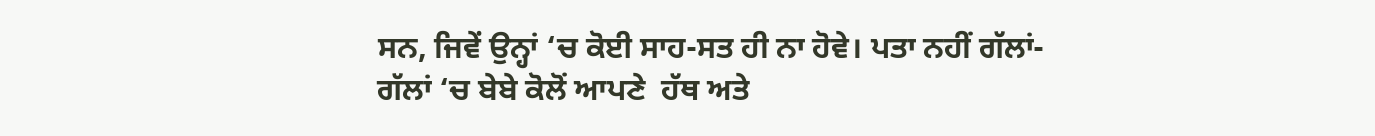ਸਨ, ਜਿਵੇਂ ਉਨ੍ਹਾਂ ‘ਚ ਕੋਈ ਸਾਹ-ਸਤ ਹੀ ਨਾ ਹੋਵੇ। ਪਤਾ ਨਹੀਂ ਗੱਲਾਂ-ਗੱਲਾਂ ‘ਚ ਬੇਬੇ ਕੋਲੋਂ ਆਪਣੇ  ਹੱਥ ਅਤੇ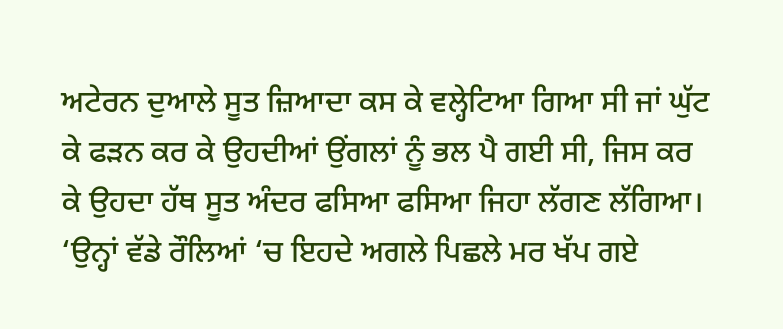ਅਟੇਰਨ ਦੁਆਲੇ ਸੂਤ ਜ਼ਿਆਦਾ ਕਸ ਕੇ ਵਲ੍ਹੇਟਿਆ ਗਿਆ ਸੀ ਜਾਂ ਘੁੱਟ ਕੇ ਫੜਨ ਕਰ ਕੇ ਉਹਦੀਆਂ ਉਂਗਲਾਂ ਨੂੰ ਭਲ ਪੈ ਗਈ ਸੀ, ਜਿਸ ਕਰ ਕੇ ਉਹਦਾ ਹੱਥ ਸੂਤ ਅੰਦਰ ਫਸਿਆ ਫਸਿਆ ਜਿਹਾ ਲੱਗਣ ਲੱਗਿਆ।
‘ਉਨ੍ਹਾਂ ਵੱਡੇ ਰੌਲਿਆਂ ‘ਚ ਇਹਦੇ ਅਗਲੇ ਪਿਛਲੇ ਮਰ ਖੱਪ ਗਏ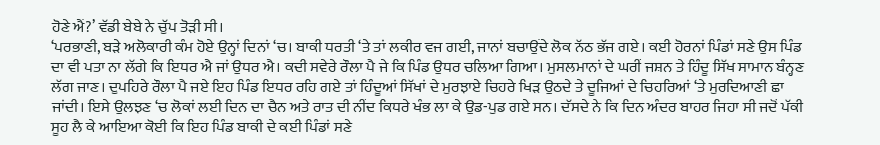ਹੋਣੇ ਐਂ?’ ਵੱਡੀ ਬੇਬੇ ਨੇ ਚੁੱਪ ਤੋੜੀ ਸੀ।
‘ਪਰਭਾਣੀ, ਬੜੇ ਅਲੋਕਾਰੀ ਕੰਮ ਹੋਏ ਉਨ੍ਹਾਂ ਦਿਨਾਂ ‘ਚ। ਬਾਕੀ ਧਰਤੀ ‘ਤੇ ਤਾਂ ਲਕੀਰ ਵਜ ਗਈ, ਜਾਨਾਂ ਬਚਾਉਂਦੇ ਲੋਕ ਨੱਠ ਭੱਜ ਗਏ। ਕਈ ਹੋਰਨਾਂ ਪਿੰਡਾਂ ਸਣੇ ਉਸ ਪਿੰਡ ਦਾ ਵੀ ਪਤਾ ਨਾ ਲੱਗੇ ਕਿ ਇਧਰ ਐ ਜਾਂ ਉਧਰ ਐ। ਕਦੀ ਸਵੇਰੇ ਰੌਲਾ ਪੈ ਜੇ ਕਿ ਪਿੰਡ ਉਧਰ ਚਲਿਆ ਗਿਆ। ਮੁਸਲਮਾਨਾਂ ਦੇ ਘਰੀਂ ਜਸ਼ਨ ਤੇ ਹਿੰਦੂ ਸਿੱਖ ਸਾਮਾਨ ਬੰਨ੍ਹਣ ਲੱਗ ਜਾਣ। ਦੁਪਹਿਰੇ ਰੌਲਾ ਪੈ ਜਏ ਇਹ ਪਿੰਡ ਇਧਰ ਰਹਿ ਗਏ ਤਾਂ ਹਿੰਦੂਆਂ ਸਿੱਖਾਂ ਦੇ ਮੁਰਝਾਏ ਚਿਹਰੇ ਖਿੜ ਉਠਦੇ ਤੇ ਦੂਜਿਆਂ ਦੇ ਚਿਹਰਿਆਂ ‘ਤੇ ਮੁਰਦਿਆਣੀ ਛਾ ਜਾਂਦੀ। ਇਸੇ ਉਲਝਣ ‘ਚ ਲੋਕਾਂ ਲਈ ਦਿਨ ਦਾ ਚੈਨ ਅਤੇ ਰਾਤ ਦੀ ਨੀਂਦ ਕਿਧਰੇ ਖੰਭ ਲਾ ਕੇ ਉਡ-ਪੁਡ ਗਏ ਸਨ। ਦੱਸਦੇ ਨੇ ਕਿ ਦਿਨ ਅੰਦਰ ਬਾਹਰ ਜਿਹਾ ਸੀ ਜਦੋਂ ਪੱਕੀ ਸੂਹ ਲੈ ਕੇ ਆਇਆ ਕੋਈ ਕਿ ਇਹ ਪਿੰਡ ਬਾਕੀ ਦੇ ਕਈ ਪਿੰਡਾਂ ਸਣੇ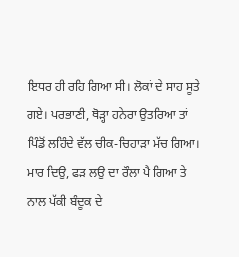ਇਧਰ ਹੀ ਰਹਿ ਗਿਆ ਸੀ। ਲੋਕਾਂ ਦੇ ਸਾਹ ਸੂਤੇ ਗਏ। ਪਰਭਾਣੀ, ਥੋੜ੍ਹਾ ਹਨੇਰਾ ਉਤਰਿਆ ਤਾਂ ਪਿੰਡੋਂ ਲਹਿੰਦੇ ਵੱਲ ਚੀਕ-ਚਿਹਾੜਾ ਮੱਚ ਗਿਆ। ਮਾਰ ਦਿਉ, ਫੜ ਲਉ ਦਾ ਰੌਲਾ ਪੈ ਗਿਆ ਤੇ ਨਾਲ ਪੱਕੀ ਬੰਦੂਕ ਦੇ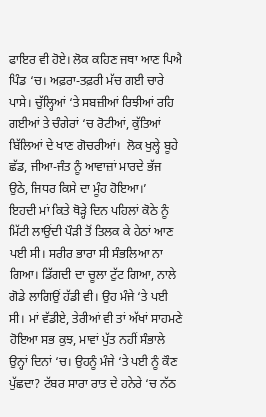ਫਾਇਰ ਵੀ ਹੋਏ। ਲੋਕ ਕਹਿਣ ਜਥਾ ਆਣ ਪਿਐ ਪਿੰਡ ‘ਚ। ਅਫ਼ਰਾ-ਤਫ਼ਰੀ ਮੱਚ ਗਈ ਚਾਰੇ ਪਾਸੇ। ਚੁੱਲ੍ਹਿਆਂ ‘ਤੇ ਸਬਜ਼ੀਆਂ ਰਿਝੀਆਂ ਰਹਿ ਗਈਆਂ ਤੇ ਚੰਗੇਰਾਂ ‘ਚ ਰੋਟੀਆਂ, ਕੁੱਤਿਆਂ ਬਿੱਲਿਆਂ ਦੇ ਖਾਣ ਗੋਚਰੀਆਂ।  ਲੋਕ ਖੁਲ੍ਹੇ ਬੂਹੇ ਛੱਡ, ਜੀਆ-ਜੰਤ ਨੂੰ ਆਵਾਜ਼ਾਂ ਮਾਰਦੇ ਭੱਜ ਉਠੇ, ਜਿਧਰ ਕਿਸੇ ਦਾ ਮੂੰਹ ਹੋਇਆ।’
ਇਹਦੀ ਮਾਂ ਕਿਤੇ ਥੋੜ੍ਹੇ ਦਿਨ ਪਹਿਲਾਂ ਕੋਠੇ ਨੂੰ ਮਿੱਟੀ ਲਾਉਂਦੀ ਪੌੜੀ ਤੋਂ ਤਿਲਕ ਕੇ ਹੇਠਾਂ ਆਣ ਪਈ ਸੀ। ਸਰੀਰ ਭਾਰਾ ਸੀ ਸੰਭਲਿਆ ਨਾ ਗਿਆ। ਡਿੱਗਦੀ ਦਾ ਚੂਲਾ ਟੁੱਟ ਗਿਆ, ਨਾਲੇ ਗੋਡੇ ਲਾਗਿਉਂ ਹੱਡੀ ਵੀ। ਉਹ ਮੰਜੇ ‘ਤੇ ਪਈ ਸੀ। ਮਾਂ ਵੱਡੀਏ, ਤੇਰੀਆਂ ਵੀ ਤਾਂ ਅੱਖਾਂ ਸਾਹਮਣੇ ਹੋਇਆ ਸਭ ਕੁਝ, ਮਾਵਾਂ ਪੁੱਤ ਨਹੀਂ ਸੰਭਾਲੇ ਉਨ੍ਹਾਂ ਦਿਨਾਂ ‘ਚ। ਉਹਨੂੰ ਮੰਜੇ ‘ਤੇ ਪਈ ਨੂੰ ਕੌਣ ਪੁੱਛਦਾ? ਟੱਬਰ ਸਾਰਾ ਰਾਤ ਦੇ ਹਨੇਰੇ ‘ਚ ਨੱਠ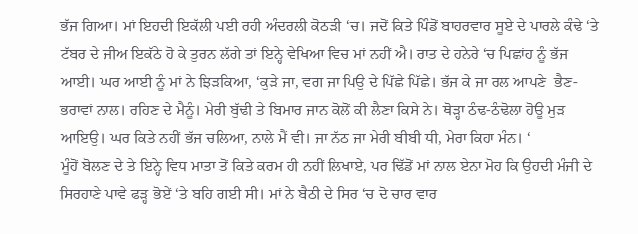ਭੱਜ ਗਿਆ। ਮਾਂ ਇਹਦੀ ਇਕੱਲੀ ਪਈ ਰਹੀ ਅੰਦਰਲੀ ਕੋਠੜੀ ‘ਚ। ਜਦੋਂ ਕਿਤੇ ਪਿੰਡੋਂ ਬਾਹਰਵਾਰ ਸੂਏ ਦੇ ਪਾਰਲੇ ਕੰਢੇ ‘ਤੇ ਟੱਬਰ ਦੇ ਜੀਅ ਇਕੱਠੇ ਹੋ ਕੇ ਤੁਰਨ ਲੱਗੇ ਤਾਂ ਇਨ੍ਹੇ ਵੇਖਿਆ ਵਿਚ ਮਾਂ ਨਹੀਂ ਐ। ਰਾਤ ਦੇ ਹਨੇਰੇ ‘ਚ ਪਿਛਾਂਹ ਨੂੰ ਭੱਜ ਆਈ। ਘਰ ਆਈ ਨੂੰ ਮਾਂ ਨੇ ਝਿੜਕਿਆ, ‘ਕੁੜੇ ਜਾ, ਵਗ ਜਾ ਪਿਉ ਦੇ ਪਿੱਛੇ ਪਿੱਛੇ। ਭੱਜ ਕੇ ਜਾ ਰਲ ਆਪਣੇ  ਭੈਣ-ਭਰਾਵਾਂ ਨਾਲ। ਰਹਿਣ ਦੇ ਮੈਨੂੰ। ਮੇਰੀ ਬੁੱਢੀ ਤੇ ਬਿਮਾਰ ਜਾਨ ਕੋਲੋਂ ਕੀ ਲੈਣਾ ਕਿਸੇ ਨੇ। ਥੋੜ੍ਹਾ ਠੰਢ-ਠੰਢੋਲਾ ਹੋਊ ਮੁੜ ਆਇਉ। ਘਰ ਕਿਤੇ ਨਹੀਂ ਭੱਜ ਚਲਿਆ, ਨਾਲੇ ਮੈਂ ਵੀ। ਜਾ ਨੱਠ ਜਾ ਮੇਰੀ ਬੀਬੀ ਧੀ, ਮੇਰਾ ਕਿਹਾ ਮੰਨ। ‘
ਮੂੰਹੋਂ ਬੋਲਣ ਦੇ ਤੇ ਇਨ੍ਹੇ ਵਿਧ ਮਾਤਾ ਤੋਂ ਕਿਤੇ ਕਰਮ ਹੀ ਨਹੀਂ ਲਿਖਾਏ, ਪਰ ਢਿੱਡੋਂ ਮਾਂ ਨਾਲ ਏਨਾ ਮੋਹ ਕਿ ਉਹਦੀ ਮੰਜੀ ਦੇ ਸਿਰਹਾਣੇ ਪਾਵੇ ਫੜ੍ਹ ਭੋਏਂ ‘ਤੇ ਬਹਿ ਗਈ ਸੀ। ਮਾਂ ਨੇ ਬੈਠੀ ਦੇ ਸਿਰ ‘ਚ ਦੋ ਚਾਰ ਵਾਰ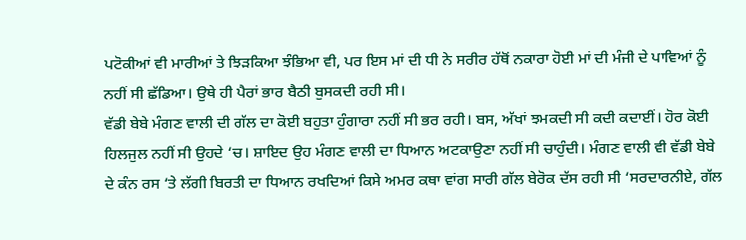ਪਟੋਕੀਆਂ ਵੀ ਮਾਰੀਆਂ ਤੇ ਝਿੜਕਿਆ ਝੰਭਿਆ ਵੀ, ਪਰ ਇਸ ਮਾਂ ਦੀ ਧੀ ਨੇ ਸਰੀਰ ਹੱਥੋਂ ਨਕਾਰਾ ਹੋਈ ਮਾਂ ਦੀ ਮੰਜੀ ਦੇ ਪਾਵਿਆਂ ਨੂੰ ਨਹੀਂ ਸੀ ਛੱਡਿਆ। ਉਥੇ ਹੀ ਪੈਰਾਂ ਭਾਰ ਬੈਠੀ ਬੁਸਕਦੀ ਰਹੀ ਸੀ।
ਵੱਡੀ ਬੇਬੇ ਮੰਗਣ ਵਾਲੀ ਦੀ ਗੱਲ ਦਾ ਕੋਈ ਬਹੁਤਾ ਹੁੰਗਾਰਾ ਨਹੀਂ ਸੀ ਭਰ ਰਹੀ। ਬਸ, ਅੱਖਾਂ ਝਮਕਦੀ ਸੀ ਕਦੀ ਕਦਾਈਂ। ਹੋਰ ਕੋਈ ਹਿਲਜੁਲ ਨਹੀਂ ਸੀ ਉਹਦੇ ‘ਚ। ਸ਼ਾਇਦ ਉਹ ਮੰਗਣ ਵਾਲੀ ਦਾ ਧਿਆਨ ਅਟਕਾਉਣਾ ਨਹੀਂ ਸੀ ਚਾਹੁੰਦੀ। ਮੰਗਣ ਵਾਲੀ ਵੀ ਵੱਡੀ ਬੇਬੇ ਦੇ ਕੰਨ ਰਸ ‘ਤੇ ਲੱਗੀ ਬਿਰਤੀ ਦਾ ਧਿਆਨ ਰਖਦਿਆਂ ਕਿਸੇ ਅਮਰ ਕਥਾ ਵਾਂਗ ਸਾਰੀ ਗੱਲ ਬੇਰੋਕ ਦੱਸ ਰਹੀ ਸੀ ‘ਸਰਦਾਰਨੀਏ, ਗੱਲ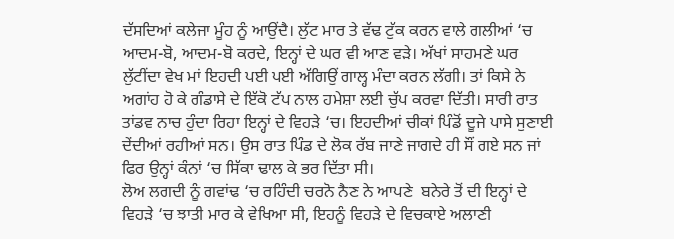ਦੱਸਦਿਆਂ ਕਲੇਜਾ ਮੂੰਹ ਨੂੰ ਆਉਂਦੈ। ਲੁੱਟ ਮਾਰ ਤੇ ਵੱਢ ਟੁੱਕ ਕਰਨ ਵਾਲੇ ਗਲੀਆਂ ‘ਚ ਆਦਮ-ਬੋ, ਆਦਮ-ਬੋ ਕਰਦੇ, ਇਨ੍ਹਾਂ ਦੇ ਘਰ ਵੀ ਆਣ ਵੜੇ। ਅੱਖਾਂ ਸਾਹਮਣੇ ਘਰ ਲੁੱਟੀਂਦਾ ਵੇਖ ਮਾਂ ਇਹਦੀ ਪਈ ਪਈ ਅੱਗਿਉਂ ਗਾਲ੍ਹ ਮੰਦਾ ਕਰਨ ਲੱਗੀ। ਤਾਂ ਕਿਸੇ ਨੇ ਅਗਾਂਹ ਹੋ ਕੇ ਗੰਡਾਸੇ ਦੇ ਇੱਕੋ ਟੱਪ ਨਾਲ ਹਮੇਸ਼ਾ ਲਈ ਚੁੱਪ ਕਰਵਾ ਦਿੱਤੀ। ਸਾਰੀ ਰਾਤ ਤਾਂਡਵ ਨਾਚ ਹੁੰਦਾ ਰਿਹਾ ਇਨ੍ਹਾਂ ਦੇ ਵਿਹੜੇ ‘ਚ। ਇਹਦੀਆਂ ਚੀਕਾਂ ਪਿੰਡੋਂ ਦੂਜੇ ਪਾਸੇ ਸੁਣਾਈ ਦੇਂਦੀਆਂ ਰਹੀਆਂ ਸਨ। ਉਸ ਰਾਤ ਪਿੰਡ ਦੇ ਲੋਕ ਰੱਬ ਜਾਣੇ ਜਾਗਦੇ ਹੀ ਸੌਂ ਗਏ ਸਨ ਜਾਂ ਫਿਰ ਉਨ੍ਹਾਂ ਕੰਨਾਂ ‘ਚ ਸਿੱਕਾ ਢਾਲ ਕੇ ਭਰ ਦਿੱਤਾ ਸੀ।
ਲੋਅ ਲਗਦੀ ਨੂੰ ਗਵਾਂਢ ‘ਚ ਰਹਿੰਦੀ ਚਰਨੋ ਨੈਣ ਨੇ ਆਪਣੇ  ਬਨੇਰੇ ਤੋਂ ਦੀ ਇਨ੍ਹਾਂ ਦੇ ਵਿਹੜੇ ‘ਚ ਝਾਤੀ ਮਾਰ ਕੇ ਵੇਖਿਆ ਸੀ, ਇਹਨੂੰ ਵਿਹੜੇ ਦੇ ਵਿਚਕਾਏ ਅਲਾਣੀ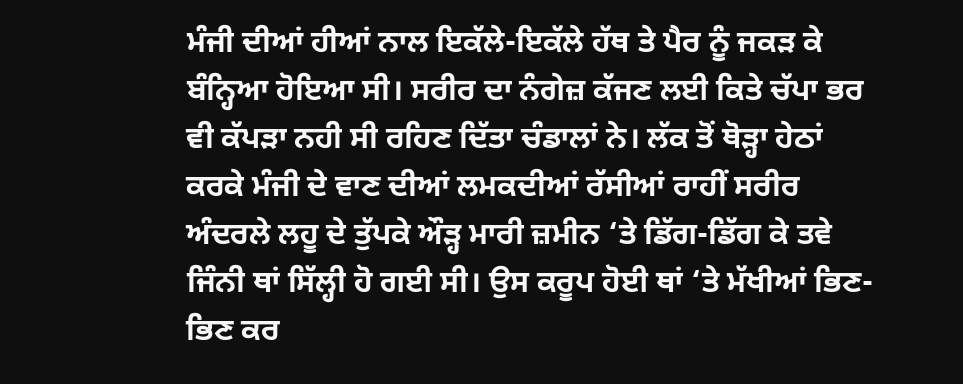ਮੰਜੀ ਦੀਆਂ ਹੀਆਂ ਨਾਲ ਇਕੱਲੇ-ਇਕੱਲੇ ਹੱਥ ਤੇ ਪੈਰ ਨੂੰ ਜਕੜ ਕੇ ਬੰਨ੍ਹਿਆ ਹੋਇਆ ਸੀ। ਸਰੀਰ ਦਾ ਨੰਗੇਜ਼ ਕੱਜਣ ਲਈ ਕਿਤੇ ਚੱਪਾ ਭਰ ਵੀ ਕੱਪੜਾ ਨਹੀ ਸੀ ਰਹਿਣ ਦਿੱਤਾ ਚੰਡਾਲਾਂ ਨੇ। ਲੱਕ ਤੋਂ ਥੋੜ੍ਹਾ ਹੇਠਾਂ ਕਰਕੇ ਮੰਜੀ ਦੇ ਵਾਣ ਦੀਆਂ ਲਮਕਦੀਆਂ ਰੱਸੀਆਂ ਰਾਹੀਂ ਸਰੀਰ ਅੰਦਰਲੇ ਲਹੂ ਦੇ ਤੁੱਪਕੇ ਔੜ੍ਹ ਮਾਰੀ ਜ਼ਮੀਨ ‘ਤੇ ਡਿੱਗ-ਡਿੱਗ ਕੇ ਤਵੇ ਜਿੰਨੀ ਥਾਂ ਸਿੱਲ੍ਹੀ ਹੋ ਗਈ ਸੀ। ਉਸ ਕਰੂਪ ਹੋਈ ਥਾਂ ‘ਤੇ ਮੱਖੀਆਂ ਭਿਣ-ਭਿਣ ਕਰ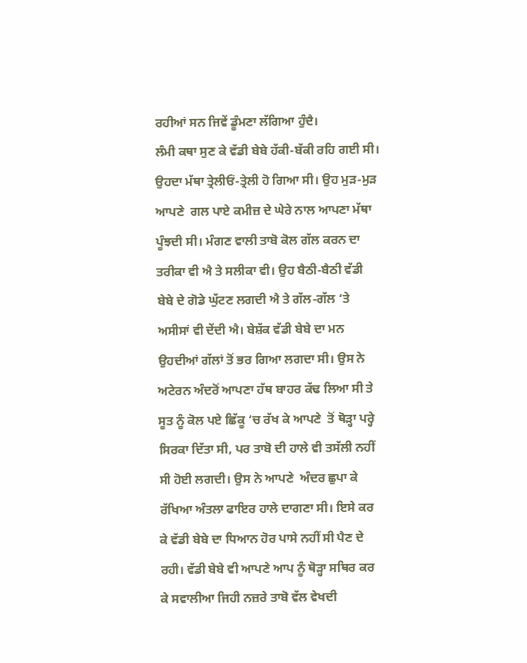ਰਹੀਆਂ ਸਨ ਜਿਵੇਂ ਡੂੰਮਣਾ ਲੱਗਿਆ ਹੁੰਦੈ।
ਲੰਮੀ ਕਥਾ ਸੁਣ ਕੇ ਵੱਡੀ ਬੇਬੇ ਹੱਕੀ-ਬੱਕੀ ਰਹਿ ਗਈ ਸੀ। ਉਹਦਾ ਮੱਥਾ ਤ੍ਰੇਲੀਓਂ-ਤ੍ਰੇਲੀ ਹੋ ਗਿਆ ਸੀ। ਉਹ ਮੁੜ-ਮੁੜ ਆਪਣੇ  ਗਲ ਪਾਏ ਕਮੀਜ਼ ਦੇ ਘੇਰੇ ਨਾਲ ਆਪਣਾ ਮੱਥਾ ਪੂੰਝਦੀ ਸੀ। ਮੰਗਣ ਵਾਲੀ ਤਾਬੋ ਕੋਲ ਗੱਲ ਕਰਨ ਦਾ ਤਰੀਕਾ ਵੀ ਐ ਤੇ ਸਲੀਕਾ ਵੀ। ਉਹ ਬੈਠੀ-ਬੈਠੀ ਵੱਡੀ ਬੇਬੇ ਦੇ ਗੋਡੇ ਘੁੱਟਣ ਲਗਦੀ ਐ ਤੇ ਗੱਲ-ਗੱਲ ‘ਤੇ ਅਸੀਸਾਂ ਵੀ ਦੇਂਦੀ ਐ। ਬੇਸ਼ੱਕ ਵੱਡੀ ਬੇਬੇ ਦਾ ਮਨ ਉਹਦੀਆਂ ਗੱਲਾਂ ਤੋਂ ਭਰ ਗਿਆ ਲਗਦਾ ਸੀ। ਉਸ ਨੇ ਅਟੇਰਨ ਅੰਦਰੋਂ ਆਪਣਾ ਹੱਥ ਬਾਹਰ ਕੱਢ ਲਿਆ ਸੀ ਤੇ ਸੂਤ ਨੂੰ ਕੋਲ ਪਏ ਛਿੱਕੂ ‘ਚ ਰੱਖ ਕੇ ਆਪਣੇ  ਤੋਂ ਥੋੜ੍ਹਾ ਪਰ੍ਹੇ ਸਿਰਕਾ ਦਿੱਤਾ ਸੀ, ਪਰ ਤਾਬੋ ਦੀ ਹਾਲੇ ਵੀ ਤਸੱਲੀ ਨਹੀਂ ਸੀ ਹੋਈ ਲਗਦੀ। ਉਸ ਨੇ ਆਪਣੇ  ਅੰਦਰ ਛੁਪਾ ਕੇ ਰੱਖਿਆ ਅੰਤਲਾ ਫਾਇਰ ਹਾਲੇ ਦਾਗਣਾ ਸੀ। ਇਸੇ ਕਰ ਕੇ ਵੱਡੀ ਬੇਬੇ ਦਾ ਧਿਆਨ ਹੋਰ ਪਾਸੇ ਨਹੀਂ ਸੀ ਪੈਣ ਦੇ ਰਹੀ। ਵੱਡੀ ਬੇਬੇ ਵੀ ਆਪਣੇ ਆਪ ਨੂੰ ਥੋੜ੍ਹਾ ਸਥਿਰ ਕਰ ਕੇ ਸਵਾਲੀਆ ਜਿਹੀ ਨਜ਼ਰੇ ਤਾਬੋ ਵੱਲ ਵੇਖਦੀ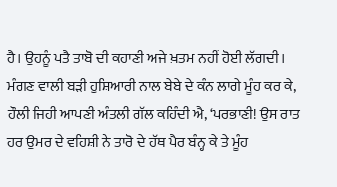ਹੈ। ਉਹਨੂੰ ਪਤੈ ਤਾਬੋ ਦੀ ਕਹਾਣੀ ਅਜੇ ਖ਼ਤਮ ਨਹੀਂ ਹੋਈ ਲੱਗਦੀ।
ਮੰਗਣ ਵਾਲੀ ਬੜੀ ਹੁਸ਼ਿਆਰੀ ਨਾਲ ਬੇਬੇ ਦੇ ਕੰਨ ਲਾਗੇ ਮੂੰਹ ਕਰ ਕੇ, ਹੌਲੀ ਜਿਹੀ ਆਪਣੀ ਅੰਤਲੀ ਗੱਲ ਕਹਿੰਦੀ ਐ, ‘ਪਰਭਾਣੀ! ਉਸ ਰਾਤ ਹਰ ਉਮਰ ਦੇ ਵਹਿਸ਼ੀ ਨੇ ਤਾਰੋ ਦੇ ਹੱਥ ਪੈਰ ਬੰਨ੍ਹ ਕੇ ਤੇ ਮੂੰਹ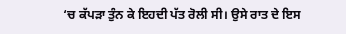‘ਚ ਕੱਪੜਾ ਤੁੰਨ ਕੇ ਇਹਦੀ ਪੱਤ ਰੋਲੀ ਸੀ। ਉਸੇ ਰਾਤ ਦੇ ਇਸ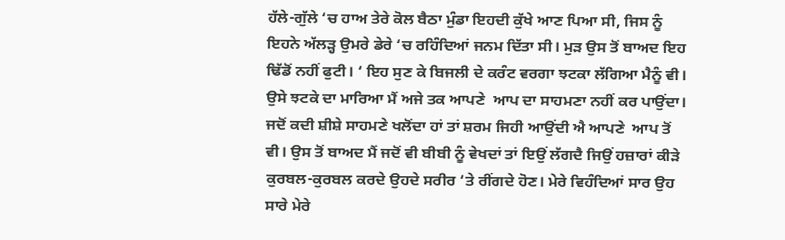ਹੱਲੇ-ਗੁੱਲੇ ‘ਚ ਹਾਅ ਤੇਰੇ ਕੋਲ ਬੈਠਾ ਮੁੰਡਾ ਇਹਦੀ ਕੁੱਖੇ ਆਣ ਪਿਆ ਸੀ, ਜਿਸ ਨੂੰ ਇਹਨੇ ਅੱਲੜ੍ਹ ਉਮਰੇ ਡੇਰੇ ‘ਚ ਰਹਿੰਦਿਆਂ ਜਨਮ ਦਿੱਤਾ ਸੀ। ਮੁੜ ਉਸ ਤੋਂ ਬਾਅਦ ਇਹ ਢਿੱਡੋਂ ਨਹੀਂ ਫੁਟੀ। ‘ ਇਹ ਸੁਣ ਕੇ ਬਿਜਲੀ ਦੇ ਕਰੰਟ ਵਰਗਾ ਝਟਕਾ ਲੱਗਿਆ ਮੈਨੂੰ ਵੀ। ਉਸੇ ਝਟਕੇ ਦਾ ਮਾਰਿਆ ਮੈਂ ਅਜੇ ਤਕ ਆਪਣੇ  ਆਪ ਦਾ ਸਾਹਮਣਾ ਨਹੀਂ ਕਰ ਪਾਉਂਦਾ। ਜਦੋਂ ਕਦੀ ਸ਼ੀਸ਼ੇ ਸਾਹਮਣੇ ਖਲੋਂਦਾ ਹਾਂ ਤਾਂ ਸ਼ਰਮ ਜਿਹੀ ਆਉਂਦੀ ਐ ਆਪਣੇ  ਆਪ ਤੋਂ ਵੀ। ਉਸ ਤੋਂ ਬਾਅਦ ਮੈਂ ਜਦੋਂ ਵੀ ਬੀਬੀ ਨੂੰ ਵੇਖਦਾਂ ਤਾਂ ਇਉਂ ਲੱਗਦੈ ਜਿਉਂ ਹਜ਼ਾਰਾਂ ਕੀੜੇ ਕੁਰਬਲ-ਕੁਰਬਲ ਕਰਦੇ ਉਹਦੇ ਸਰੀਰ ‘ਤੇ ਰੀਂਗਦੇ ਹੋਣ। ਮੇਰੇ ਵਿਹੰਦਿਆਂ ਸਾਰ ਉਹ ਸਾਰੇ ਮੇਰੇ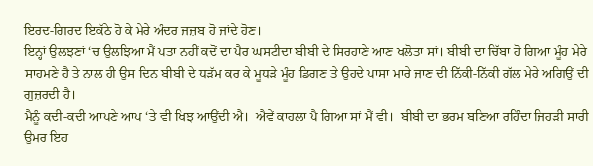ਇਰਦ-ਗਿਰਦ ਇਕੱਠੇ ਹੋ ਕੇ ਮੇਰੇ ਅੰਦਰ ਜਜ਼ਬ ਹੋ ਜਾਂਦੇ ਹੋਣ।
ਇਨ੍ਹਾਂ ਉਲਝਣਾਂ ‘ਚ ਉਲਝਿਆ ਮੈਂ ਪਤਾ ਨਹੀਂ ਕਦੋਂ ਦਾ ਪੈਰ ਘਸਟੀਦਾ ਬੀਬੀ ਦੇ ਸਿਰਹਾਣੇ ਆਣ ਖਲੋਤਾ ਸਾਂ। ਬੀਬੀ ਦਾ ਚਿੱਬਾ ਹੋ ਗਿਆ ਮੂੰਹ ਮੇਰੇ ਸਾਹਮਣੇ ਹੈ ਤੇ ਨਾਲ ਹੀ ਉਸ ਦਿਨ ਬੀਬੀ ਦੇ ਧੜੱਮ ਕਰ ਕੇ ਮੂਧੜੇ ਮੂੰਹ ਡਿਗਣ ਤੇ ਉਹਦੇ ਪਾਸਾ ਮਾਰੇ ਜਾਣ ਦੀ ਨਿੱਕੀ-ਨਿੱਕੀ ਗੱਲ ਮੇਰੇ ਅਗਿਉਂ ਦੀ ਗੁਜ਼ਰਦੀ ਹੈ।
ਮੈਨੂੰ ਕਦੀ-ਕਦੀ ਆਪਣੇ ਆਪ ‘ਤੇ ਵੀ ਖਿਝ ਆਉਂਦੀ ਐ।  ਐਵੇਂ ਕਾਹਲਾ ਪੈ ਗਿਆ ਸਾਂ ਮੈਂ ਵੀ।  ਬੀਬੀ ਦਾ ਭਰਮ ਬਣਿਆ ਰਹਿੰਦਾ ਜਿਹੜੀ ਸਾਰੀ ਉਮਰ ਇਹ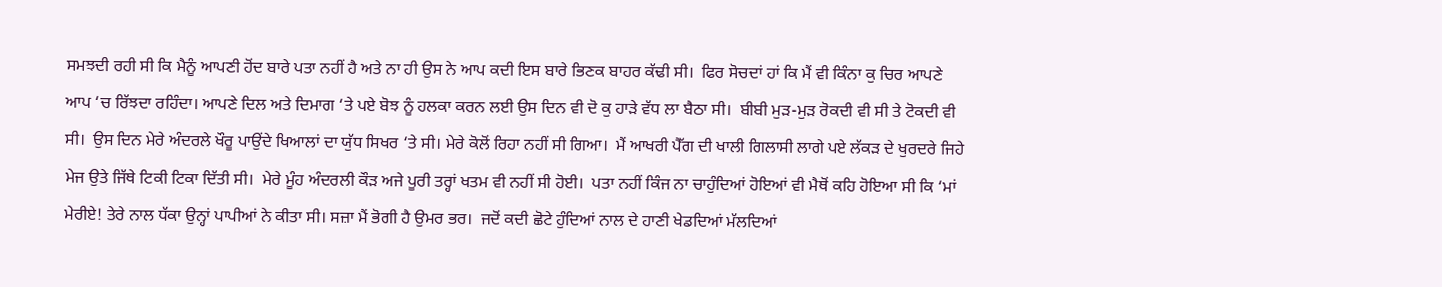ਸਮਝਦੀ ਰਹੀ ਸੀ ਕਿ ਮੈਨੂੰ ਆਪਣੀ ਹੋਂਦ ਬਾਰੇ ਪਤਾ ਨਹੀਂ ਹੈ ਅਤੇ ਨਾ ਹੀ ਉਸ ਨੇ ਆਪ ਕਦੀ ਇਸ ਬਾਰੇ ਭਿਣਕ ਬਾਹਰ ਕੱਢੀ ਸੀ।  ਫਿਰ ਸੋਚਦਾਂ ਹਾਂ ਕਿ ਮੈਂ ਵੀ ਕਿੰਨਾ ਕੁ ਚਿਰ ਆਪਣੇ ਆਪ ‘ਚ ਰਿੱਝਦਾ ਰਹਿੰਦਾ। ਆਪਣੇ ਦਿਲ ਅਤੇ ਦਿਮਾਗ ‘ਤੇ ਪਏ ਬੋਝ ਨੂੰ ਹਲਕਾ ਕਰਨ ਲਈ ਉਸ ਦਿਨ ਵੀ ਦੋ ਕੁ ਹਾੜੇ ਵੱਧ ਲਾ ਬੈਠਾ ਸੀ।  ਬੀਬੀ ਮੁੜ-ਮੁੜ ਰੋਕਦੀ ਵੀ ਸੀ ਤੇ ਟੋਕਦੀ ਵੀ ਸੀ।  ਉਸ ਦਿਨ ਮੇਰੇ ਅੰਦਰਲੇ ਖੌਰੂ ਪਾਉਂਦੇ ਖਿਆਲਾਂ ਦਾ ਯੁੱਧ ਸਿਖਰ ‘ਤੇ ਸੀ। ਮੇਰੇ ਕੋਲੋਂ ਰਿਹਾ ਨਹੀਂ ਸੀ ਗਿਆ।  ਮੈਂ ਆਖਰੀ ਪੈੱਗ ਦੀ ਖਾਲੀ ਗਿਲਾਸੀ ਲਾਗੇ ਪਏ ਲੱਕੜ ਦੇ ਖੁਰਦਰੇ ਜਿਹੇ ਮੇਜ ਉਤੇ ਜਿੱਥੇ ਟਿਕੀ ਟਿਕਾ ਦਿੱਤੀ ਸੀ।  ਮੇਰੇ ਮੂੰਹ ਅੰਦਰਲੀ ਕੌੜ ਅਜੇ ਪੂਰੀ ਤਰ੍ਹਾਂ ਖਤਮ ਵੀ ਨਹੀਂ ਸੀ ਹੋਈ।  ਪਤਾ ਨਹੀਂ ਕਿੰਜ ਨਾ ਚਾਹੁੰਦਿਆਂ ਹੋਇਆਂ ਵੀ ਮੈਥੋਂ ਕਹਿ ਹੋਇਆ ਸੀ ਕਿ ‘ਮਾਂ ਮੇਰੀਏ! ਤੇਰੇ ਨਾਲ ਧੱਕਾ ਉਨ੍ਹਾਂ ਪਾਪੀਆਂ ਨੇ ਕੀਤਾ ਸੀ। ਸਜ਼ਾ ਮੈਂ ਭੋਗੀ ਹੈ ਉਮਰ ਭਰ।  ਜਦੋਂ ਕਦੀ ਛੋਟੇ ਹੁੰਦਿਆਂ ਨਾਲ ਦੇ ਹਾਣੀ ਖੇਡਦਿਆਂ ਮੱਲਦਿਆਂ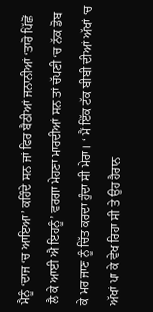ਮੈਨੂੰ ‘ਦਾਜ ‘ਚ ਆਇਆ’ ਕਹਿੰਦੇ ਸਨ ਜਾਂ ਫਿਰ ਬੈਠੀਆਂ ਜਨਾਨੀਆਂ ‘ਤਾਰੋ ਪਿੱਛੋਂ ਲੈ ਕੇ ਆਈ ਐ ਇਹਨੂੰ’ ਵਰਗਾ ਮੇਹਣਾ ਮਾਰਦੀਆਂ ਸਨ ਤਾਂ ਚੱਪਣੀ ‘ਚ ਨੱਕ ਡੋਬ ਕੇ ਮਰ ਜਾਣ ਨੂੰ ਚਿੱਤ ਕਰਦਾ ਹੁੰਦਾ ਸੀ ਮੇਰਾ। ‘ ਮੈਂ ਇੱਕ ਟੱਕ ਬੀਬੀ ਦੀਆਂ ਅੱਖਾਂ ‘ਚ ਅੱਖਾਂ ਪਾ ਕੇ ਵੇਖ ਰਿਹਾ ਸੀ ਤੇ ਉਹ ਹੈਰਾਨ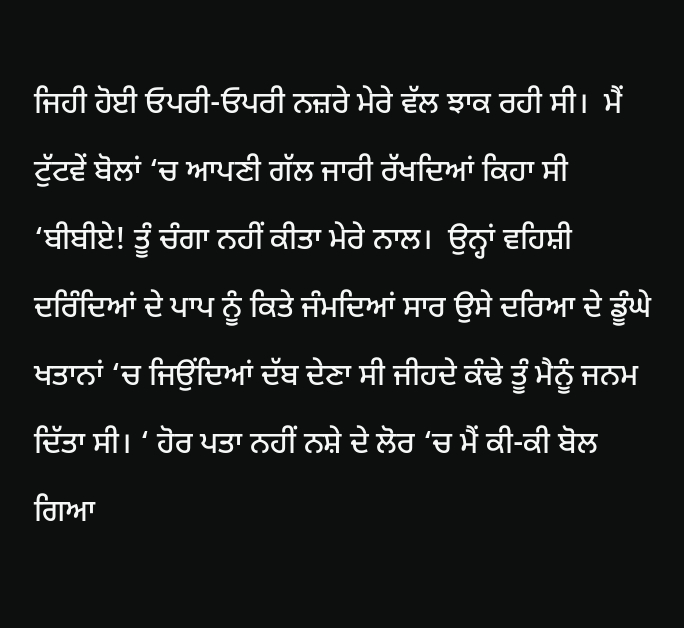ਜਿਹੀ ਹੋਈ ਓਪਰੀ-ਓਪਰੀ ਨਜ਼ਰੇ ਮੇਰੇ ਵੱਲ ਝਾਕ ਰਹੀ ਸੀ।  ਮੈਂ ਟੁੱਟਵੇਂ ਬੋਲਾਂ ‘ਚ ਆਪਣੀ ਗੱਲ ਜਾਰੀ ਰੱਖਦਿਆਂ ਕਿਹਾ ਸੀ ‘ਬੀਬੀਏ! ਤੂੰ ਚੰਗਾ ਨਹੀਂ ਕੀਤਾ ਮੇਰੇ ਨਾਲ।  ਉਨ੍ਹਾਂ ਵਹਿਸ਼ੀ ਦਰਿੰਦਿਆਂ ਦੇ ਪਾਪ ਨੂੰ ਕਿਤੇ ਜੰਮਦਿਆਂ ਸਾਰ ਉਸੇ ਦਰਿਆ ਦੇ ਡੂੰਘੇ ਖਤਾਨਾਂ ‘ਚ ਜਿਉਂਦਿਆਂ ਦੱਬ ਦੇਣਾ ਸੀ ਜੀਹਦੇ ਕੰਢੇ ਤੂੰ ਮੈਨੂੰ ਜਨਮ ਦਿੱਤਾ ਸੀ। ‘ ਹੋਰ ਪਤਾ ਨਹੀਂ ਨਸ਼ੇ ਦੇ ਲੋਰ ‘ਚ ਮੈਂ ਕੀ-ਕੀ ਬੋਲ ਗਿਆ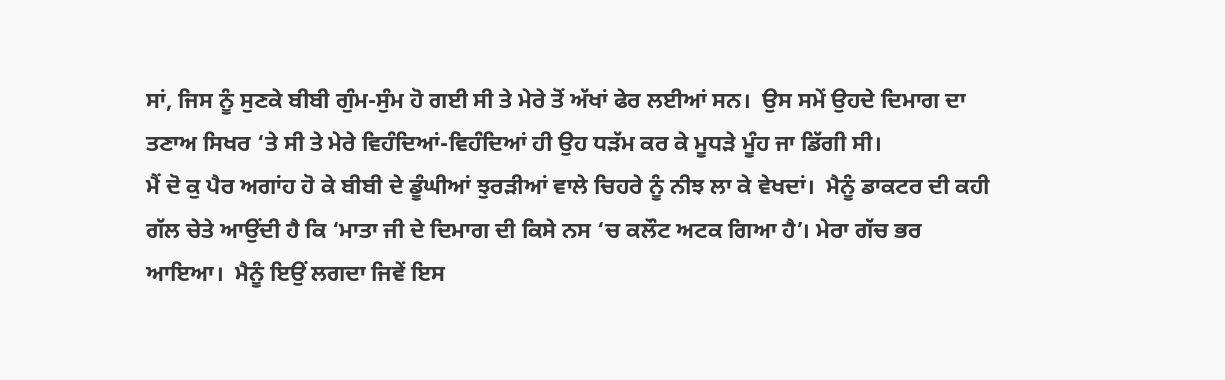ਸਾਂ, ਜਿਸ ਨੂੰ ਸੁਣਕੇ ਬੀਬੀ ਗੁੰਮ-ਸੁੰਮ ਹੋ ਗਈ ਸੀ ਤੇ ਮੇਰੇ ਤੋਂ ਅੱਖਾਂ ਫੇਰ ਲਈਆਂ ਸਨ।  ਉਸ ਸਮੇਂ ਉਹਦੇ ਦਿਮਾਗ ਦਾ ਤਣਾਅ ਸਿਖਰ ‘ਤੇ ਸੀ ਤੇ ਮੇਰੇ ਵਿਹੰਦਿਆਂ-ਵਿਹੰਦਿਆਂ ਹੀ ਉਹ ਧੜੱਮ ਕਰ ਕੇ ਮੂਧੜੇ ਮੂੰਹ ਜਾ ਡਿੱਗੀ ਸੀ।
ਮੈਂ ਦੋ ਕੁ ਪੈਰ ਅਗਾਂਹ ਹੋ ਕੇ ਬੀਬੀ ਦੇ ਡੂੰਘੀਆਂ ਝੁਰੜੀਆਂ ਵਾਲੇ ਚਿਹਰੇ ਨੂੰ ਨੀਝ ਲਾ ਕੇ ਵੇਖਦਾਂ।  ਮੈਨੂੰ ਡਾਕਟਰ ਦੀ ਕਹੀ ਗੱਲ ਚੇਤੇ ਆਉਂਦੀ ਹੈ ਕਿ ‘ਮਾਤਾ ਜੀ ਦੇ ਦਿਮਾਗ ਦੀ ਕਿਸੇ ਨਸ ‘ਚ ਕਲੌਟ ਅਟਕ ਗਿਆ ਹੈ’। ਮੇਰਾ ਗੱਚ ਭਰ ਆਇਆ।  ਮੈਨੂੰ ਇਉਂ ਲਗਦਾ ਜਿਵੇਂ ਇਸ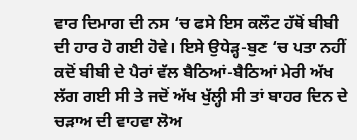ਵਾਰ ਦਿਮਾਗ ਦੀ ਨਸ ‘ਚ ਫਸੇ ਇਸ ਕਲੌਟ ਹੱਥੋਂ ਬੀਬੀ ਦੀ ਹਾਰ ਹੋ ਗਈ ਹੋਵੇ। ਇਸੇ ਉਧੇੜ੍ਹ-ਬੁਣ ‘ਚ ਪਤਾ ਨਹੀਂ ਕਦੋਂ ਬੀਬੀ ਦੇ ਪੈਰਾਂ ਵੱਲ ਬੈਠਿਆਂ-ਬੈਠਿਆਂ ਮੇਰੀ ਅੱਖ ਲੱਗ ਗਈ ਸੀ ਤੇ ਜਦੋਂ ਅੱਖ ਖੁੱਲ੍ਹੀ ਸੀ ਤਾਂ ਬਾਹਰ ਦਿਨ ਦੇ ਚੜਾਅ ਦੀ ਵਾਹਵਾ ਲੋਅ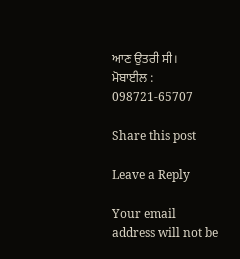ਆਣ ਉਤਰੀ ਸੀ।
ਮੋਬਾਈਲ : 098721-65707

Share this post

Leave a Reply

Your email address will not be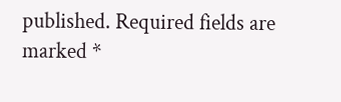published. Required fields are marked *